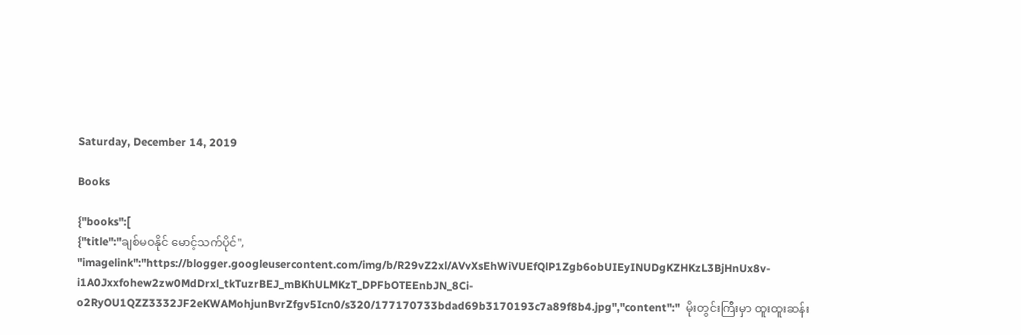Saturday, December 14, 2019

Books

{"books":[
{"title":"ချစ်မဝနိုင် မောင့်သက်ပိုင်",
"imagelink":"https://blogger.googleusercontent.com/img/b/R29vZ2xl/AVvXsEhWiVUEfQlP1Zgb6obUIEyINUDgKZHKzL3BjHnUx8v-i1A0Jxxfohew2zw0MdDrxl_tkTuzrBEJ_mBKhULMKzT_DPFbOTEEnbJN_8Ci-o2RyOU1QZZ3332JF2eKWAMohjunBvrZfgv5Icn0/s320/177170733bdad69b3170193c7a89f8b4.jpg","content":"  မိုးတွင်းကြီးမှာ ထူးထူးဆန်း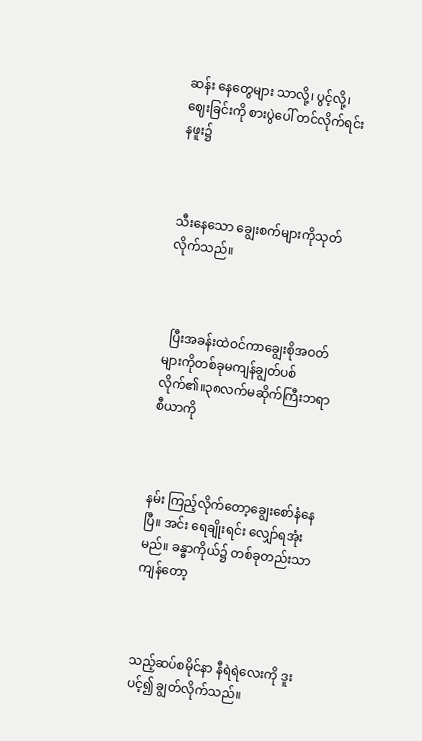ဆန်း နေတွေများ သာလို့၊ ပွင့်လို့၊ ဈေးခြင်းကို စားပွဲပေါ် တင်လိုက်ရင်း နဖူး၌



သီးနေသော ချွေးစက်များကိုသုတ်လိုက်သည်။



  ပြီးအခန်းထဲဝင်ကာချွေးစိုအဝတ်များကိုတစ်ခုမကျန်ချွတ်ပစ်လိုက်၏။၃၈လက်မဆိုက်ကြီးဘရာစီယာကို



နမ်း ကြည့်လိုက်တော့ချွေးစော်နံနေပြီ။ အင်း ရေချိုးရင်း လျှော်ရအုံးမည်။ ခန္ဓာကိုယ်၌ တစ်ခုတည်းသာ ကျန်တော့



သည့်ဆပ်စမိုင်နာ နီရဲရဲလေးကို ဒူးပင့်၍ ချွတ်လိုက်သည်။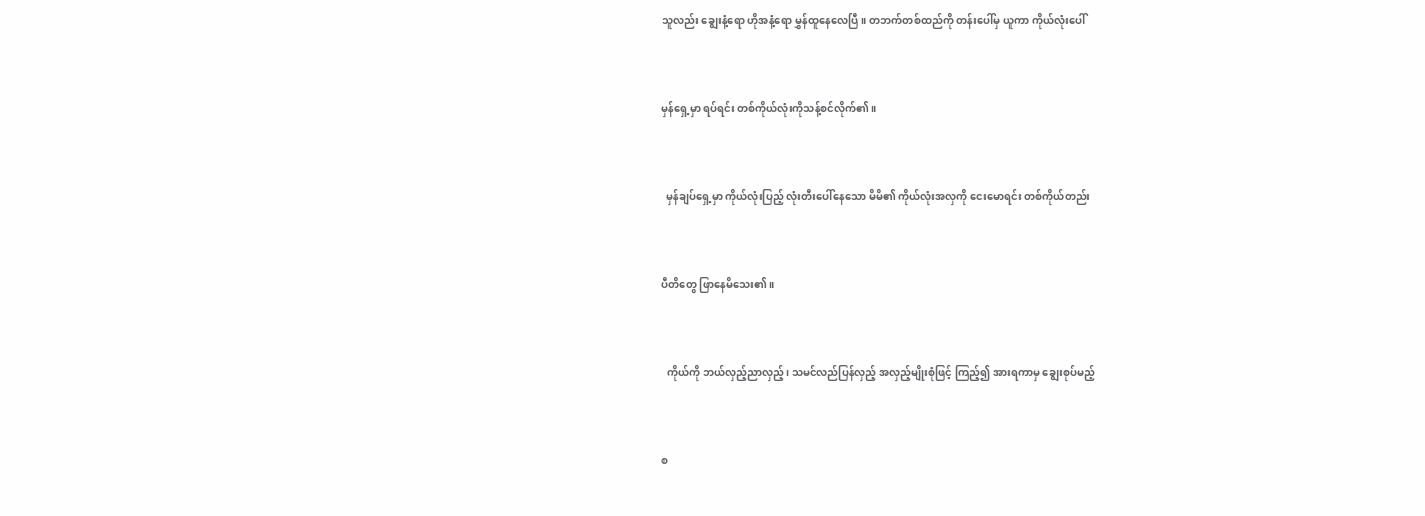သူလည်း ချွေးနံ့ရော ဟိုအနံ့ရော မွှန်ထူနေလေပြီ။ တဘက်တစ်ထည်ကို တန်းပေါ်မှ ယူကာ ကိုယ်လုံးပေါ်



မှန်ရှေ့မှာ ရပ်ရင်း တစ်ကိုယ်လုံးကိုသန့်စင်လိုက်၏။



  မှန်ချပ်ရှေ့မှာ ကိုယ်လုံးပြည့် လုံးတီးပေါ်နေသော မိမိ၏ ကိုယ်လုံးအလှကို ငေးမောရင်း တစ်ကိုယ်တည်း



ပီတိတွေ ဖြာနေမိသေး၏။



  ကိုယ်ကို ဘယ်လှည့်ညာလှည့်၊ သမင်လည်ပြန်လှည့် အလှည့်မျိုးစုံဖြင့် ကြည့်၍ အားရကာမှ ချွေးစုပ်မည့်



စ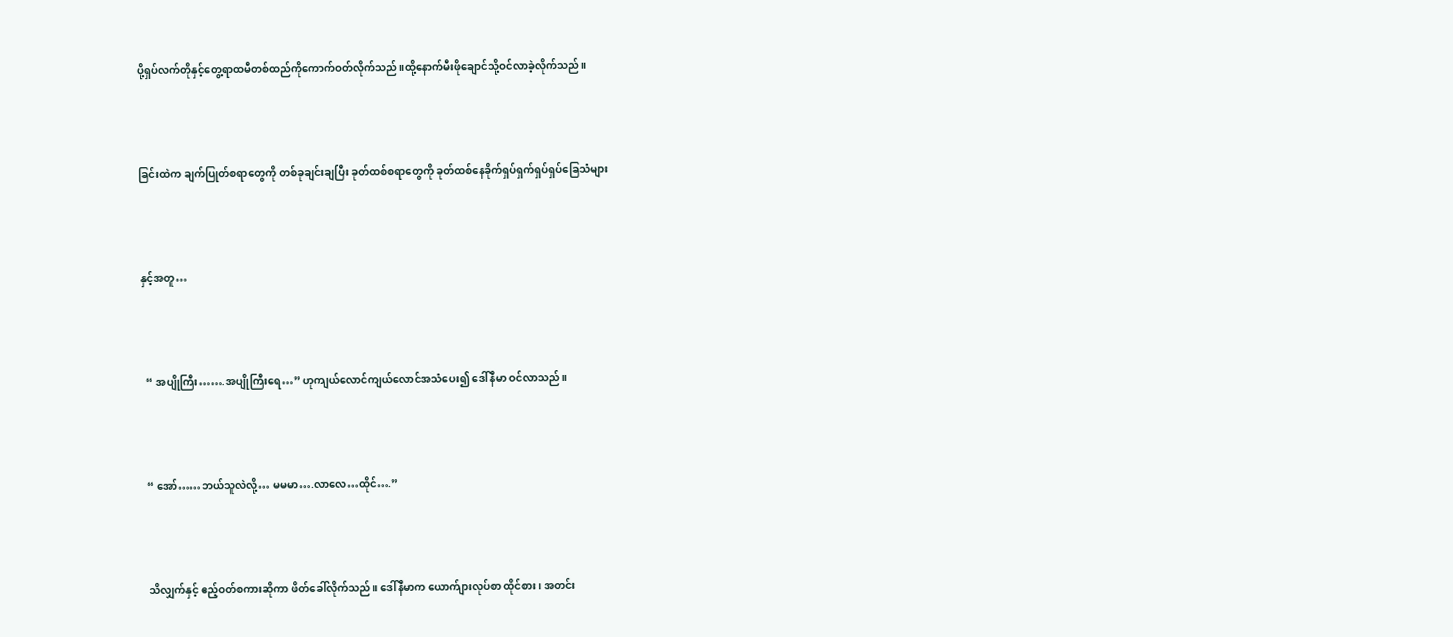ပို့ရှပ်လက်တိုနှင့်တွေ့ရာထမီတစ်ထည်ကိုကောက်ဝတ်လိုက်သည်။ထို့နောက်မီးဖိုချောင်သို့ဝင်လာခဲ့လိုက်သည်။



ခြင်းထဲက ချက်ပြုတ်စရာတွေကို တစ်ခုချင်းချပြီး ခုတ်ထစ်စရာတွေကို ခုတ်ထစ်နေခိုက်ရှပ်ရှက်ရှပ်ရှပ်ခြေသံများ



နှင့်အတူ…



  “ အပျိုကြီး…….အပျိုကြီးရေ…” ဟုကျယ်လောင်ကျယ်လောင်အသံပေး၍ ဒေါ်နီမာ ဝင်လာသည်။



  “ အော်……ဘယ်သူလဲလို့… မမမာ….လာလေ…ထိုင်….”



  သိလျှက်နှင့် ဧည့်ဝတ်စကားဆိုကာ ဖိတ်ခေါ်လိုက်သည်။ ဒေါ်နီမာက ယောက်ျားလုပ်စာ ထိုင်စား၊ အတင်း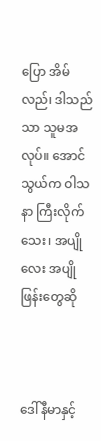ပြော အိမ်လည်၊ ဒါသည်သာ သူမအလုပ်။ အောင်သွယ်က ဝါသနာ ကြီးလိုက်သေး၊ အပျိုလေး အပျိုဖြန်းတွေဆို



ဒေါ်နီမာနှင့်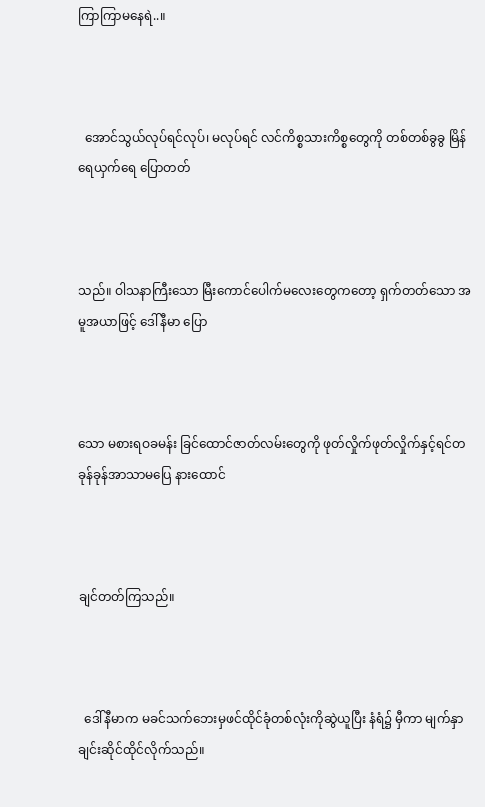ကြာကြာမနေရဲ..။



  အောင်သွယ်လုပ်ရင်လုပ်၊ မလုပ်ရင် လင်ကိစ္စသားကိစ္စတွေကို တစ်တစ်ခွခွ မြိန်ရေယှက်ရေ ပြောတတ်



သည်။ ဝါသနာကြီးသော မြီးကောင်ပေါက်မလေးတွေကတော့ ရှက်တတ်သော အမူအယာဖြင့် ဒေါ်နီမာ ပြော



သော မစားရဝခမန်း ခြင်ထောင်ဇာတ်လမ်းတွေကို ဖုတ်လှိုက်ဖုတ်လှိုက်နှင့်ရင်တခုန်ခုန်အာသာမပြေ နားထောင်



ချင်တတ်ကြသည်။



  ဒေါ်နီမာက မခင်သက်ဘေးမှဖင်ထိုင်ခုံတစ်လုံးကိုဆွဲယူပြီး နံရံ၌ မှီကာ မျက်နှာချင်းဆိုင်ထိုင်လိုက်သည်။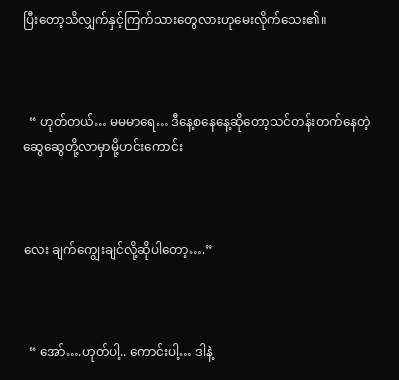ပြီးတော့သိလျှက်နှင့်ကြက်သားတွေလားဟုမေးလိုက်သေး၏။



  “ ဟုတ်တယ်… မမမာရေ… ဒီနေ့စနေနေ့ဆိုတော့သင်တန်းတက်နေတဲ့ဆွေဆွေတို့လာမှာမို့ဟင်းကောင်း



လေး ချက်ကျွေးချင်လို့ဆိုပါတော့….”



  “ အော်….ဟုတ်ပါ့.. ကောင်းပါ့… ဒါနဲ့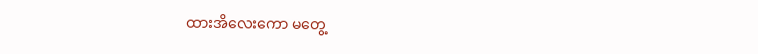ထားအိလေးကော မတွေ့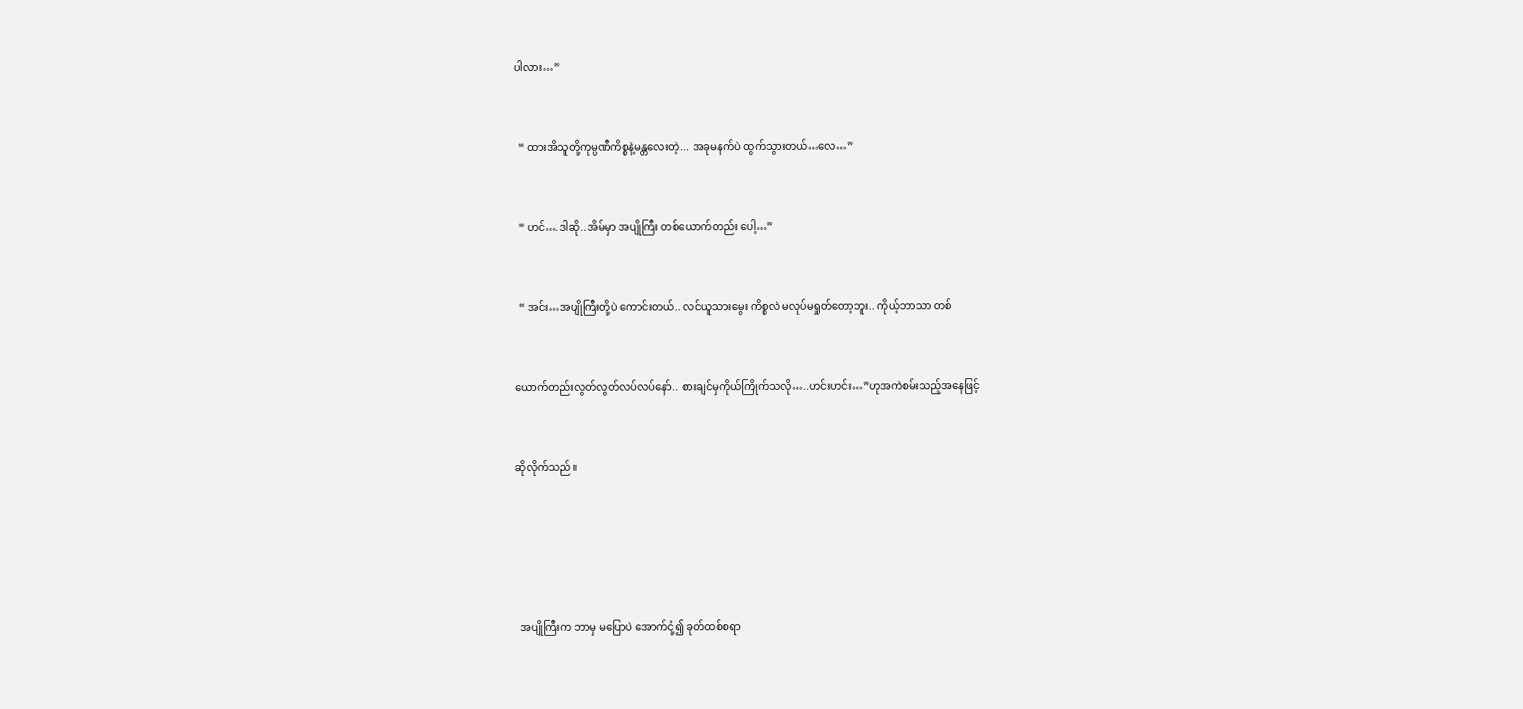ပါလား…”



  “ ထားအိသူတို့ကုမ္ပဏီကိစ္စနဲ့မန္တလေးတဲ့... အခုမနက်ပဲ ထွက်သွားတယ်…လေ…”



  “ ဟင်….ဒါဆို..အိမ်မှာ အပျိုကြီး တစ်ယောက်တည်း ပေါ့…”



  “ အင်း…အပျိုကြီးတို့ပဲ ကောင်းတယ်.. လင်ယူသားမွေး ကိစ္စလဲ မလုပ်မရှုတ်တော့ဘူး.. ကိုယ့်ဘာသာ တစ်



ယောက်တည်းလွတ်လွတ်လပ်လပ်နော်.. စားချင်မှကိုယ်ကြိုက်သလို…..ဟင်းဟင်း…”ဟုအကဲစမ်းသည့်အနေဖြင့်



ဆိုလိုက်သည်။







  အပျိုကြီးက ဘာမှ မပြောပဲ အောက်ငုံ့၍ ခုတ်ထစ်စရာ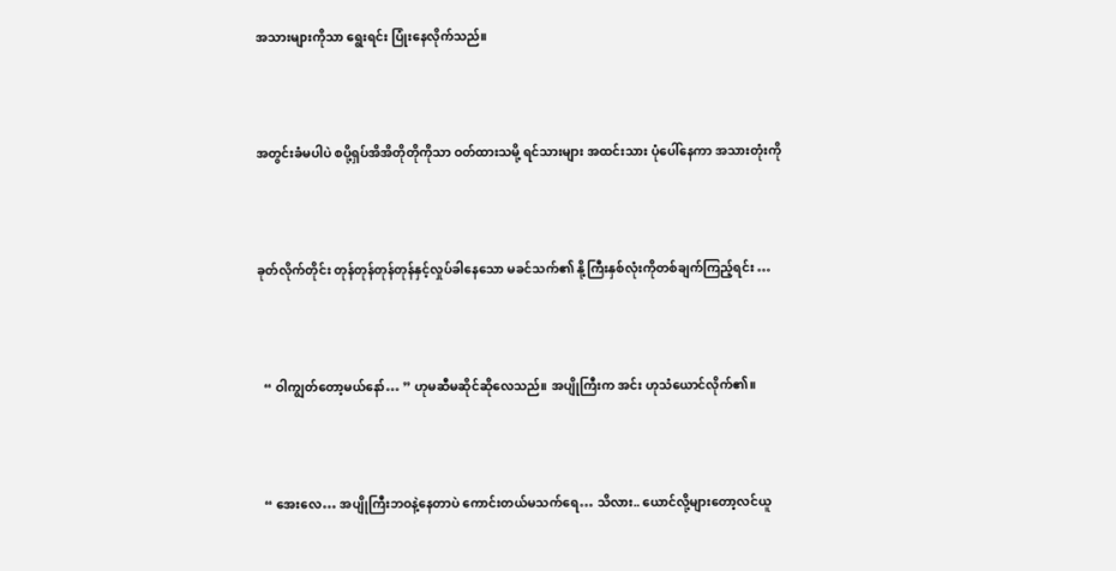အသားများကိုသာ ရွေးရင်း ပြုံးနေလိုက်သည်။



အတွင်းခံမပါပဲ စပို့ရှပ်အိအိတိုတိုကိုသာ ဝတ်ထားသမို့ ရင်သားများ အထင်းသား ပုံပေါ်နေကာ အသားတုံးကို



ခုတ်လိုက်တိုင်း တုန်တုန်တုန်တုန်နှင့်လှုပ်ခါနေသော မခင်သက်၏ နို့ကြီးနှစ်လုံးကိုတစ်ချက်ကြည့်ရင်း …



  “ ဝါကျွတ်တော့မယ်နော်… ” ဟုမဆီမဆိုင်ဆိုလေသည်။ အပျိုကြီးက အင်း ဟုသံယောင်လိုက်၏။



  “ အေးလေ… အပျိုကြီးဘဝနဲ့နေတာပဲ ကောင်းတယ်မသက်ရေ… သိလား.. ယောင်လို့များတော့လင်ယူ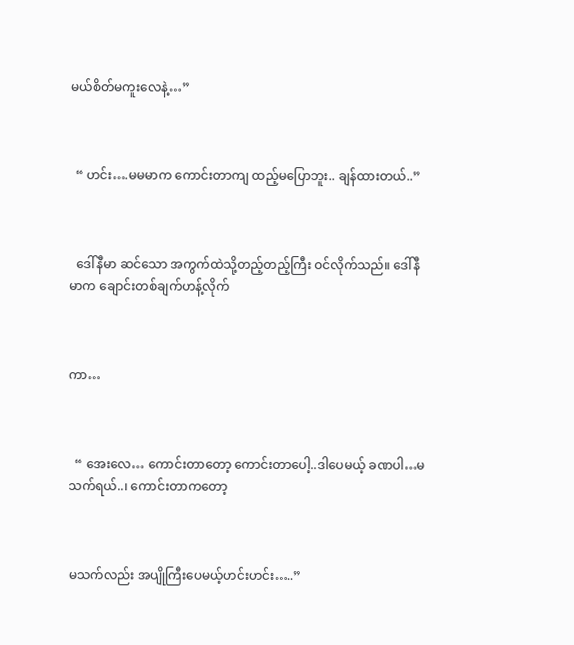မယ်စိတ်မကူးလေနဲ့…”



  “ ဟင်း….မမမာက ကောင်းတာကျ ထည့်မပြောဘူး.. ချန်ထားတယ်..”



  ဒေါ်နီမာ ဆင်သော အကွက်ထဲသို့တည့်တည့်ကြီး ဝင်လိုက်သည်။ ဒေါ်နီမာက ချောင်းတစ်ချက်ဟန့်လိုက်



ကာ…



  “ အေးလေ… ကောင်းတာတော့ ကောင်းတာပေါ့..ဒါပေမယ့် ခဏပါ…မသက်ရယ်..၊ ကောင်းတာကတော့



မသက်လည်း အပျိုကြီးပေမယ့်ဟင်းဟင်း…..”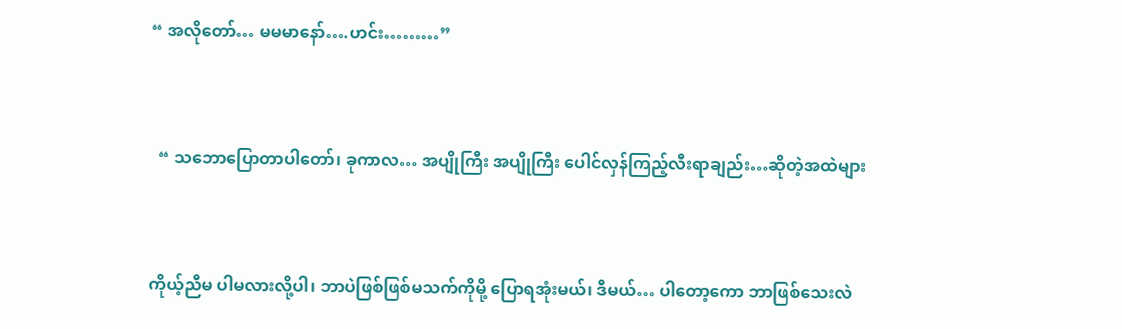“ အလိုတော်… မမမာနော်….ဟင်း………”



  “ သဘောပြောတာပါတော်၊ ခုကာလ… အပျိုကြီး အပျိုကြီး ပေါင်လှန်ကြည့်လီးရာချည်း…ဆိုတဲ့အထဲများ



ကိုယ့်ညီမ ပါမလားလို့ပါ၊ ဘာပဲဖြစ်ဖြစ်မသက်ကိုမို့ ပြောရအုံးမယ်၊ ဒီမယ်… ပါတော့ကော ဘာဖြစ်သေးလဲ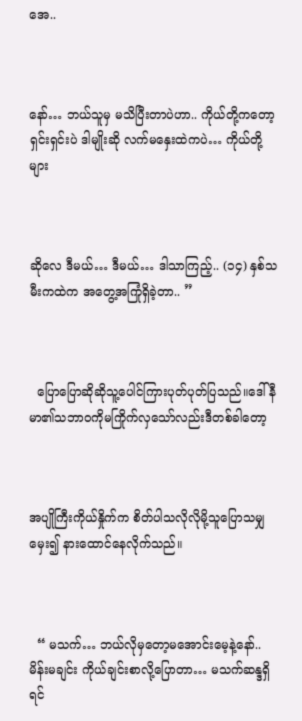အေ..



နော်… ဘယ်သူမှ မသိပြီးတာပဲဟာ.. ကိုယ်တို့ကတော့ ရှင်းရှင်းပဲ ဒါမျိုးဆို လက်မနှေးထဲကပဲ… ကိုယ်တို့များ



ဆိုလေ ဒီမယ်… ဒီမယ်… ဒါသာကြည့်.. (၁၄) နှစ်သမီးကထဲက အတွေ့အကြုံရှိခဲ့တာ.. ”



  ပြောပြောဆိုဆိုသူ့ပေါင်ကြားပုတ်ပုတ်ပြသည်။ဒေါ်နီမာ၏သဘာဝကိုမကြိုက်လှသော်လည်းဒီတစ်ခါတော့



အပျိုကြီးကိုယ်နှိုက်က စိတ်ပါသလိုလိုမို့သူပြောသမျှ မှေး၍ နားထောင်နေလိုက်သည်။



  “ မသက်… ဘယ်လိုမှတော့မအောင်းမေ့နဲ့နော်.. မိန်းမချင်း ကိုယ်ချင်းစာလို့ပြောတာ… မသက်ဆန္ဒရှိရင်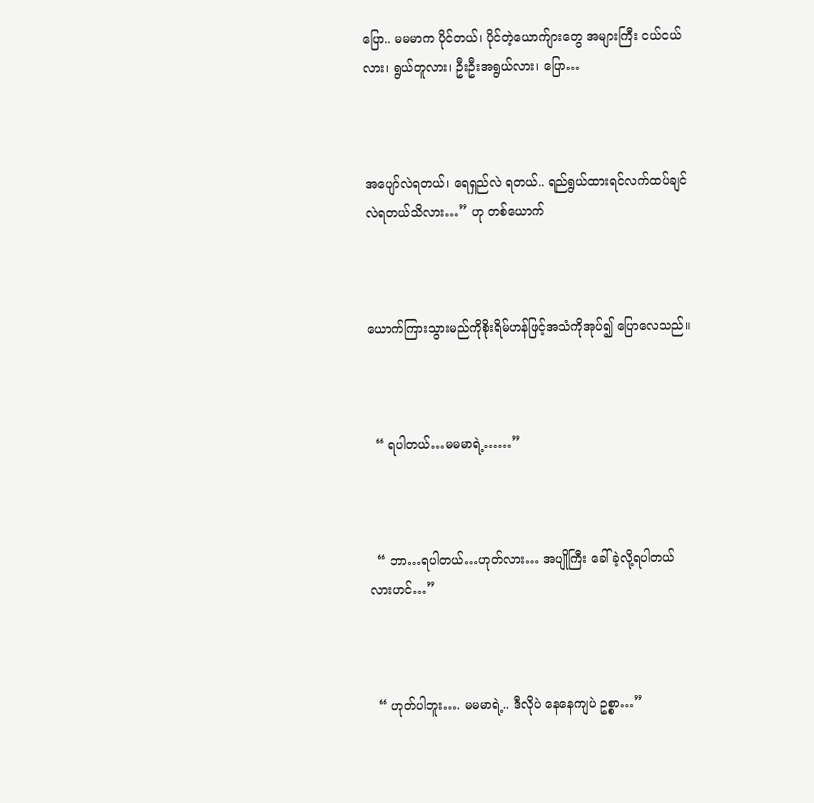ပြော.. မမမာက ပိုင်တယ်၊ ပိုင်တဲ့ယောက်ျားတွေ အများကြီး ငယ်ငယ်လား၊ ရွယ်တူလား၊ ဦးဦးအရွယ်လား၊ ပြော…



အပျော်လဲရတယ်၊ ရေရှည်လဲ ရတယ်.. ရည်ရွယ်ထားရင်လက်ထပ်ချင်လဲရတယ်သိလား…” ဟု တစ်ယောက်



ယောက်ကြားသွားမည်ကိုစိုးရိမ်ဟန်ဖြင့်အသံကိုအုပ်၍ ပြောလေသည်။



  “ ရပါတယ်…မမမာရဲ့……”



  “ ဘာ…ရပါတယ်…ဟုတ်လား… အပျိုကြီး ခေါ်ခဲ့လို့ရပါတယ်လားဟင်…”



  “ ဟုတ်ပါဘူး…. မမမာရဲ့.. ဒီလိုပဲ နေနေကျပဲ ဥစ္စာ…”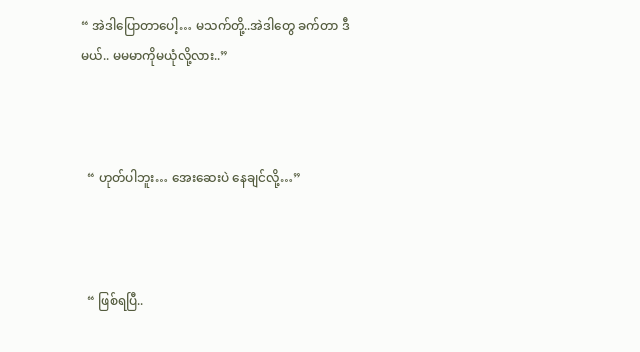“ အဲဒါပြောတာပေါ့… မသက်တို့..အဲဒါတွေ ခက်တာ ဒီမယ်.. မမမာကိုမယုံလို့လား..”



  “ ဟုတ်ပါဘူး… အေးဆေးပဲ နေချင်လို့…”



  “ ဖြစ်ရပြီ..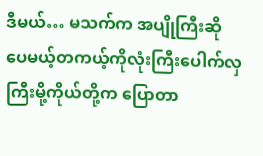ဒီမယ်… မသက်က အပျိုကြီးဆိုပေမယ့်တကယ့်ကိုလုံးကြီးပေါက်လှကြီးမို့ကိုယ်တို့က ပြောတာ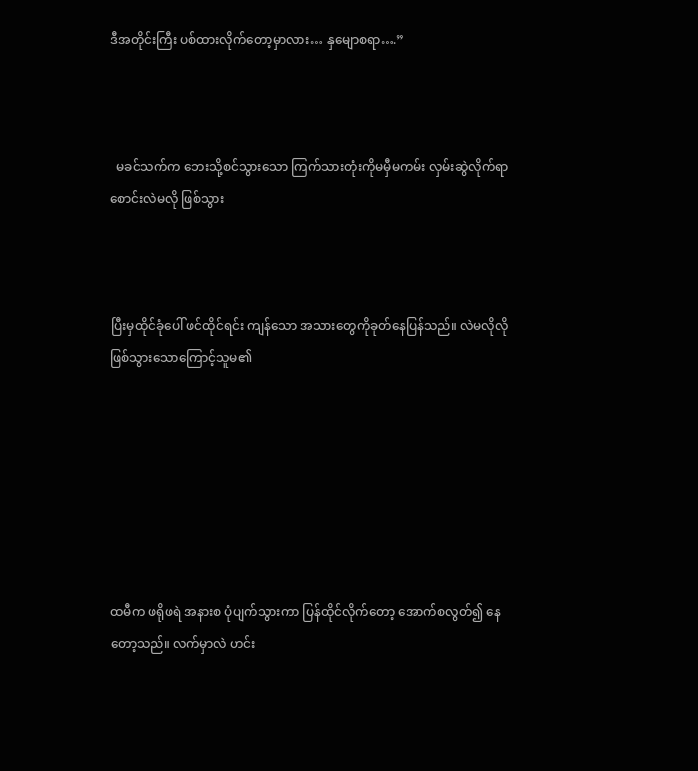ဒီအတိုင်းကြီး ပစ်ထားလိုက်တော့မှာလား… နှမျောစရာ….”



  မခင်သက်က ဘေးသို့စင်သွားသော ကြက်သားတုံးကိုမမှီမကမ်း လှမ်းဆွဲလိုက်ရာ စောင်းလဲမလို ဖြစ်သွား



ပြီးမှထိုင်ခုံပေါ် ဖင်ထိုင်ရင်း ကျန်သော အသားတွေကိုခုတ်နေပြန်သည်။ လဲမလိုလို ဖြစ်သွားသောကြောင့်သူမ၏







ထမီက ဖရိုဖရဲ အနားစ ပုံပျက်သွားကာ ပြန်ထိုင်လိုက်တော့ အောက်စလွတ်၍ နေတော့သည်။ လက်မှာလဲ ဟင်း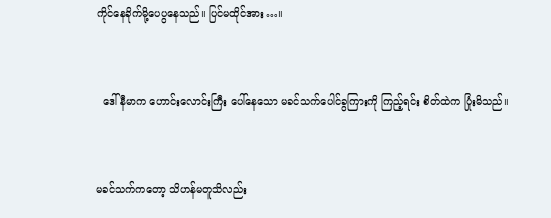ကိုင်နေခိုက်မို့ပေပွနေသည်။ ပြင်မထိုင်အား…။



  ဒေါ်နီမာက ဟောင်းလောင်းကြီး ပေါ်နေသော မခင်သက်ပေါင်ခွကြားကို ကြည့်ရင်း စိတ်ထဲက ပြုံးမိသည်။



မခင်သက်ကတော့ သိဟန်မတူသိလည်း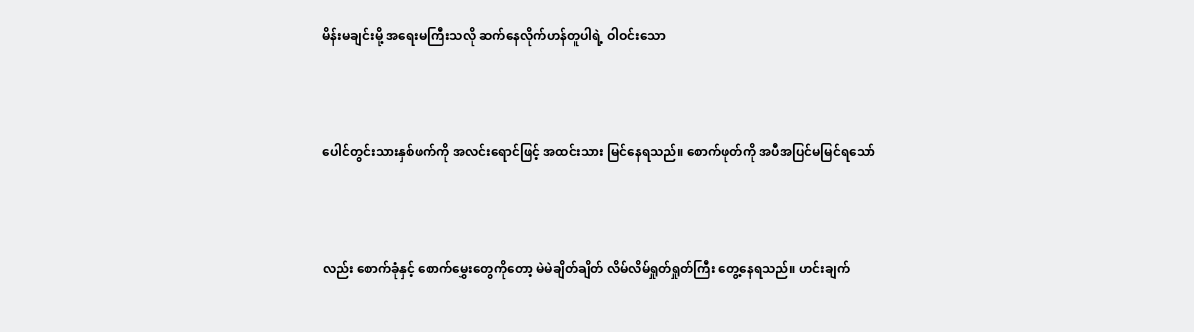မိန်းမချင်းမို့ အရေးမကြီးသလို ဆက်နေလိုက်ဟန်တူပါရဲ့ ဝါဝင်းသော



ပေါင်တွင်းသားနှစ်ဖက်ကို အလင်းရောင်ဖြင့် အထင်းသား မြင်နေရသည်။ စောက်ဖုတ်ကို အပီအပြင်မမြင်ရသော်



လည်း စောက်ခုံနှင့် စောက်မွှေးတွေကိုတော့ မဲမဲချိတ်ချိတ် လိမ်လိမ်ရှုတ်ရှုတ်ကြီး တွေ့နေရသည်။ ဟင်းချက်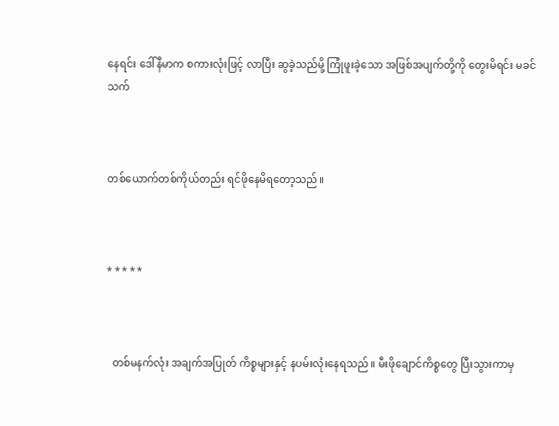နေရင်း ဒေါ်နီမာက စကားလုံးဖြင့် လာပြီး ဆွခဲ့သည်မို့ ကြုံဖူးခဲ့သော အဖြစ်အပျက်တို့ကို တွေးမိရင်း မခင်သက်



တစ်ယောက်တစ်ကိုယ်တည်း ရင်ဖိုနေမိရတော့သည်။



* * * * *



  တစ်မနက်လုံး အချက်အပြုတ် ကိစ္စများနှင့် နပမ်းလုံးနေရသည်။ မီးဖိုချောင်ကိစ္စတွေ ပြီးသွားကာမှ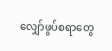လျှော်ဖွပ်စရာတွေ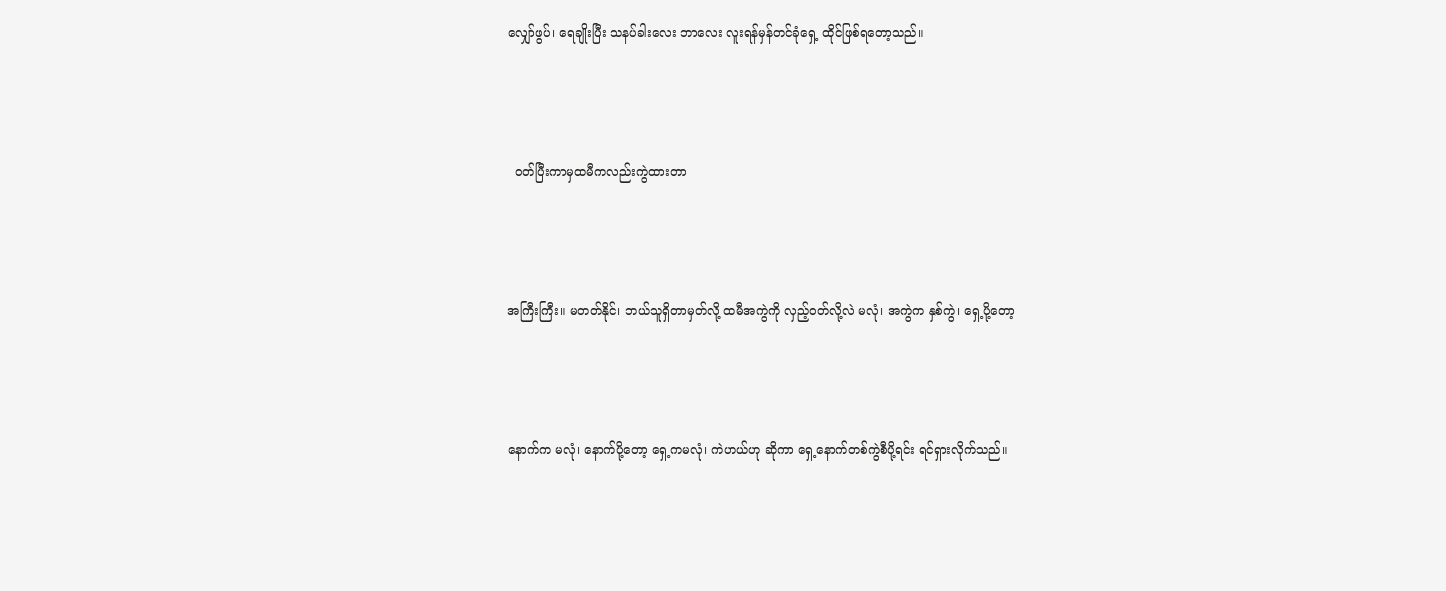လျှော်ဖွပ်၊ ရေချိုးပြီး သနပ်ခါးလေး ဘာလေး လူးရန်မှန်တင်ခုံရှေ့ ထိုင်ဖြစ်ရတော့သည်။



  ဝတ်ပြီးကာမှထမီကလည်းကွဲထားတာ



အကြီးကြီး။ မတတ်နိုင်၊ ဘယ်သူရှိတာမှတ်လို့ ထမီအကွဲကို လှည့်ဝတ်လို့လဲ မလုံ၊ အကွဲက နှစ်ကွဲ၊ ရှေ့ပို့တော့



နောက်က မလုံ၊ နောက်ပို့တော့ ရှေ့ကမလုံ၊ ကဲဟယ်ဟု ဆိုကာ ရှေ့နောက်တစ်ကွဲစီပို့ရင်း ရင်ရှားလိုက်သည်။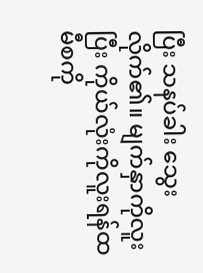ပြီး သနပ်ခါး သွေးလိုက်၏။ မျက်နှာကိုလူးပြီး ကိုယ်လုံးကိုလူးရန်ထမီစကို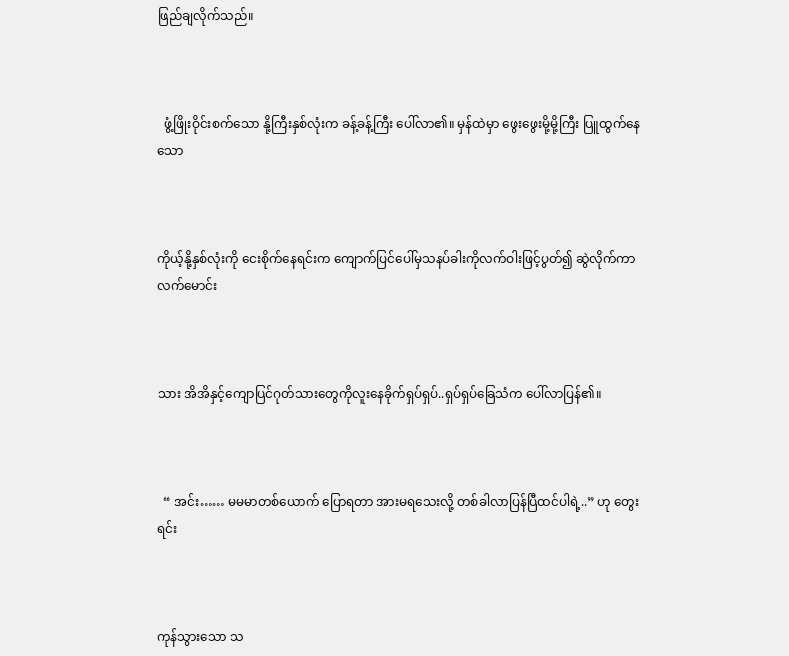ဖြည်ချလိုက်သည်။



  ဖွံ့ဖြိုးဝိုင်းစက်သော နို့ကြီးနှစ်လုံးက ခန့်ခန့်ကြီး ပေါ်လာ၏။ မှန်ထဲမှာ ဖွေးဖွေးမို့မို့ကြီး ပြူထွက်နေသော



ကိုယ့်နို့နှစ်လုံးကို ငေးစိုက်နေရင်းက ကျောက်ပြင်ပေါ်မှသနပ်ခါးကိုလက်ဝါးဖြင့်ပွတ်၍ ဆွဲလိုက်ကာ လက်မောင်း



သား အိအိနှင့်ကျောပြင်ဂုတ်သားတွေကိုလူးနေခိုက်ရှပ်ရှပ်..ရှပ်ရှပ်ခြေသံက ပေါ်လာပြန်၏။



  “ အင်း…… မမမာတစ်ယောက် ပြောရတာ အားမရသေးလို့ တစ်ခါလာပြန်ပြီထင်ပါရဲ့..” ဟု တွေးရင်း



ကုန်သွားသော သ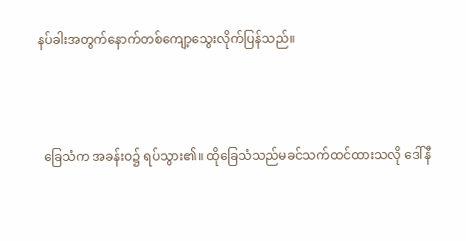နပ်ခါးအတွက်နောက်တစ်ကျော့သွေးလိုက်ပြန်သည်။



  ခြေသံက အခန်းဝ၌ ရပ်သွား၏။ ထိုခြေသံသည်မခင်သက်ထင်ထားသလို ဒေါ်နီ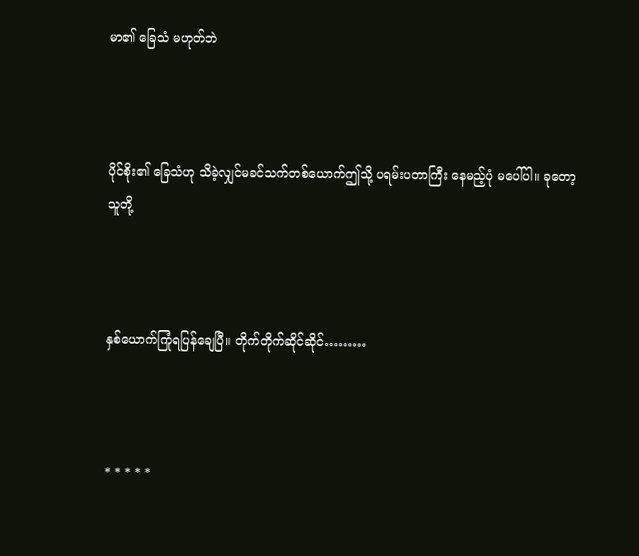မာ၏ ခြေသံ မဟုတ်ဘဲ



ပိုင်စိုး၏ ခြေသံဟု သိခဲ့လျှင်မခင်သက်တစ်ယောက်ဤသို့ ပရမ်းပတာကြီး နေမည့်ပုံ မပေါ်ပါ။ ခုတော့ သူတို့



နှစ်ယောက်ကြုံရပြန်ချေပြီ။ တိုက်တိုက်ဆိုင်ဆိုင်………



* * * * *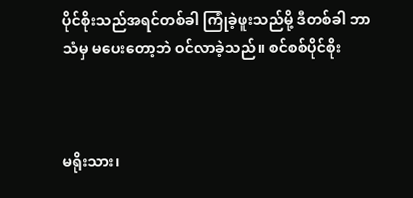ပိုင်စိုးသည်အရင်တစ်ခါ ကြုံခဲ့ဖူးသည်မို့ ဒီတစ်ခါ ဘာသံမှ မပေးတော့ဘဲ ဝင်လာခဲ့သည်။ စင်စစ်ပိုင်စိုး



မရိုးသား၊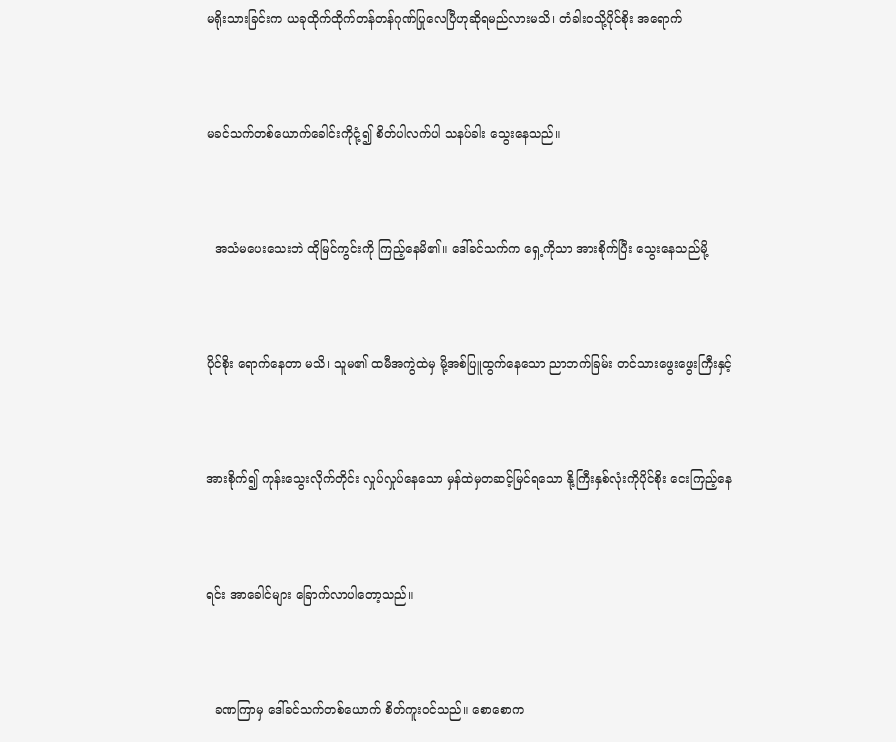မရိုးသားခြင်းက ယခုထိုက်ထိုက်တန်တန်ဂုဏ်ပြုလေပြီဟုဆိုရမည်လားမသိ၊ တံခါးဝသို့ပိုင်စိုး အရောက်



မခင်သက်တစ်ယောက်ခေါင်းကိုငုံ့၍ စိတ်ပါလက်ပါ သနပ်ခါး သွေးနေသည်။



  အသံမပေးသေးဘဲ ထိုမြင်ကွင်းကို ကြည့်နေမိ၏။ ဒေါ်ခင်သက်က ရှေ့ကိုသာ အားစိုက်ပြီး သွေးနေသည်မို့



ပိုင်စိုး ရောက်နေတာ မသိ၊ သူမ၏ ထမီအကွဲထဲမှ မို့အစ်ပြူထွက်နေသော ညာဘက်ခြမ်း တင်သားဖွေးဖွေးကြီးနှင့်



အားစိုက်၍ ကုန်းသွေးလိုက်တိုင်း လှုပ်လှုပ်နေသော မှန်ထဲမှတဆင့်မြင်ရသော နို့ကြီးနှစ်လုံးကိုပိုင်စိုး ငေးကြည့်နေ



ရင်း အာခေါင်များ ခြောက်လာပါတော့သည်။



  ခဏကြာမှ ဒေါ်ခင်သက်တစ်ယောက် စိတ်ကူးဝင်သည်။ စောစောက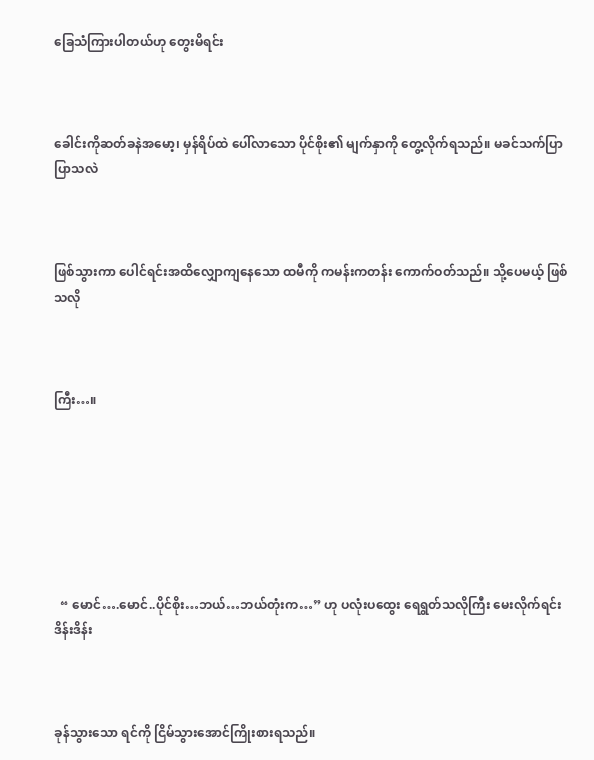ခြေသံကြားပါတယ်ဟု တွေးမိရင်း



ခေါင်းကိုဆတ်ခနဲအမော့၊ မှန်ရိပ်ထဲ ပေါ်လာသော ပိုင်စိုး၏ မျက်နှာကို တွေ့လိုက်ရသည်။ မခင်သက်ပြာပြာသလဲ



ဖြစ်သွားကာ ပေါင်ရင်းအထိလျှောကျနေသော ထမီကို ကမန်းကတန်း ကောက်ဝတ်သည်။ သို့ပေမယ့် ဖြစ်သလို



ကြီး…။







  “ မောင်….မောင်..ပိုင်စိုး…ဘယ်…ဘယ်တုံးက…” ဟု ပလုံးပထွေး ရေရွတ်သလိုကြီး မေးလိုက်ရင်း ဒိန်းဒိန်း



ခုန်သွားသော ရင်ကို ငြိမ်သွားအောင်ကြိုးစားရသည်။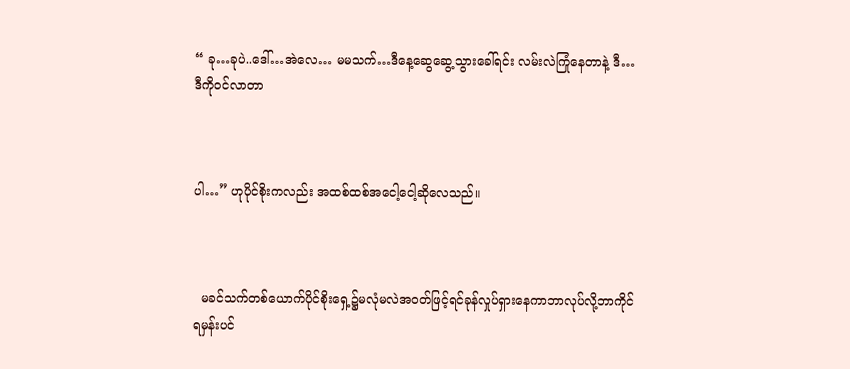“ ခု…ခုပဲ..ဒေါ်…အဲလေ… မမသက်…ဒီနေ့ဆွေဆွေ့သွားခေါ်ရင်း လမ်းလဲကြုံနေတာနဲ့ ဒီ…ဒီကိုဝင်လာတာ



ပါ…” ဟုပိုင်စိုးကလည်း အထစ်ထစ်အငေါ့ငေါ့ဆိုလေသည်။



  မခင်သက်တစ်ယောက်ပိုင်စိုးရှေ့၌မလုံမလဲအဝတ်ဖြင့်ရင်ခုန်လှုပ်ရှားနေကာဘာလုပ်လို့ဘာကိုင်ရမှန်းပင်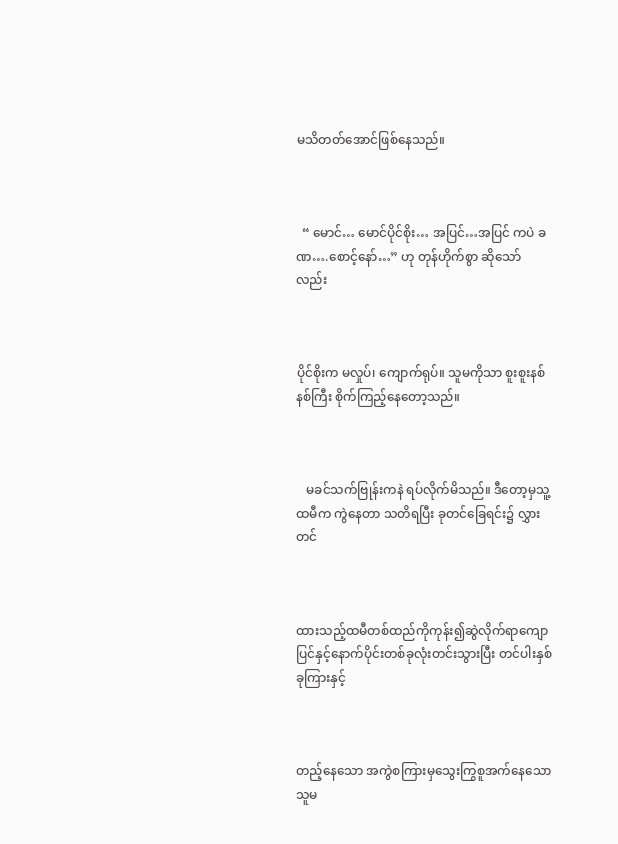မသိတတ်အောင်ဖြစ်နေသည်။



  “ မောင်… မောင်ပိုင်စိုး… အပြင်…အပြင် ကပဲ ခဏ….စောင့်နော်…” ဟု တုန်ဟိုက်စွာ ဆိုသော်လည်း



ပိုင်စိုးက မလှုပ်၊ ကျောက်ရုပ်။ သူမကိုသာ စူးစူးနစ်နစ်ကြီး စိုက်ကြည့်နေတော့သည်။



   မခင်သက်ဗြုန်းကနဲ ရပ်လိုက်မိသည်။ ဒီတော့မှသူ့ထမီက ကွဲနေတာ သတိရပြီး ခုတင်ခြေရင်း၌ လွှားတင်



ထားသည့်ထမီတစ်ထည်ကိုကုန်း၍ဆွဲလိုက်ရာကျောပြင်နှင့်နောက်ပိုင်းတစ်ခုလုံးတင်းသွားပြီး တင်ပါးနှစ်ခုကြားနှင့်



တည့်နေသော အကွဲစကြားမှသွေးကြွစူအက်နေသော သူမ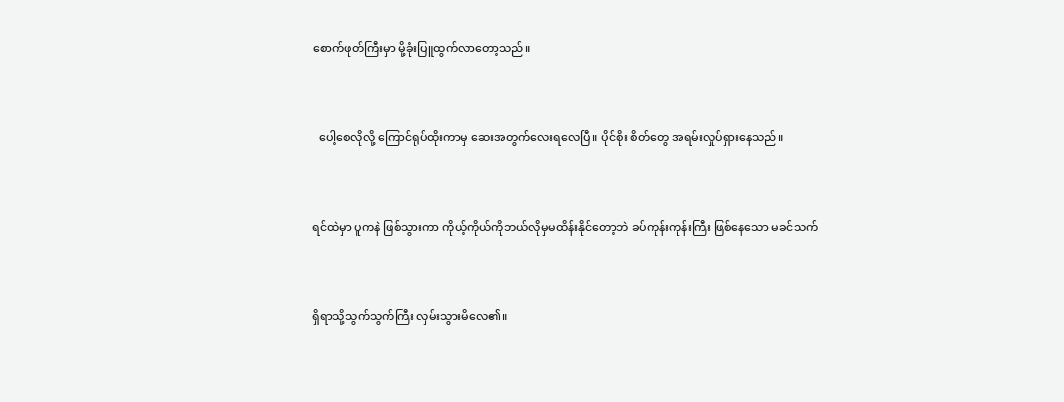စောက်ဖုတ်ကြီးမှာ မို့ခုံးပြူထွက်လာတော့သည်။



  ပေါ့စေလိုလို့ ကြောင်ရုပ်ထိုးကာမှ ဆေးအတွက်လေးရလေပြီ။ ပိုင်စိုး စိတ်တွေ အရမ်းလှုပ်ရှားနေသည်။



ရင်ထဲမှာ ပူကနဲ ဖြစ်သွားကာ ကိုယ့်ကိုယ်ကိုဘယ်လိုမှမထိန်းနိုင်တော့ဘဲ ခပ်ကုန်းကုန်းကြီး ဖြစ်နေသော မခင်သက်



ရှိရာသို့သွက်သွက်ကြီး လှမ်းသွားမိလေ၏။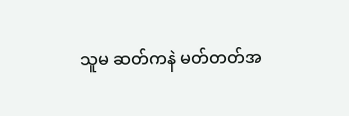သူမ ဆတ်ကနဲ မတ်တတ်အ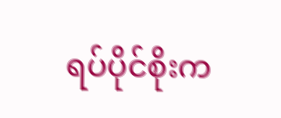ရပ်ပိုင်စိုးက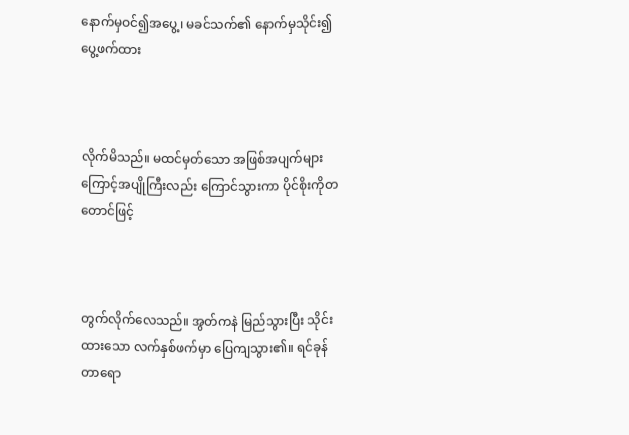နောက်မှဝင်၍အပွေ့၊ မခင်သက်၏ နောက်မှသိုင်း၍ ပွေ့ဖက်ထား



လိုက်မိသည်။ မထင်မှတ်သော အဖြစ်အပျက်များကြောင့်အပျိုကြီးလည်း ကြောင်သွားကာ ပိုင်စိုးကိုတတောင်ဖြင့်



တွက်လိုက်လေသည်။ အွတ်ကနဲ မြည်သွားပြီး သိုင်းထားသော လက်နှစ်ဖက်မှာ ပြေကျသွား၏။ ရင်ခုန်တာရော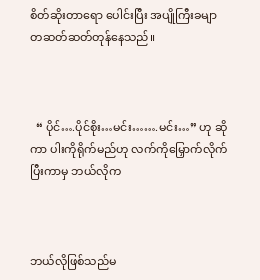စိတ်ဆိုးတာရော ပေါင်းပြီး အပျိုကြီးခမျာ တဆတ်ဆတ်တုန်နေသည်။



  “ ပိုင်….ပိုင်စိုး…မင်း…….မင်း…” ဟု ဆိုကာ ပါးကိုရိုက်မည်ဟု လက်ကိုမြှောက်လိုက်ပြီးကာမှ ဘယ်လိုက



ဘယ်လိုဖြစ်သည်မ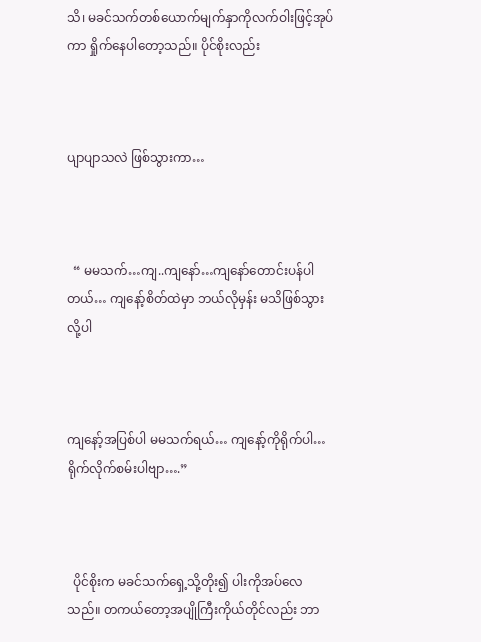သိ၊ မခင်သက်တစ်ယောက်မျက်နှာကိုလက်ဝါးဖြင့်အုပ်ကာ ရှိုက်နေပါတော့သည်။ ပိုင်စိုးလည်း



ပျာပျာသလဲ ဖြစ်သွားကာ…



  “ မမသက်…ကျ..ကျနော်…ကျနော်တောင်းပန်ပါတယ်… ကျနော့်စိတ်ထဲမှာ ဘယ်လိုမှန်း မသိဖြစ်သွားလို့ပါ



ကျနော့်အပြစ်ပါ မမသက်ရယ်… ကျနော့်ကိုရိုက်ပါ…ရိုက်လိုက်စမ်းပါဗျာ….”



  ပိုင်စိုးက မခင်သက်ရှေ့သို့တိုး၍ ပါးကိုအပ်လေသည်။ တကယ်တော့အပျိုကြီးကိုယ်တိုင်လည်း ဘာ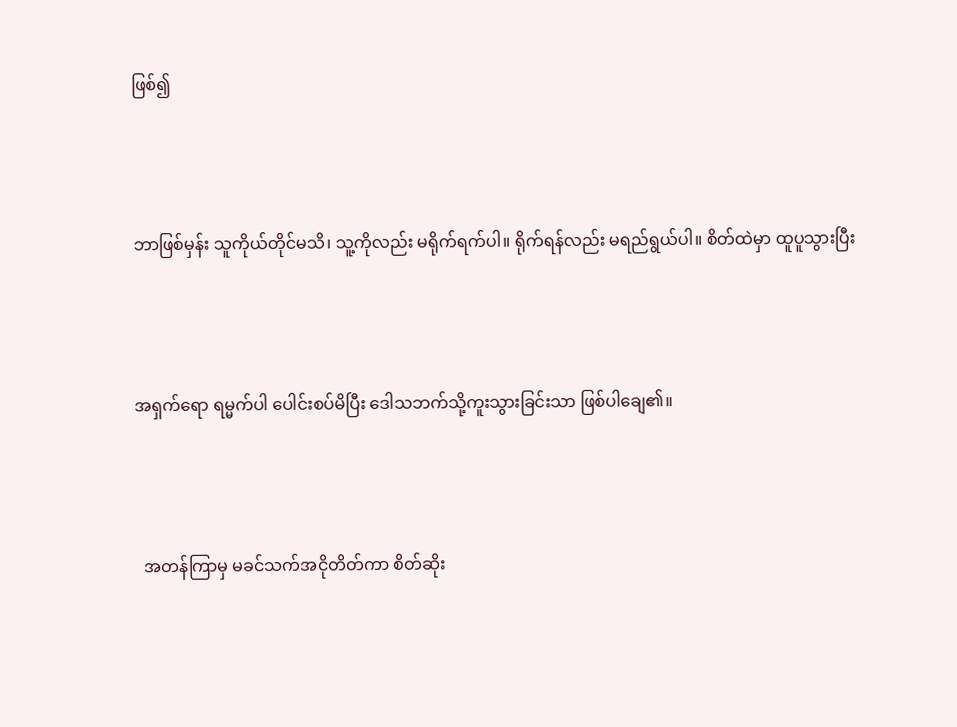ဖြစ်၍



ဘာဖြစ်မှန်း သူကိုယ်တိုင်မသိ၊ သူ့ကိုလည်း မရိုက်ရက်ပါ။ ရိုက်ရန်လည်း မရည်ရွယ်ပါ။ စိတ်ထဲမှာ ထူပူသွားပြီး



အရှက်ရော ရမ္မက်ပါ ပေါင်းစပ်မိပြီး ဒေါသဘက်သို့ကူးသွားခြင်းသာ ဖြစ်ပါချေ၏။



  အတန်ကြာမှ မခင်သက်အငိုတိတ်ကာ စိတ်ဆိုး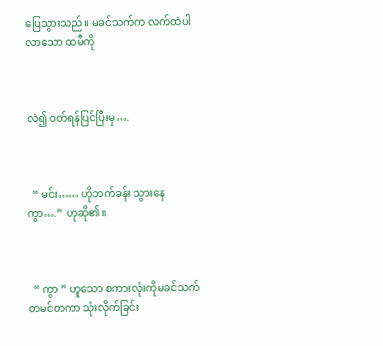ပြေသွားသည်။ မခင်သက်က လက်ထဲပါလာသော ထမီကို



လဲ၍ ဝတ်ရန်ပြင်ပြီးမှ….



  “ မင်း…… ဟိုဘက်ခန်း သွားနေကွာ….” ဟုဆို၏။



  “ ကွာ ” ဟူသော စကားလုံးကိုမခင်သက်တမင်တကာ သုံးလိုက်ခြင်း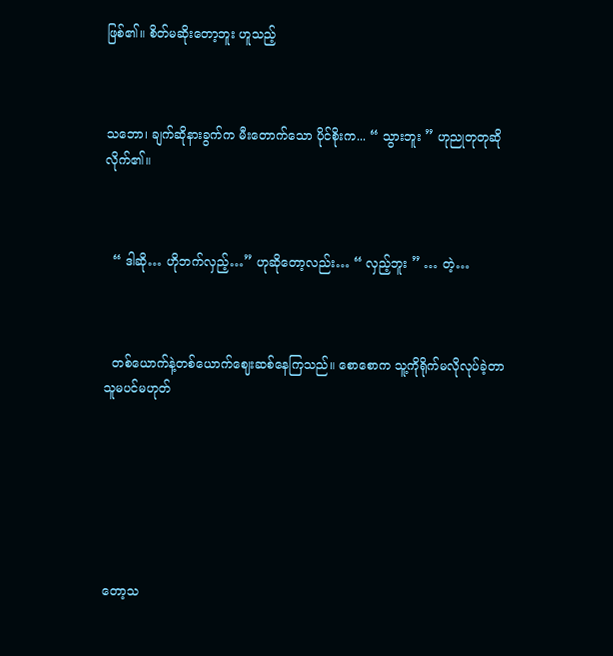ဖြစ်၏။ စိတ်မဆိုးတော့ဘူး ဟူသည့်



သဘော၊ ချက်ဆိုနားခွက်က မီးတောက်သော ပိုင်စိုးက... “ သွားဘူး ” ဟုညုတုတုဆိုလိုက်၏။



  “ ဒါဆို… ဟိုဘက်လှည့်…” ဟုဆိုတော့လည်း… “ လှည့်ဘူး ” … တဲ့…



  တစ်ယောက်နဲ့တစ်ယောက်ဈေးဆစ်နေကြသည်။ စောစောက သူ့ကိုရိုက်မလိုလုပ်ခဲ့တာ သူမပင်မဟုတ်







တော့သ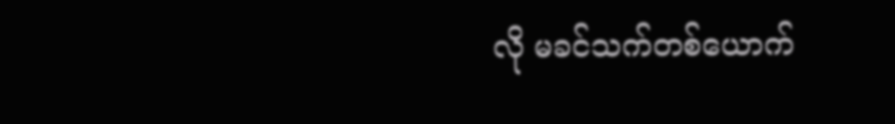လို မခင်သက်တစ်ယောက်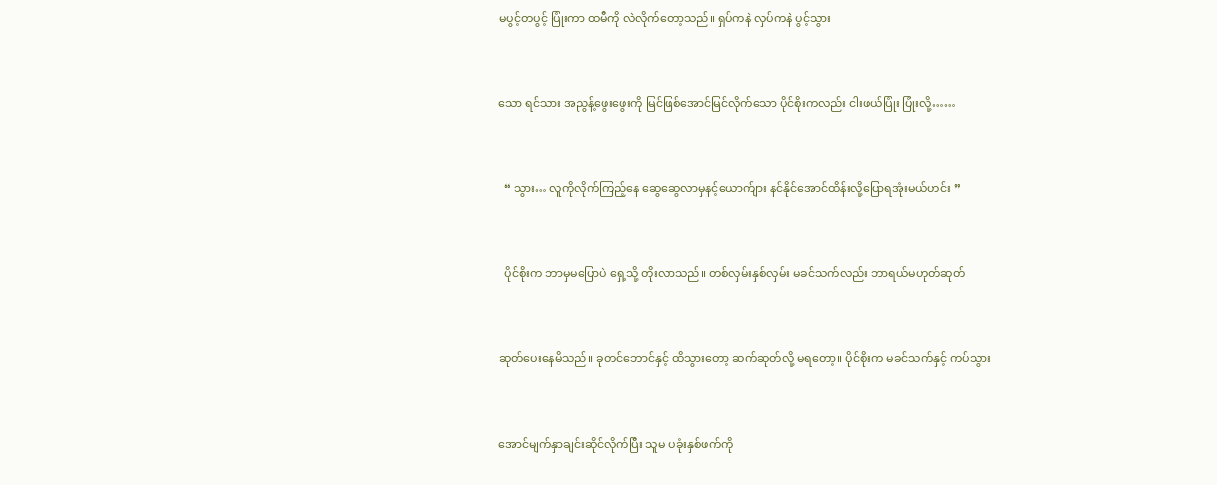မပွင့်တပွင့် ပြုံးကာ ထမီကို လဲလိုက်တော့သည်။ ရှပ်ကနဲ လှပ်ကနဲ ပွင့်သွား



သော ရင်သား အညွန့်ဖွေးဖွေးကို မြင်ဖြစ်အောင်မြင်လိုက်သော ပိုင်စိုးကလည်း ငါးဖယ်ပြုံး ပြုံးလို့……



  “ သွား… လူကိုလိုက်ကြည့်နေ ဆွေဆွေလာမှနင့်ယောက်ျား နင်နိုင်အောင်ထိန်းလို့ပြောရအုံးမယ်ဟင်း ”



  ပိုင်စိုးက ဘာမှမပြောပဲ ရှေ့သို့ တိုးလာသည်။ တစ်လှမ်းနှစ်လှမ်း မခင်သက်လည်း ဘာရယ်မဟုတ်ဆုတ်



ဆုတ်ပေးနေမိသည်။ ခုတင်ဘောင်နှင့် ထိသွားတော့ ဆက်ဆုတ်လို့ မရတော့။ ပိုင်စိုးက မခင်သက်နှင့် ကပ်သွား



အောင်မျက်နှာချင်းဆိုင်လိုက်ပြီး သူမ ပခုံးနှစ်ဖက်ကို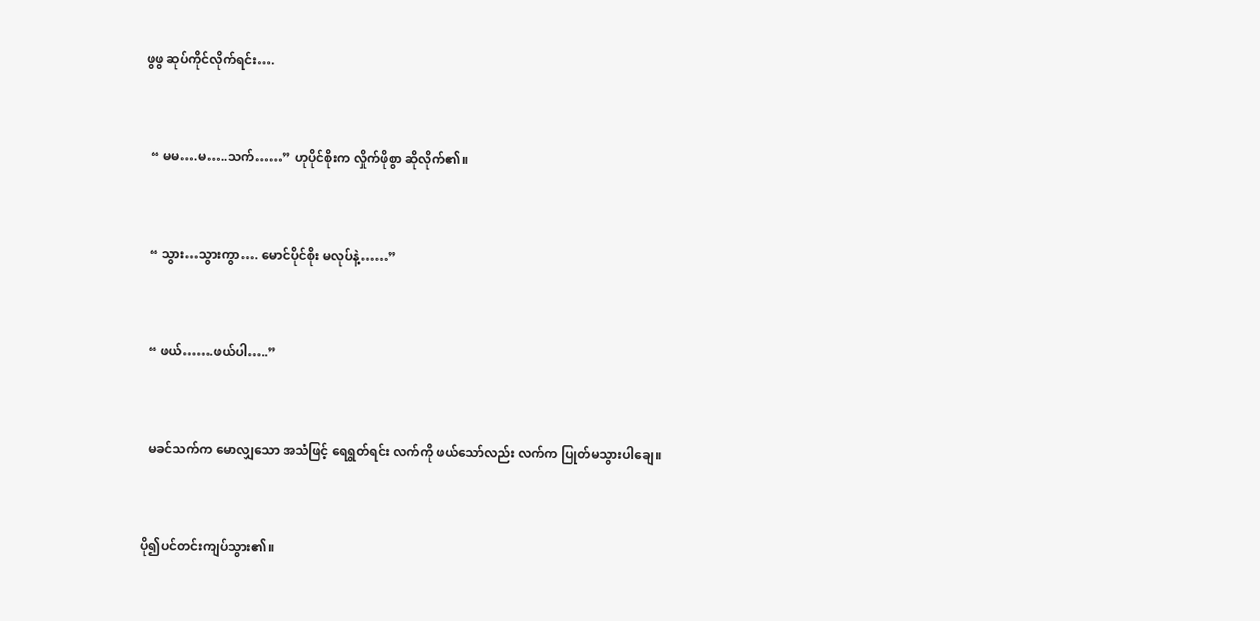ဖွဖွ ဆုပ်ကိုင်လိုက်ရင်း….



  “ မမ….မ…..သက်……” ဟုပိုင်စိုးက လှိုက်ဖိုစွာ ဆိုလိုက်၏။



  “ သွား…သွားကွာ…. မောင်ပိုင်စိုး မလုပ်နဲ့……”



  “ ဖယ်…….ဖယ်ပါ…..”



  မခင်သက်က မောလျှသော အသံဖြင့် ရေရွတ်ရင်း လက်ကို ဖယ်သော်လည်း လက်က ပြုတ်မသွားပါချေ။



ပို၍ပင်တင်းကျပ်သွား၏။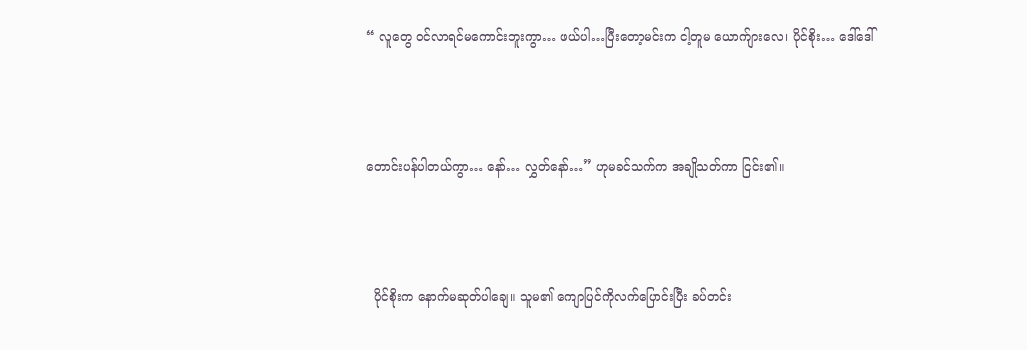“ လူတွေ ဝင်လာရင်မကောင်းဘူးကွာ… ဖယ်ပါ…ပြီးတော့မင်းက ငါ့တူမ ယောက်ျားလေ၊ ပိုင်စိုး… ဒေါ်ဒေါ်



တောင်းပန်ပါတယ်ကွာ… နော်… လွှတ်နော်…” ဟုမခင်သက်က အချိုသတ်ကာ ငြင်း၏။



  ပိုင်စိုးက နောက်မဆုတ်ပါချေ။ သူမ၏ ကျောပြင်ကိုလက်ပြောင်းပြီး ခပ်တင်း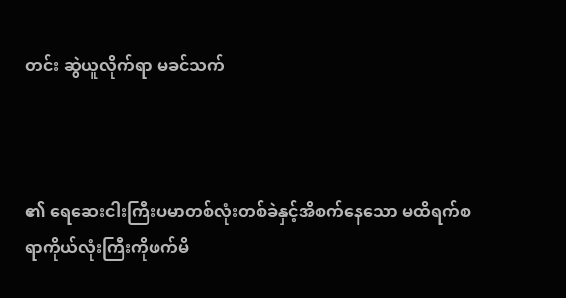တင်း ဆွဲယူလိုက်ရာ မခင်သက်



၏ ရေဆေးငါးကြီးပမာတစ်လုံးတစ်ခဲနှင့်အိစက်နေသော မထိရက်စရာကိုယ်လုံးကြီးကိုဖက်မိ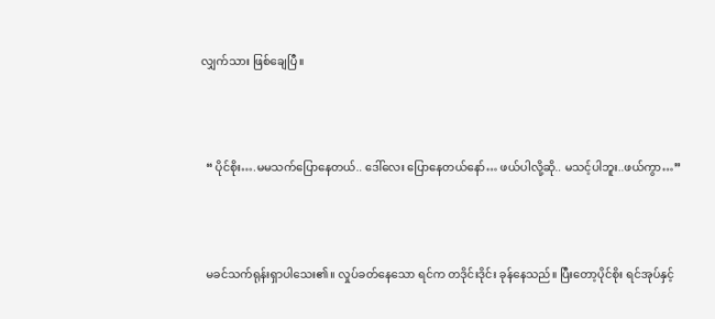လျှက်သား ဖြစ်ချေပြီ။



  “ ပိုင်စိုး….မမသက်ပြောနေတယ်.. ဒေါ်လေး ပြောနေတယ်နော်… ဖယ်ပါလို့ဆို.. မသင့်ပါဘူး..ဖယ်ကွာ…”



  မခင်သက်ရုန်းရှာပါသေး၏။ လှုပ်ခတ်နေသော ရင်က တဒိုင်းဒိုင်း ခုန်နေသည်။ ပြီးတော့ပိုင်စိုး ရင်အုပ်နှင့်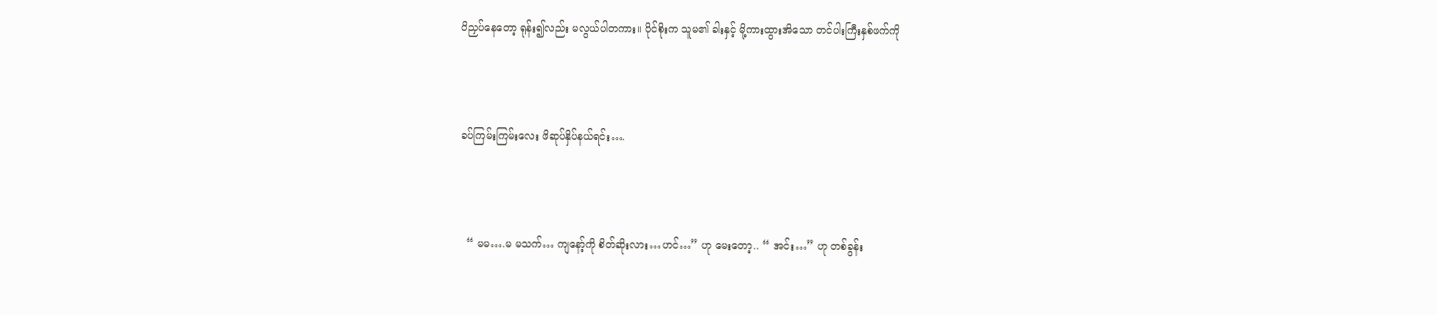ပိညှပ်နေတော့ ရုန်း၍လည်း မလွယ်ပါတကား။ ပိုင်စိုးက သူမ၏ ခါးနှင့် မို့ကားထွားအိသော တင်ပါးကြီးနှစ်ဖက်ကို



ခပ်ကြမ်းကြမ်းလေး ဖိဆုပ်နှိပ်နယ်ရင်း….



  “ မမ….မ မသက်… ကျနော့်ကို စိတ်ဆိုးလား…ဟင်…” ဟု မေးတော့.. “ အင်း…” ဟု တစ်ခွန်း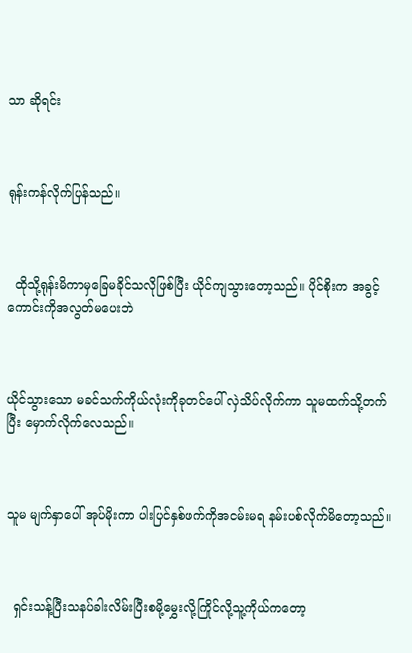သာ ဆိုရင်း



ရုန်းကန်လိုက်ပြန်သည်။



  ထိုသို့ရုန်းမိကာမှခြေမခိုင်သလိုဖြစ်ပြီး ယိုင်ကျသွားတော့သည်။ ပိုင်စိုးက အခွင့်ကောင်းကိုအလွတ်မပေးဘဲ



ယိုင်သွားသော မခင်သက်ကိုယ်လုံးကိုခုတင်ပေါ် လှဲသိပ်လိုက်ကာ သူမထက်သို့တက်ပြီး မှောက်လိုက်လေသည်။



သူမ မျက်နှာပေါ် အုပ်မိုးကာ ပါးပြင်နှစ်ဖက်ကိုအငမ်းမရ နမ်းပစ်လိုက်မိတော့သည်။



  ရှင်းသန့်ပြီးသနပ်ခါးလိမ်းပြီးစမို့မွှေးလို့ကြိုင်လို့သူ့ကိုယ်ကတော့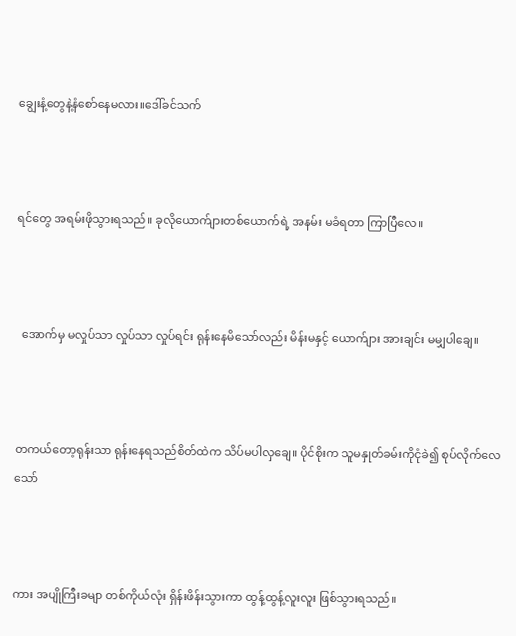ချွေးနံ့တွေနဲ့နံစော်နေမလား။ဒေါ်ခင်သက်



ရင်တွေ အရမ်းဖိုသွားရသည်။ ခုလိုယောက်ျားတစ်ယောက်ရဲ့ အနမ်း မခံရတာ ကြာပြီလေ။



  အောက်မှ မလှုပ်သာ လှုပ်သာ လှုပ်ရင်း ရုန်းနေမိသော်လည်း မိန်းမနှင့် ယောက်ျား အားချင်း မမျှပါချေ။



တကယ်တော့ရုန်းသာ ရုန်းနေရသည်စိတ်ထဲက သိပ်မပါလှချေ။ ပိုင်စိုးက သူမနှုတ်ခမ်းကိုငုံခဲ၍ စုပ်လိုက်လေသော်



ကား အပျိုကြီးခမျာ တစ်ကိုယ်လုံး ရှိန်းဖိန်းသွားကာ ထွန့်ထွန့်လူးလူး ဖြစ်သွားရသည်။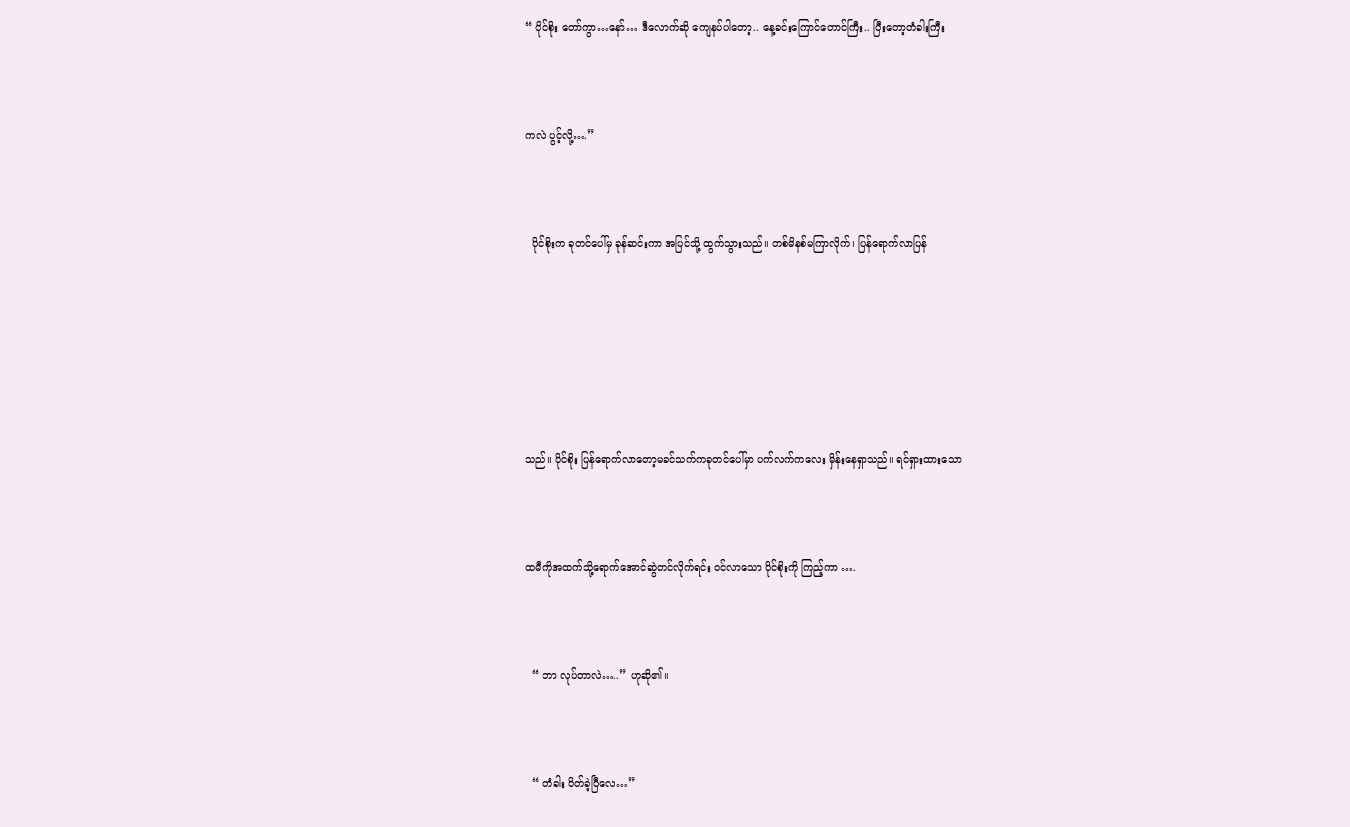“ ပိုင်စိုး တော်ကွာ…နော်… ဒီလောက်ဆို ကျေနပ်ပါတော့.. နေ့ခင်းကြောင်တောင်ကြီး.. ပြီးတော့တံခါးကြီး



ကလဲ ပွင့်လို့….”



  ပိုင်စိုးက ခုတင်ပေါ်မှ ခုန်ဆင်းကာ အပြင်သို့ ထွက်သွားသည်။ တစ်မိနစ်မကြာလိုက်၊ ပြန်ရောက်လာပြန်







သည်။ ပိုင်စိုး ပြန်ရောက်လာတော့မခင်သက်ကခုတင်ပေါ်မှာ ပက်လက်ကလေး မှိန်းနေရှာသည်။ ရင်ရှားထားသော



ထမီကိုအထက်သို့ရောက်အောင်ဆွဲတင်လိုက်ရင်း ဝင်လာသော ပိုင်စိုးကို ကြည့်ကာ ….



  “ ဘာ လုပ်တာလဲ…..” ဟုဆို၏။



  “ တံခါး ပိတ်ခဲ့ပြီလေ…”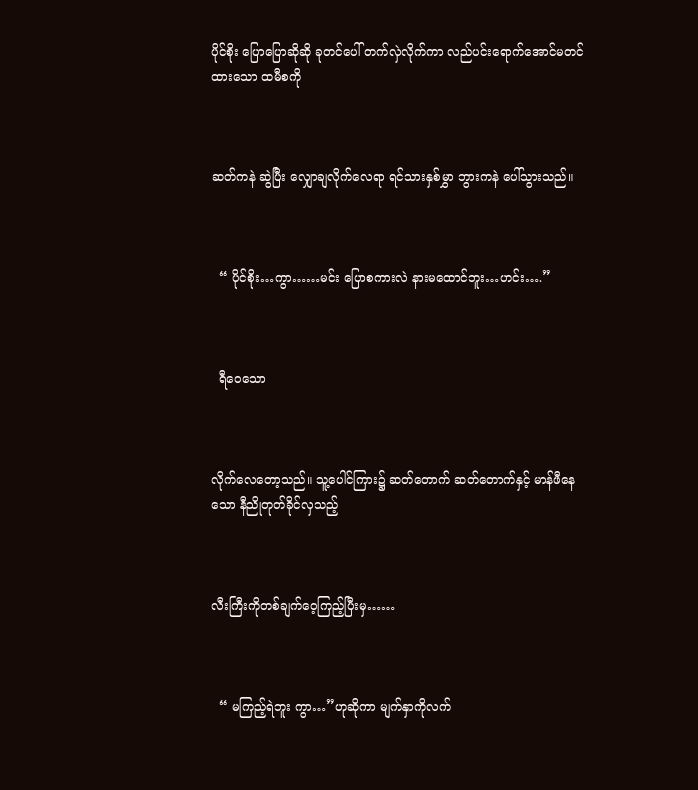ပိုင်စိုး ပြောပြောဆိုဆို ခုတင်ပေါ် တက်လှဲလိုက်ကာ လည်ပင်းရောက်အောင်မတင်ထားသော ထမီစကို



ဆတ်ကနဲ ဆွဲပြီး လျှောချလိုက်လေရာ ရင်သားနှစ်မွှာ ဘွားကနဲ ပေါ်သွားသည်။



  “ ပိုင်စိုး…ကွာ……မင်း ပြောစကားလဲ နားမထောင်ဘူး…ဟင်း….”



  ရီဝေသော



လိုက်လေတော့သည်။ သူ့ပေါင်ကြား၌ ဆတ်တောက် ဆတ်တောက်နှင့် မာန်ဖီနေသော နီညိုတုတ်ခိုင်လှသည့်



လီးကြီးကိုတစ်ချက်ဝေ့ကြည့်ပြီးမှ……



  “ မကြည့်ရဲဘူး ကွာ…”ဟုဆိုကာ မျက်နှာကိုလက်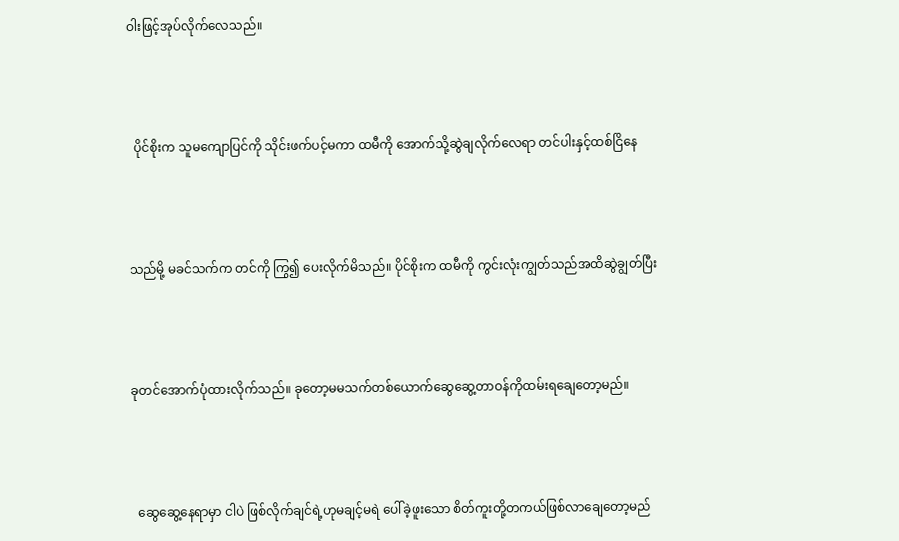ဝါးဖြင့်အုပ်လိုက်လေသည်။



  ပိုင်စိုးက သူမကျောပြင်ကို သိုင်းဖက်ပင့်မကာ ထမီကို အောက်သို့ဆွဲချလိုက်လေရာ တင်ပါးနှင့်ထစ်ငြိနေ



သည်မို့ မခင်သက်က တင်ကို ကြွ၍ ပေးလိုက်မိသည်။ ပိုင်စိုးက ထမီကို ကွင်းလုံးကျွတ်သည်အထိဆွဲချွတ်ပြီး



ခုတင်အောက်ပုံထားလိုက်သည်။ ခုတော့မမသက်တစ်ယောက်ဆွေဆွေ့တာဝန်ကိုထမ်းရချေတော့မည်။



  ဆွေဆွေ့နေရာမှာ ငါပဲ ဖြစ်လိုက်ချင်ရဲ့ဟုမချင့်မရဲ ပေါ်ခဲ့ဖူးသော စိတ်ကူးတို့တကယ်ဖြစ်လာချေတော့မည်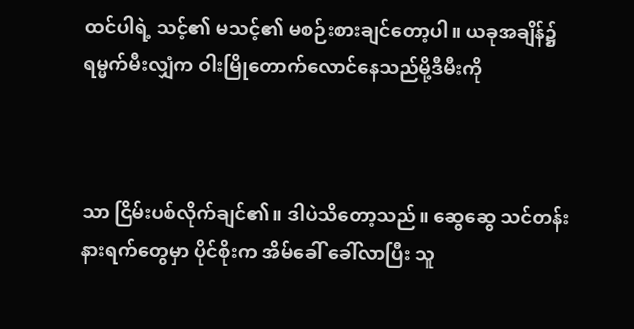ထင်ပါရဲ့ သင့်၏ မသင့်၏ မစဉ်းစားချင်တော့ပါ။ ယခုအချိန်၌ ရမ္မက်မီးလျှံက ဝါးမြိုတောက်လောင်နေသည်မို့ဒီမီးကို



သာ ငြိမ်းပစ်လိုက်ချင်၏။ ဒါပဲသိတော့သည်။ ဆွေဆွေ သင်တန်းနားရက်တွေမှာ ပိုင်စိုးက အိမ်ခေါ် ခေါ်လာပြီး သူ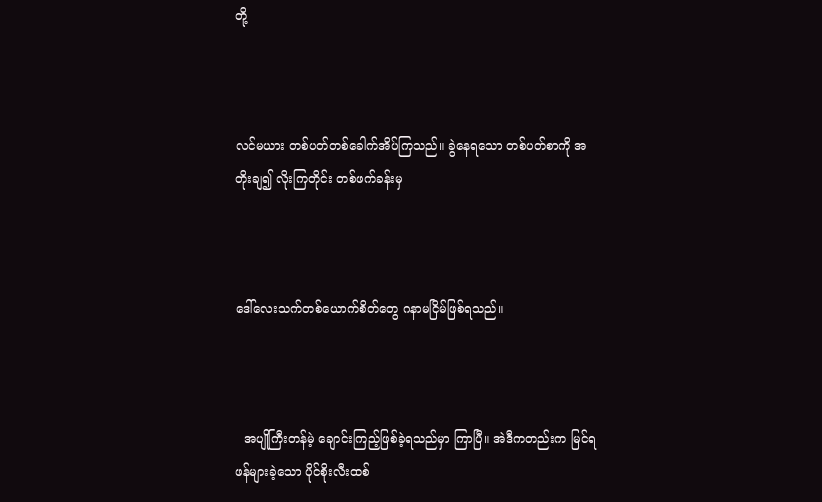တို့



လင်မယား တစ်ပတ်တစ်ခေါက်အိပ်ကြသည်။ ခွဲနေရသော တစ်ပတ်စာကို အတိုးချ၍ လိုးကြတိုင်း တစ်ဖက်ခန်းမှ



ဒေါ်လေးသက်တစ်ယောက်စိတ်တွေ ဂနာမငြိမ်ဖြစ်ရသည်။



  အပျိုကြီးတန်မဲ့ ချောင်းကြည့်ဖြစ်ခဲ့ရသည်မှာ ကြာပြီ။ အဲဒီကတည်းက မြင်ရဖန်များခဲ့သော ပိုင်စိုးလီးထစ်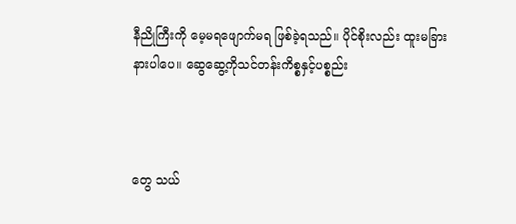နီညိုကြီးကို မေ့မရဖျောက်မရ ဖြစ်ခဲ့ရသည်။ ပိုင်စိုးလည်း ထူးမခြားနားပါပေ။ ဆွေဆွေ့ကိုသင်တန်းကိစ္စနှင့်ပစ္စည်း



တွေ သယ်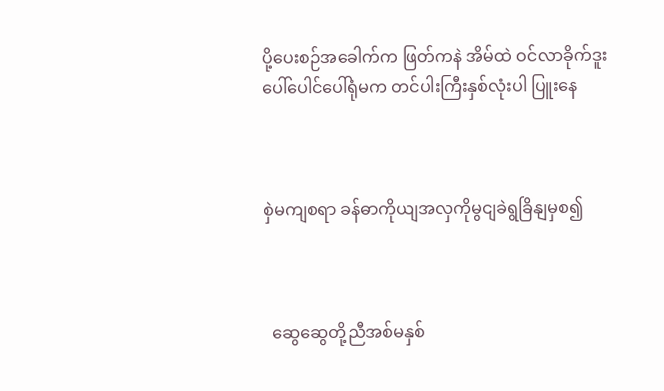ပို့ပေးစဉ်အခေါက်က ဖြတ်ကနဲ အိမ်ထဲ ဝင်လာခိုက်ဒူးပေါ်ပေါင်ပေါ်ရုံမက တင်ပါးကြီးနှစ်လုံးပါ ပြူးနေ



စှဲမကျစရာ ခန်ဓာကိုယျအလှကိုမွငျခဲရွခြိနျမှစ၍



  ဆွေဆွေတို့ညီအစ်မနှစ်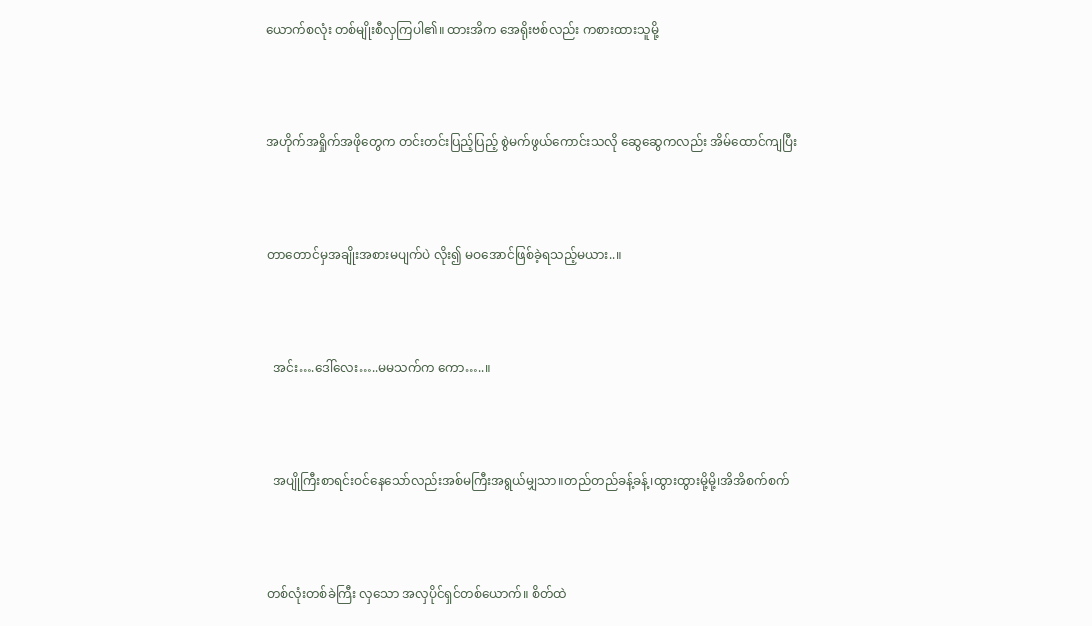ယောက်စလုံး တစ်မျိုးစီလှကြပါ၏။ ထားအိက အေရိုးဗစ်လည်း ကစားထားသူမို့



အဟိုက်အရှိုက်အဖိုတွေက တင်းတင်းပြည့်ပြည့် စွဲမက်ဖွယ်ကောင်းသလို ဆွေဆွေကလည်း အိမ်ထောင်ကျပြီး



တာတောင်မှအချိုးအစားမပျက်ပဲ လိုး၍ မဝအောင်ဖြစ်ခဲ့ရသည့်မယား..။



  အင်း….ဒေါ်လေး…..မမသက်က ကော…..။



  အပျိုကြီးစာရင်းဝင်နေသော်လည်းအစ်မကြီးအရွယ်မျှသာ။တည်တည်ခန့်ခန့်၊ထွားထွားမို့မို့၊အိအိစက်စက်



တစ်လုံးတစ်ခဲကြီး လှသော အလှပိုင်ရှင်တစ်ယောက်။ စိတ်ထဲ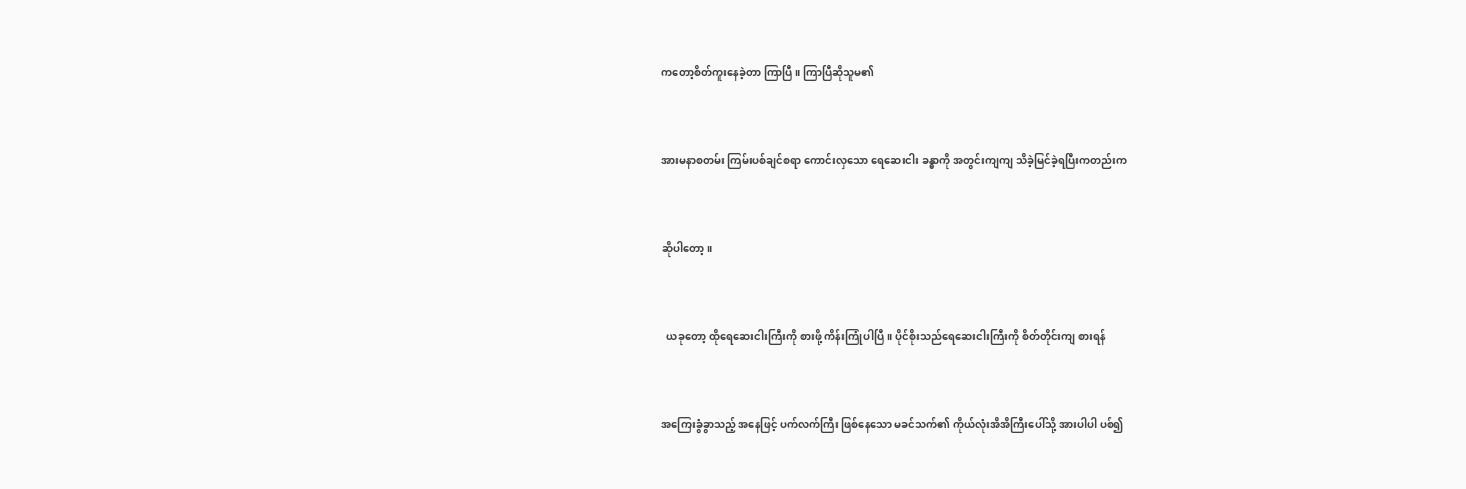ကတော့စိတ်ကူးနေခဲ့တာ ကြာပြီ။ ကြာပြီဆိုသူမ၏



အားမနာစတမ်း ကြမ်းပစ်ချင်စရာ ကောင်းလှသော ရေဆေးငါး ခန္ဓာကို အတွင်းကျကျ သိခဲ့မြင်ခဲ့ရပြီးကတည်းက



ဆိုပါတော့။



  ယခုတော့ ထိုရေဆေးငါးကြီးကို စားဖို့ ကိန်းကြုံပါပြီ။ ပိုင်စိုးသည်ရေဆေးငါးကြီးကို စိတ်တိုင်းကျ စားရန်



အကြေးခွံခွာသည့် အနေဖြင့် ပက်လက်ကြီး ဖြစ်နေသော မခင်သက်၏ ကိုယ်လုံးအိအိကြီးပေါ်သို့ အားပါပါ ပစ်၍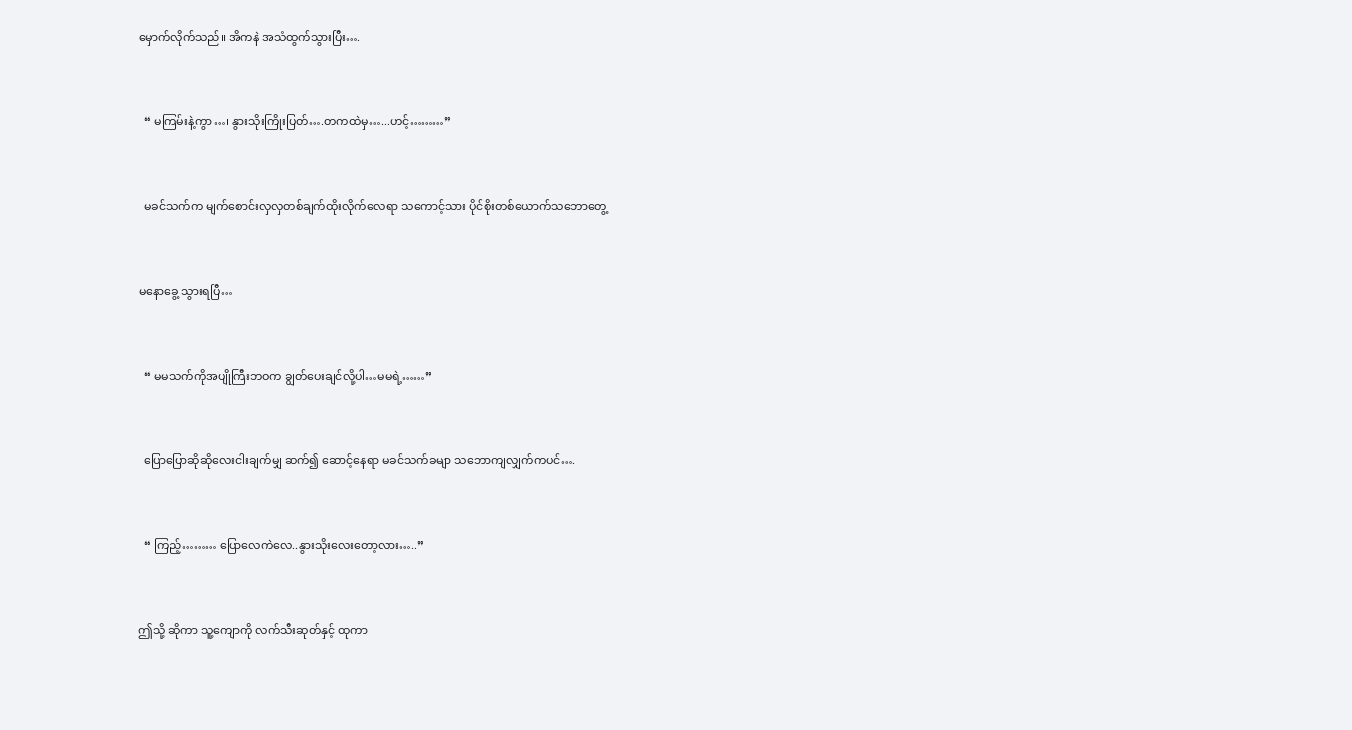မှောက်လိုက်သည်။ အိကနဲ အသံထွက်သွားပြီး….



  “ မကြမ်းနဲ့ကွာ…၊ နွားသိုးကြိုးပြတ်….တကထဲမှ…...ဟင့်………”



  မခင်သက်က မျက်စောင်းလှလှတစ်ချက်ထိုးလိုက်လေရာ သကောင့်သား ပိုင်စိုးတစ်ယောက်သဘောတွေ့



မနောခွေ့ သွားရပြီ…



  “ မမသက်ကိုအပျိုကြီးဘဝက ချွတ်ပေးချင်လို့ပါ…မမရဲ့……”



  ပြောပြောဆိုဆိုလေးငါးချက်မျှ ဆက်၍ ဆောင့်နေရာ မခင်သက်ခမျာ သဘောကျလျှက်ကပင်….



  “ ကြည့်……… ပြောလေကဲလေ..နွားသိုးလေးတော့လား…..”



ဤသို့ ဆိုကာ သူ့ကျောကို လက်သီးဆုတ်နှင့် ထုကာ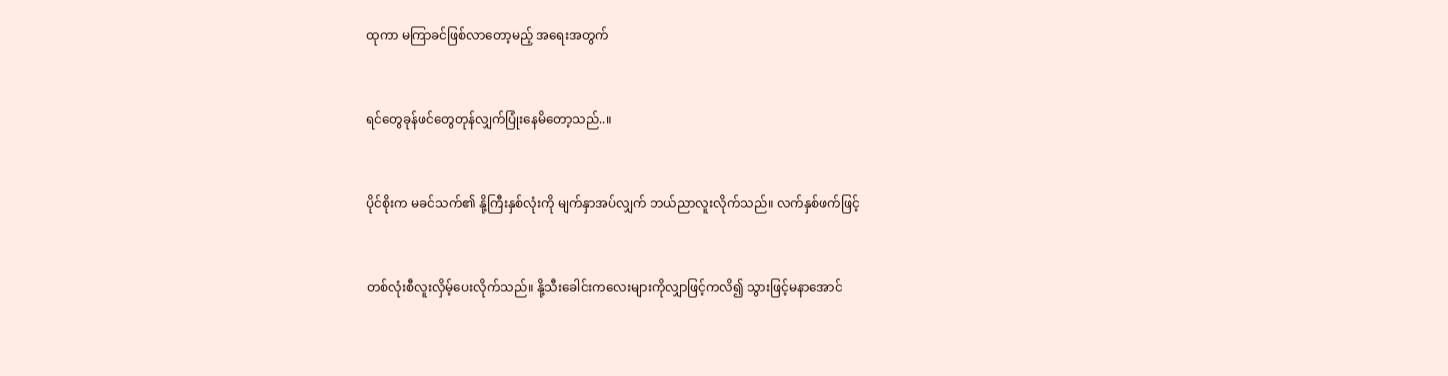ထုကာ မကြာခင်ဖြစ်လာတော့မည့် အရေးအတွက်



ရင်တွေခုန်ဖင်တွေတုန်လျှက်ပြုံးနေမိတော့သည်..။



ပိုင်စိုးက မခင်သက်၏ နို့ကြီးနှစ်လုံးကို မျက်နှာအပ်လျှက် ဘယ်ညာလူးလိုက်သည်။ လက်နှစ်ဖက်ဖြင့်



တစ်လုံးစီလူးလှိမ့်ပေးလိုက်သည်။ နို့သီးခေါင်းကလေးများကိုလျှာဖြင့်ကလိ၍ သွားဖြင့်မနာအောင်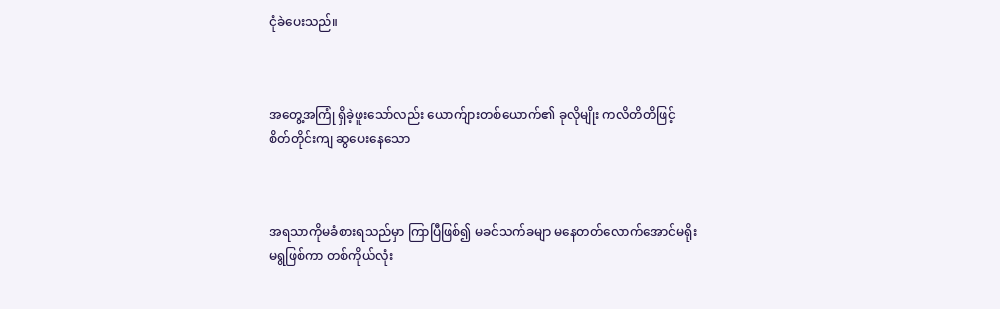ငုံခဲပေးသည်။



အတွေ့အကြုံ ရှိခဲ့ဖူးသော်လည်း ယောက်ျားတစ်ယောက်၏ ခုလိုမျိုး ကလိတိတိဖြင့် စိတ်တိုင်းကျ ဆွပေးနေသော



အရသာကိုမခံစားရသည်မှာ ကြာပြီဖြစ်၍ မခင်သက်ခမျာ မနေတတ်လောက်အောင်မရိုးမရွဖြစ်ကာ တစ်ကိုယ်လုံး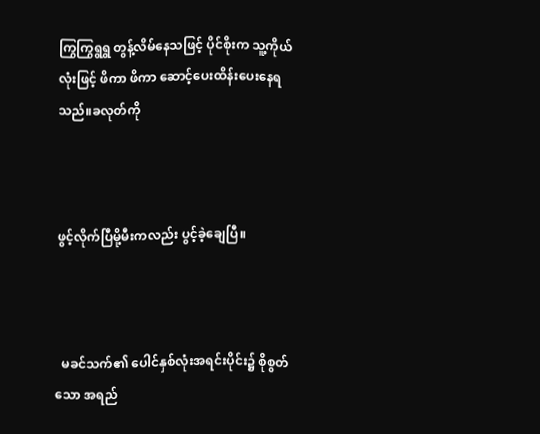ကြွကြွရွရွ တွန့်လိမ်နေသဖြင့် ပိုင်စိုးက သူ့ကိုယ်လုံးဖြင့် ဖိကာ ဖိကာ ဆောင့်ပေးထိန်းပေးနေရသည်။ခလုတ်ကို



ဖွင့်လိုက်ပြီမို့မီးကလည်း ပွင့်ခဲ့ချေပြီ။



  မခင်သက်၏ ပေါင်နှစ်လုံးအရင်းပိုင်း၌ စိုစွတ်သော အရည်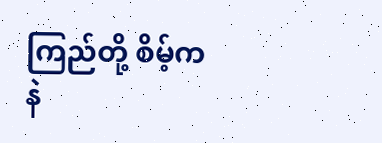ကြည်တို့ စိမ့်ကနဲ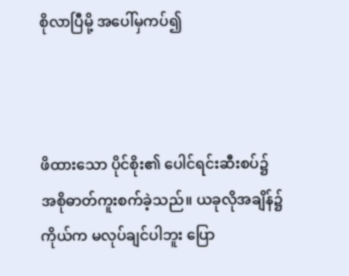စိုလာပြီမို့ အပေါ်မှကပ်၍



ဖိထားသော ပိုင်စိုး၏ ပေါင်ရင်းဆီးစပ်၌ အစိုဓာတ်ကူးစက်ခဲ့သည်။ ယခုလိုအချိန်၌ ကိုယ်က မလုပ်ချင်ပါဘူး ပြော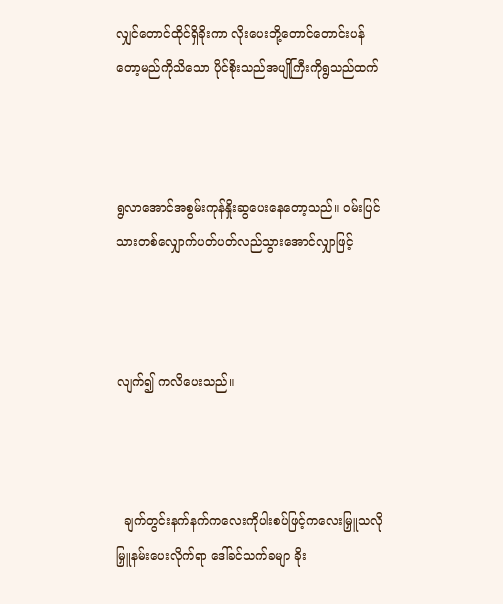လျှင်တောင်ထိုင်ရှိခိုးကာ လိုးပေးဘို့တောင်တောင်းပန်တော့မည်ကိုသိသော ပိုင်စိုးသည်အပျိုကြီးကိုရွသည်ထက်



ရွလာအောင်အစွမ်းကုန်နှိုးဆွပေးနေတော့သည်။ ဝမ်းပြင်သားတစ်လျှောက်ပတ်ပတ်လည်သွားအောင်လျှာဖြင့်



လျက်၍ ကလိပေးသည်။



  ချက်တွင်းနက်နက်ကလေးကိုပါးစပ်ဖြင့်ကလေးမြှူသလို မြှူနမ်းပေးလိုက်ရာ ဒေါ်ခင်သက်ခမျာ ခိုး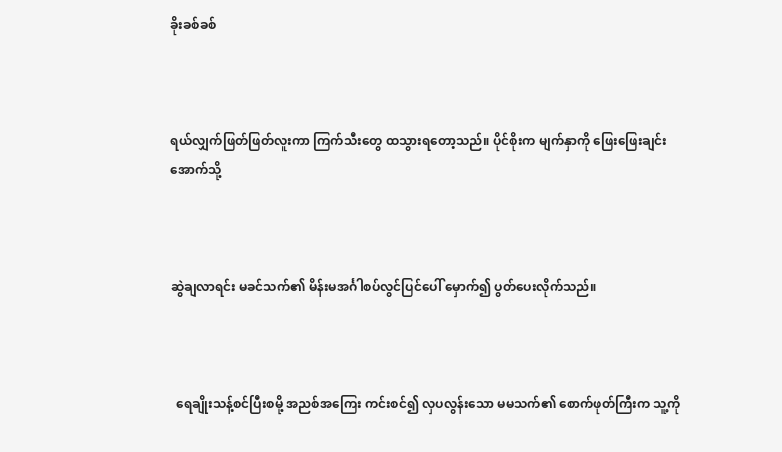ခိုးခစ်ခစ်



ရယ်လျှက်ဖြတ်ဖြတ်လူးကာ ကြက်သီးတွေ ထသွားရတော့သည်။ ပိုင်စိုးက မျက်နှာကို ဖြေးဖြေးချင်း အောက်သို့



ဆွဲချလာရင်း မခင်သက်၏ မိန်းမအင်္ဂါစပ်လွင်ပြင်ပေါ် မှောက်၍ ပွတ်ပေးလိုက်သည်။



  ရေချိုးသန့်စင်ပြီးစမို့ အညစ်အကြေး ကင်းစင်၍ လှပလွန်းသော မမသက်၏ စောက်ဖုတ်ကြီးက သူ့ကို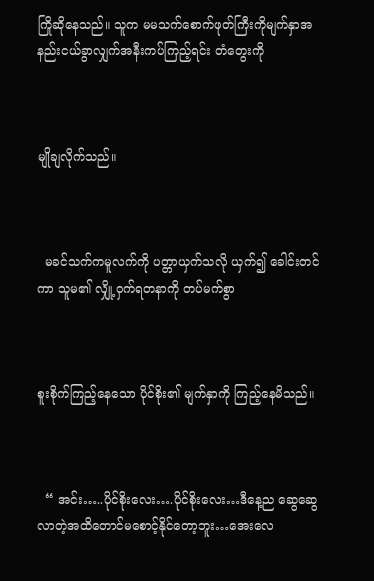ကြိုဆိုနေသည်။ သူက မမသက်စောက်ဖုတ်ကြီးကိုမျက်နှာအနည်းငယ်ခွာလျှက်အနီးကပ်ကြည့်ရင်း တံတွေးကို



မျိုချလိုက်သည်။



  မခင်သက်ကမူလက်ကို ပတ္တာယှက်သလို ယှက်၍ ခေါင်းတင်ကာ သူမ၏ လျှို့ဝှက်ရတနာကို တပ်မက်စွာ



စူးစိုက်ကြည့်နေသော ပိုင်စိုး၏ မျက်နှာကို ကြည့်နေမိသည်။



  “ အင်း…..ပိုင်စိုးလေး….ပိုင်စိုးလေး…ဒီနေ့ည ဆွေဆွေလာတဲ့အထိတောင်မစောင့်နိုင်တော့ဘူး…အေးလေ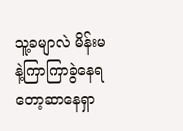သူ့ခမျာလဲ မိန်းမနဲ့ကြာကြာခွဲနေရတော့ဆာနေရှာ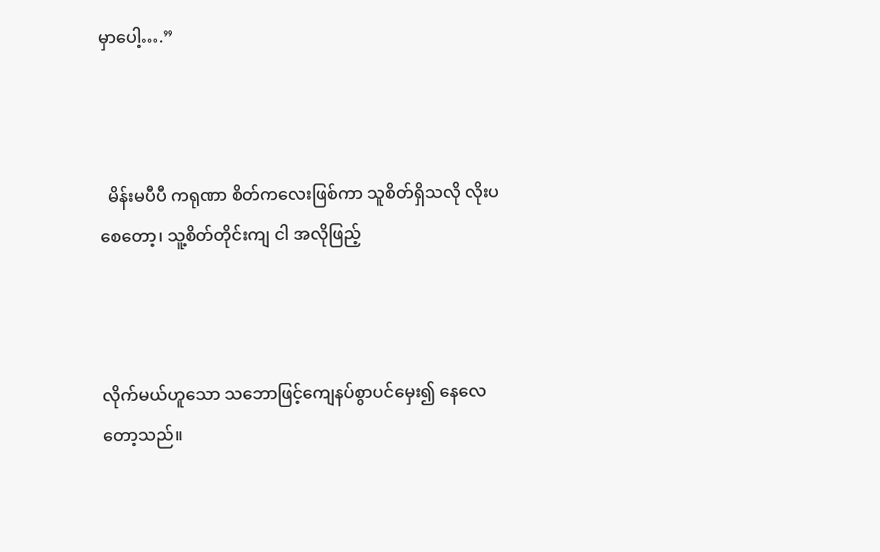မှာပေါ့….”



  မိန်းမပီပီ ကရုဏာ စိတ်ကလေးဖြစ်ကာ သူစိတ်ရှိသလို လိုးပစေတော့၊ သူ့စိတ်တိုင်းကျ ငါ အလိုဖြည့်



လိုက်မယ်ဟူသော သဘောဖြင့်ကျေနပ်စွာပင်မှေး၍ နေလေတော့သည်။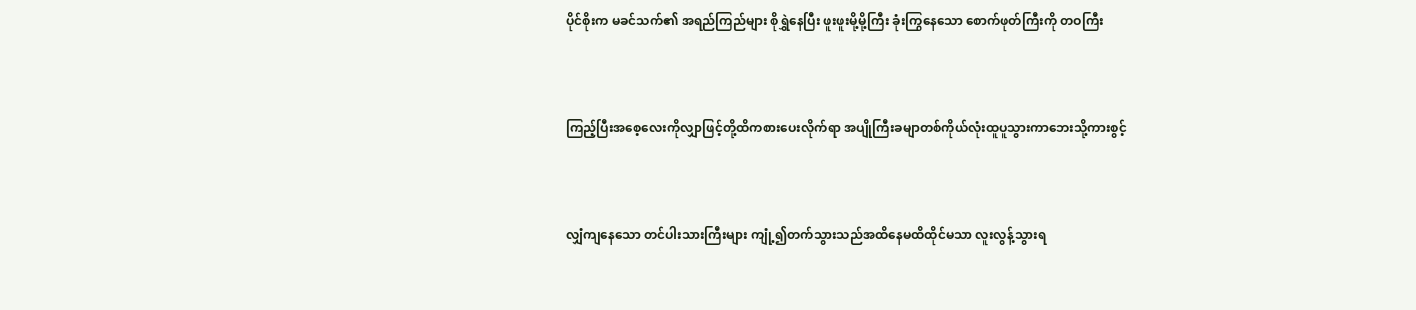ပိုင်စိုးက မခင်သက်၏ အရည်ကြည်များ စိုရွှဲနေပြီး ဖူးဖူးမို့မို့ကြီး ခုံးကြွနေသော စောက်ဖုတ်ကြီးကို တဝကြီး



ကြည့်ပြီးအစေ့လေးကိုလျှာဖြင့်တို့ထိကစားပေးလိုက်ရာ အပျိုကြီးခမျာတစ်ကိုယ်လုံးထူပူသွားကာဘေးသို့ကားစွင့်



လျှံကျနေသော တင်ပါးသားကြီးများ ကျုံ့၍တက်သွားသည်အထိနေမထိထိုင်မသာ လူးလွန့်သွားရ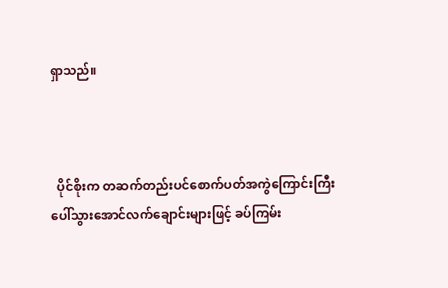ရှာသည်။



  ပိုင်စိုးက တဆက်တည်းပင်စောက်ပတ်အကွဲကြောင်းကြီး ပေါ်သွားအောင်လက်ချောင်းများဖြင့် ခပ်ကြမ်း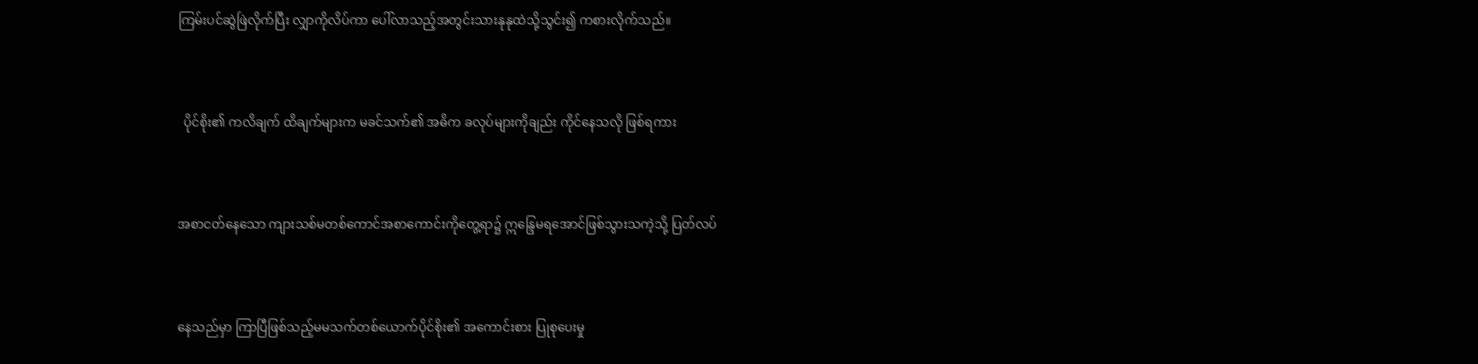ကြမ်းပင်ဆွဲဖြဲလိုက်ပြီး လျှာကိုလိပ်ကာ ပေါ်လာသည့်အတွင်းသားနုနုထဲသို့သွင်း၍ ကစားလိုက်သည်။



  ပိုင်စိုး၏ ကလိချက် ထိချက်များက မခင်သက်၏ အဓိက ခလုပ်များကိုချည်း ကိုင်နေသလို ဖြစ်ရကား



အစာငတ်နေသော ကျားသစ်မတစ်ကောင်အစာကောင်းကိုတွေ့ရာ၌ ဣန္ဒြေမရအောင်ဖြစ်သွားသကဲ့သို့ ပြတ်လပ်



နေသည်မှာ ကြာပြီဖြစ်သည့်မမသက်တစ်ယောက်ပိုင်စိုး၏ အကောင်းစား ပြုစုပေးမှု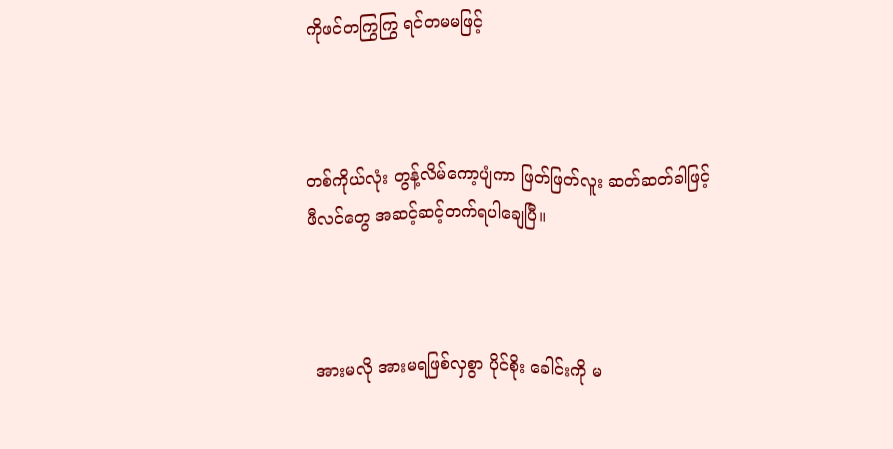ကိုဖင်တကြွကြွ ရင်တမမဖြင့်



တစ်ကိုယ်လုံး တွန့်လိမ်ကော့ပျံကာ ဖြတ်ဖြတ်လူး ဆတ်ဆတ်ခါဖြင့်ဖီလင်တွေ အဆင့်ဆင့်တက်ရပါချေပြီ။



  အားမလို အားမရဖြစ်လှစွာ ပိုင်စိုး ခေါင်းကို မ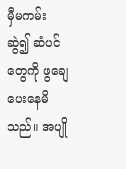မှီမကမ်း ဆွဲ၍ ဆံပင်တွေကို ဖွချေပေးနေမိသည်။ အပျို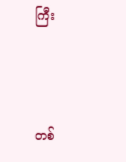ကြီး



တစ်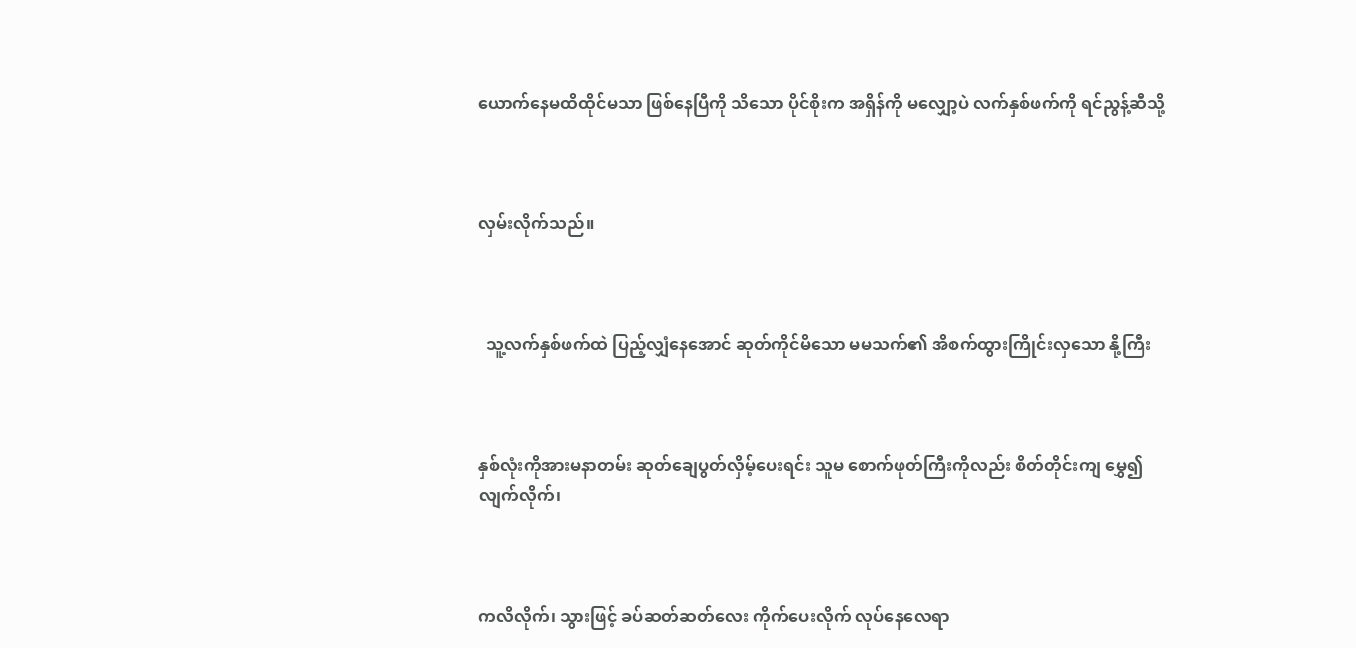ယောက်နေမထိထိုင်မသာ ဖြစ်နေပြီကို သိသော ပိုင်စိုးက အရှိန်ကို မလျှော့ပဲ လက်နှစ်ဖက်ကို ရင်ညွန့်ဆီသို့



လှမ်းလိုက်သည်။



  သူ့လက်နှစ်ဖက်ထဲ ပြည့်လျှံနေအောင် ဆုတ်ကိုင်မိသော မမသက်၏ အိစက်ထွားကြိုင်းလှသော နို့ကြီး



နှစ်လုံးကိုအားမနာတမ်း ဆုတ်ချေပွတ်လှိမ့်ပေးရင်း သူမ စောက်ဖုတ်ကြီးကိုလည်း စိတ်တိုင်းကျ မွှေ၍ လျက်လိုက်၊



ကလိလိုက်၊ သွားဖြင့် ခပ်ဆတ်ဆတ်လေး ကိုက်ပေးလိုက် လုပ်နေလေရာ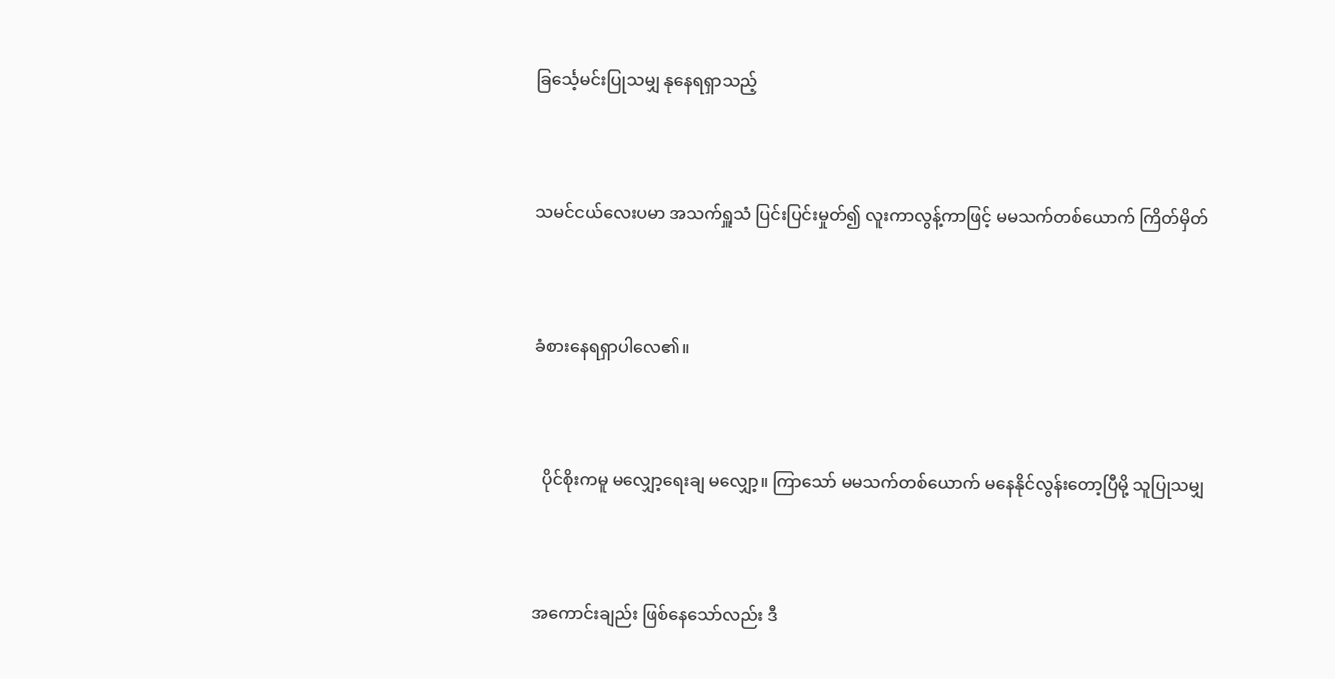ခြင်္သေ့မင်းပြုသမျှ နုနေရရှာသည့်



သမင်ငယ်လေးပမာ အသက်ရှူသံ ပြင်းပြင်းမှုတ်၍ လူးကာလွန့်ကာဖြင့် မမသက်တစ်ယောက် ကြိတ်မှိတ်



ခံစားနေရရှာပါလေ၏။



  ပိုင်စိုးကမူ မလျှော့ရေးချ မလျှော့။ ကြာသော် မမသက်တစ်ယောက် မနေနိုင်လွန်းတော့ပြီမို့ သူပြုသမျှ



အကောင်းချည်း ဖြစ်နေသော်လည်း ဒီ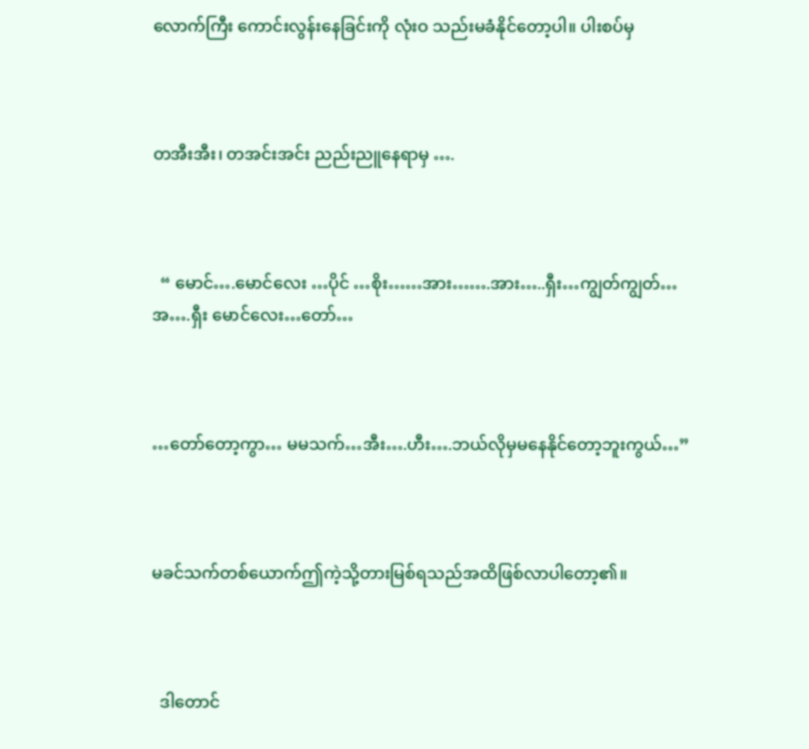လောက်ကြီး ကောင်းလွန်းနေခြင်းကို လုံးဝ သည်းမခံနိုင်တော့ပါ။ ပါးစပ်မှ



တအီးအီး၊ တအင်းအင်း ညည်းညူနေရာမှ ….



  “ မောင်….မောင်လေး …ပိုင် …စိုး……အား…….အား…..ရှီး…ကျွတ်ကျွတ်…အ….ရှီး မောင်လေး…တော်…



…တော်တော့ကွာ… မမသက်…အီး….ဟီး….ဘယ်လိုမှမနေနိုင်တော့ဘူးကွယ်…”



မခင်သက်တစ်ယောက်ဤကဲ့သို့တားမြစ်ရသည်အထိဖြစ်လာပါတော့၏။



  ဒါတောင်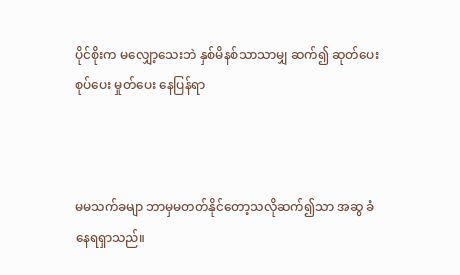ပိုင်စိုးက မလျှော့သေးဘဲ နှစ်မိနစ်သာသာမျှ ဆက်၍ ဆုတ်ပေး စုပ်ပေး မှုတ်ပေး နေပြန်ရာ



မမသက်ခမျာ ဘာမှမတတ်နိုင်တော့သလိုဆက်၍သာ အဆွ ခံနေရရှာသည်။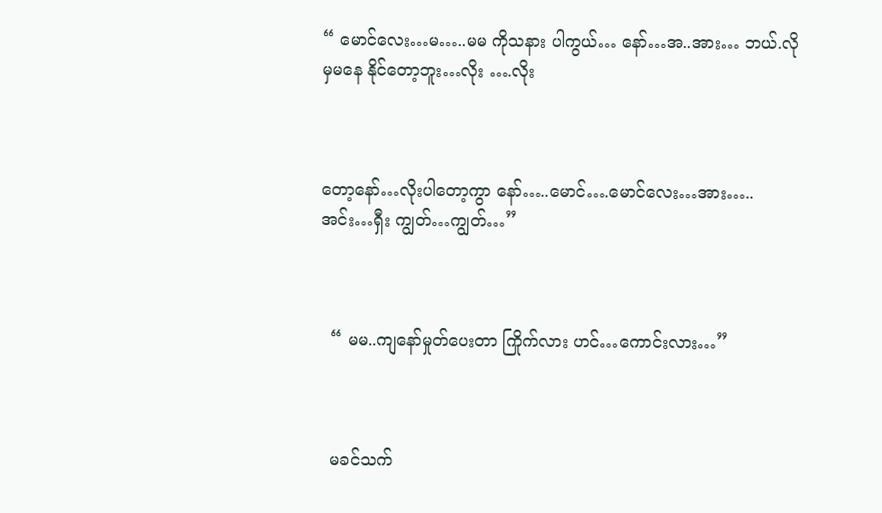“ မောင်လေး…မ…..မမ ကိုသနား ပါကွယ်… နော်…အ..အား… ဘယ်.လိုမှမနေ နိုင်တော့ဘူး…လိုး ….လိုး



တော့နော်…လိုးပါတော့ကွာ နော်…..မောင်….မောင်လေး…အား…..အင်း…ရှီး ကျွတ်…ကျွတ်…”



  “ မမ..ကျနော်မှုတ်ပေးတာ ကြိုက်လား ဟင်…ကောင်းလား…”



  မခင်သက်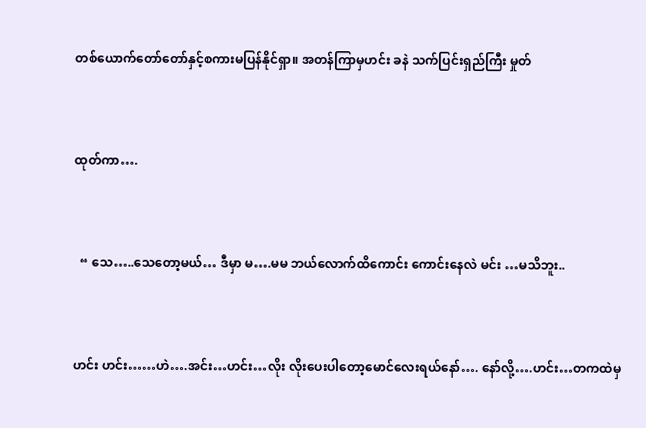တစ်ယောက်တော်တော်နှင့်စကားမပြန်နိုင်ရှာ။ အတန်ကြာမှဟင်း ခနဲ သက်ပြင်းရှည်ကြီး မှုတ်



ထုတ်ကာ….



  “ သေ…..သေတော့မယ်… ဒီမှာ မ….မမ ဘယ်လောက်ထိကောင်း ကောင်းနေလဲ မင်း …မသိဘူး..



ဟင်း ဟင်း……ဟဲ….အင်း…ဟင်း…လိုး လိုးပေးပါတော့မောင်လေးရယ်နော်…. နော်လို့….ဟင်း…တကထဲမှ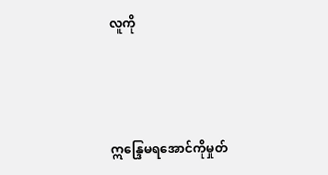လူကို



ဣန္ဒြေမရအောင်ကိုမှုတ်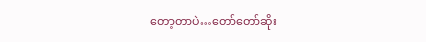တော့တာပဲ…တော်တော်ဆိုး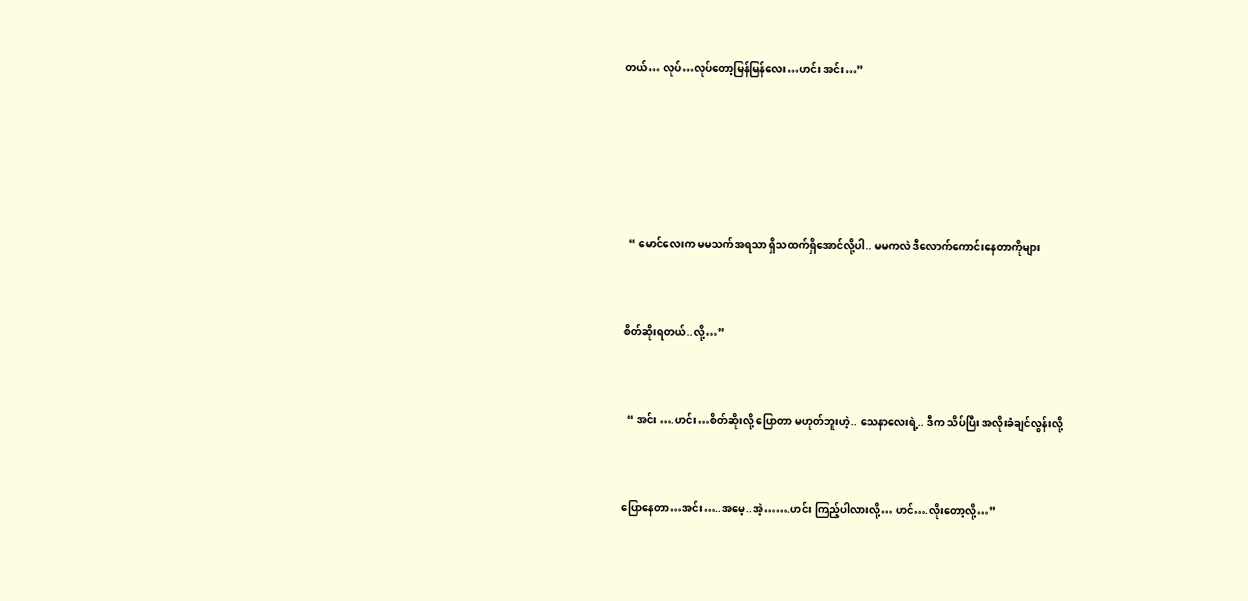တယ်… လုပ်…လုပ်တော့မြန်မြန်လေး…ဟင်း အင်း…”







  “ မောင်လေးက မမသက်အရသာ ရှိသထက်ရှိအောင်လို့ပါ.. မမကလဲ ဒီလောက်ကောင်းနေတာကိုများ



စိတ်ဆိုးရတယ်..လို့…”



  “ အင်း ….ဟင်း…စိတ်ဆိုးလို့ ပြောတာ မဟုတ်ဘူးဟဲ့.. သေနာလေးရဲ့.. ဒီက သိပ်ပြီး အလိုးခံချင်လွန်းလို့



ပြောနေတာ…အင်း…..အမေ့..အဲ့…….ဟင်း ကြည့်ပါလားလို့… ဟင်….လိုးတော့လို့…”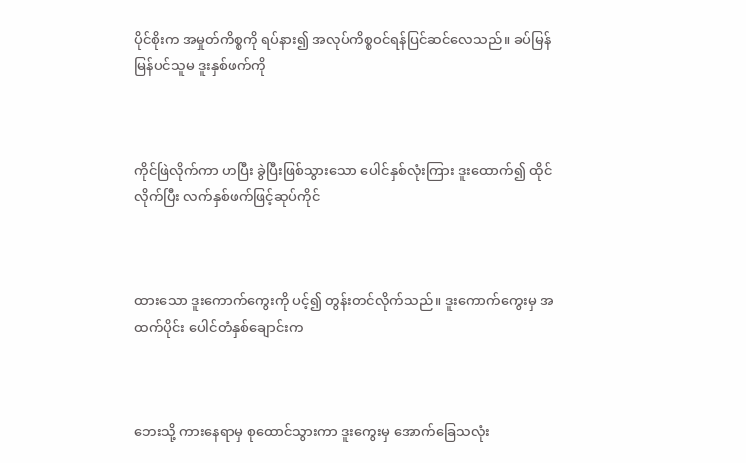ပိုင်စိုးက အမှုတ်ကိစ္စကို ရပ်နား၍ အလုပ်ကိစ္စဝင်ရန်ပြင်ဆင်လေသည်။ ခပ်မြန်မြန်ပင်သူမ ဒူးနှစ်ဖက်ကို



ကိုင်ဖြဲလိုက်ကာ ဟပြီး ခွဲပြီးဖြစ်သွားသော ပေါင်နှစ်လုံးကြား ဒူးထောက်၍ ထိုင်လိုက်ပြီး လက်နှစ်ဖက်ဖြင့်ဆုပ်ကိုင်



ထားသော ဒူးကောက်ကွေးကို ပင့်၍ တွန်းတင်လိုက်သည်။ ဒူးကောက်ကွေးမှ အထက်ပိုင်း ပေါင်တံနှစ်ချောင်းက



ဘေးသို့ ကားနေရာမှ စုထောင်သွားကာ ဒူးကွေးမှ အောက်ခြေသလုံး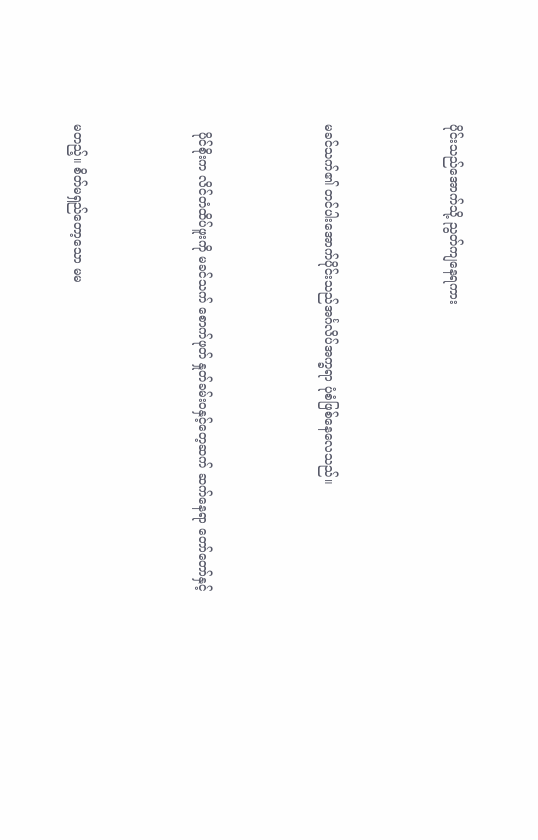ပိုင်းသည်အောက်သို့ ညွတ်ကျနေရကား



မခင်သက်၏ တင်ပါးအောက်ပိုင်းသည်အင်္ဂလိပ်အက္ခရာ ပုံစံဖြစ်နေလေသည်။



  ပိုင်စိုးက လိင်တံထိပ်ဖူးကို မခင်သက် စောက်ဖုတ် နှုတ်ခမ်းဝနှင့်တေ့ဆက် ဆက်နေရာ တော်တော်နှင့်



မတည့်။ စိတ်မရှည်တော့သော မမ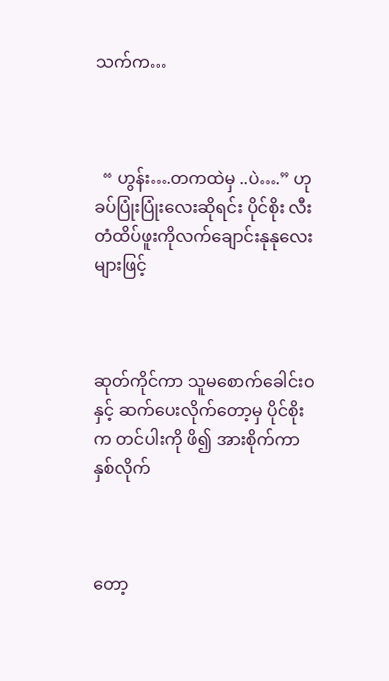သက်က…



  “ ဟွန်း….တကထဲမှ ..ပဲ….” ဟု ခပ်ပြုံးပြုံးလေးဆိုရင်း ပိုင်စိုး လီးတံထိပ်ဖူးကိုလက်ချောင်းနုနုလေးများဖြင့်



ဆုတ်ကိုင်ကာ သူမစောက်ခေါင်းဝနှင့် ဆက်ပေးလိုက်တော့မှ ပိုင်စိုးက တင်ပါးကို ဖိ၍ အားစိုက်ကာ နှစ်လိုက်



တော့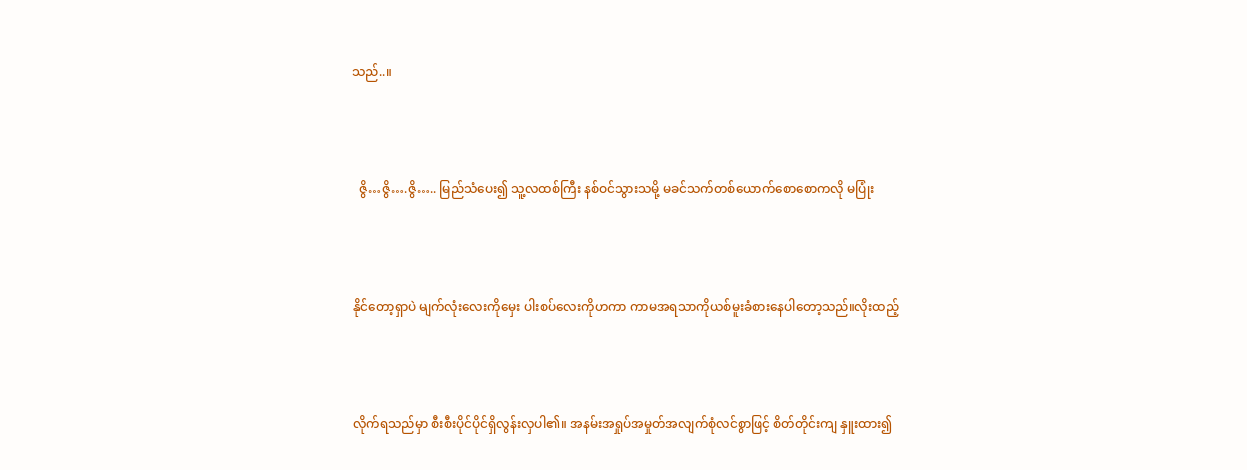သည်..။



  ဇွိ…ဇွိ….ဇွိ….. မြည်သံပေး၍ သူ့လထစ်ကြီး နစ်ဝင်သွားသမို့ မခင်သက်တစ်ယောက်စောစောကလို မပြုံး



နိုင်တော့ရှာပဲ မျက်လုံးလေးကိုမှေး ပါးစပ်လေးကိုဟကာ ကာမအရသာကိုယစ်မူးခံစားနေပါတော့သည်။လိုးထည့်



လိုက်ရသည်မှာ စီးစီးပိုင်ပိုင်ရှိလွန်းလှပါ၏။ အနမ်းအရှုပ်အမှုတ်အလျက်စုံလင်စွာဖြင့် စိတ်တိုင်းကျ နှူးထား၍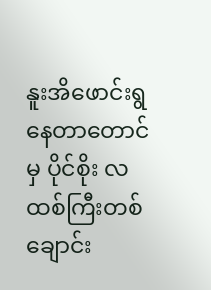နူးအိဖောင်းရွနေတာတောင်မှ ပိုင်စိုး လထစ်ကြီးတစ်ချောင်း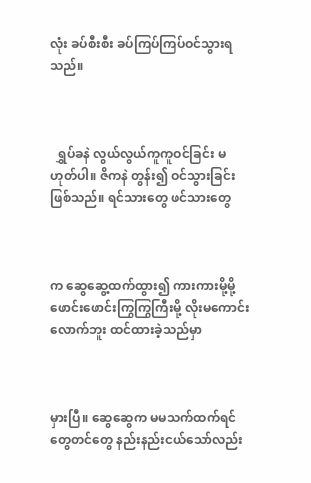လုံး ခပ်စီးစီး ခပ်ကြပ်ကြပ်ဝင်သွားရသည်။



  ရွှပ်ခနဲ လွယ်လွယ်ကူကူဝင်ခြင်း မဟုတ်ပါ။ ဇိကနဲ တွန်း၍ ဝင်သွားခြင်း ဖြစ်သည်။ ရင်သားတွေ ဖင်သားတွေ



က ဆွေဆွေ့ထက်ထွား၍ ကားကားမို့မို့ ဖောင်းဖောင်းကြွကြွကြီးမို့ လိုးမကောင်းလောက်ဘူး ထင်ထားခဲ့သည်မှာ



မှားပြီ။ ဆွေဆွေက မမသက်ထက်ရင်တွေတင်တွေ နည်းနည်းငယ်သော်လည်း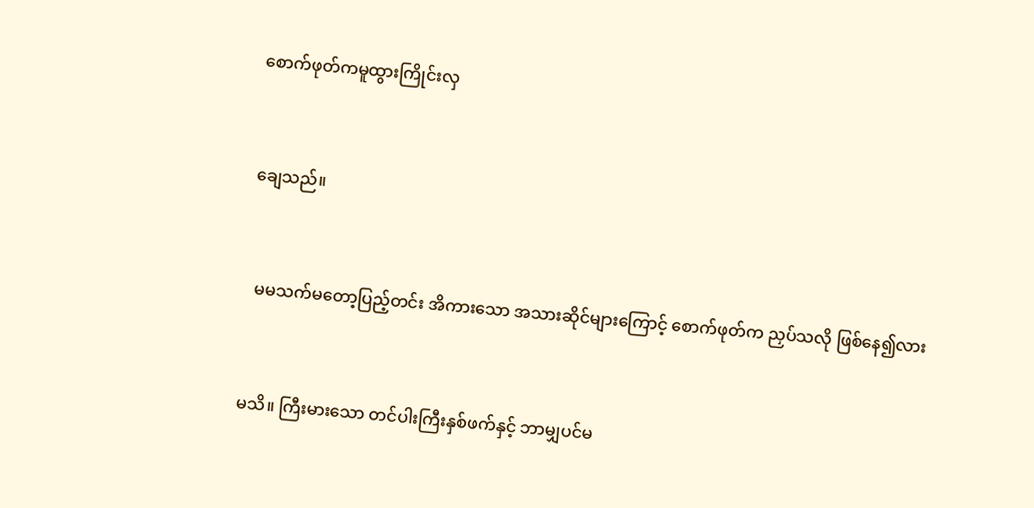စောက်ဖုတ်ကမူထွားကြိုင်းလှ



ချေသည်။



  မမသက်မတော့ပြည့်တင်း အိကားသော အသားဆိုင်များကြောင့် စောက်ဖုတ်က ညှပ်သလို ဖြစ်နေ၍လား



မသိ။ ကြီးမားသော တင်ပါးကြီးနှစ်ဖက်နှင့် ဘာမျှပင်မ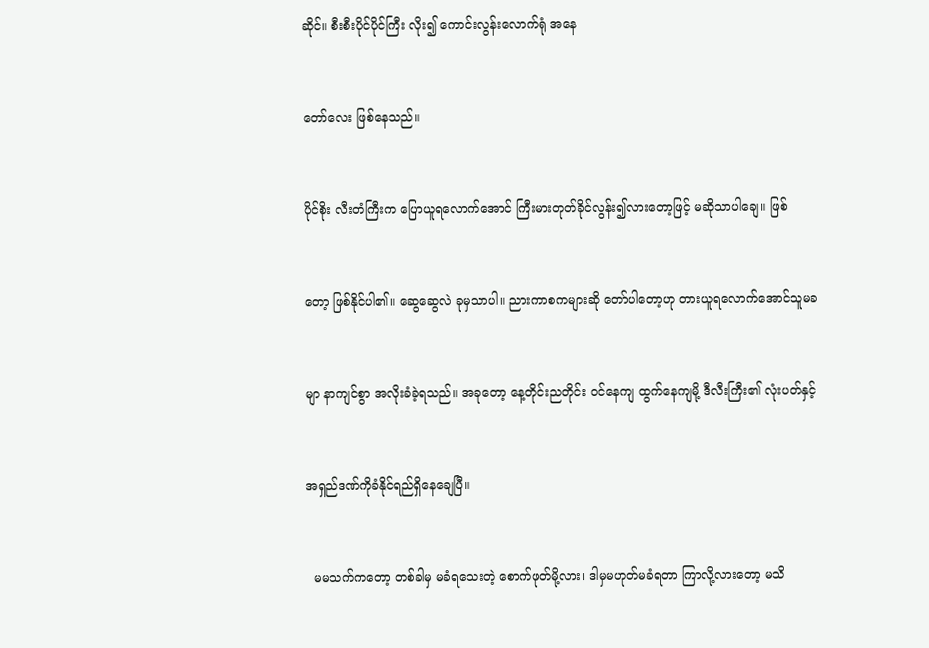ဆိုင်။ စီးစီးပိုင်ပိုင်ကြီး လိုး၍ ကောင်းလွန်းလောက်ရုံ အနေ



တော်လေး ဖြစ်နေသည်။



ပိုင်စိုး လီးတံကြီးက ပြောယူရလောက်အောင် ကြီးမားတုတ်ခိုင်လွန်း၍လားတော့ဖြင့် မဆိုသာပါချေ။ ဖြစ်



တော့ ဖြစ်နိုင်ပါ၏။ ဆွေဆွေလဲ ခုမှသာပါ။ ညားကာစကများဆို တော်ပါတော့ဟု တားယူရလောက်အောင်သူမခ



မျာ နာကျင်စွာ အလိုးခံခဲ့ရသည်။ အခုတော့ နေ့တိုင်းညတိုင်း ဝင်နေကျ ထွက်နေကျမို့ ဒီလီးကြီး၏ လုံးပတ်နှင့်



အရှည်ဒဏ်ကိုခံနိုင်ရည်ရှိနေချေပြီ။



  မမသက်ကတော့ တစ်ခါမှ မခံရသေးတဲ့ စောက်ဖုတ်မို့လား၊ ဒါမှမဟုတ်မခံရတာ ကြာလို့လားတော့ မသိ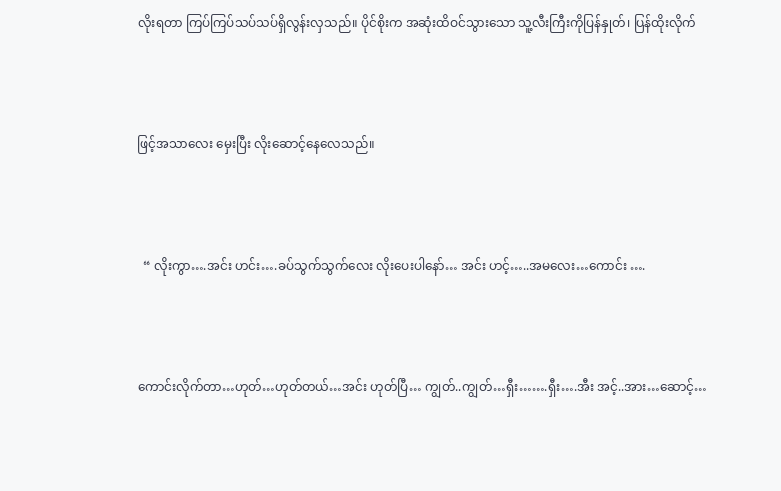လိုးရတာ ကြပ်ကြပ်သပ်သပ်ရှိလွန်းလှသည်။ ပိုင်စိုးက အဆုံးထိဝင်သွားသော သူ့လီးကြီးကိုပြန်နှုတ်၊ ပြန်ထိုးလိုက်



ဖြင့်အသာလေး မှေးပြီး လိုးဆောင့်နေလေသည်။



  “ လိုးကွာ….အင်း ဟင်း….ခပ်သွက်သွက်လေး လိုးပေးပါနော်… အင်း ဟင့်…..အမလေး…ကောင်း ….



ကောင်းလိုက်တာ…ဟုတ်…ဟုတ်တယ်…အင်း ဟုတ်ပြီ… ကျွတ်..ကျွတ်…ရှီး…….ရှီး….အီး အင့်..အား…ဆောင့်…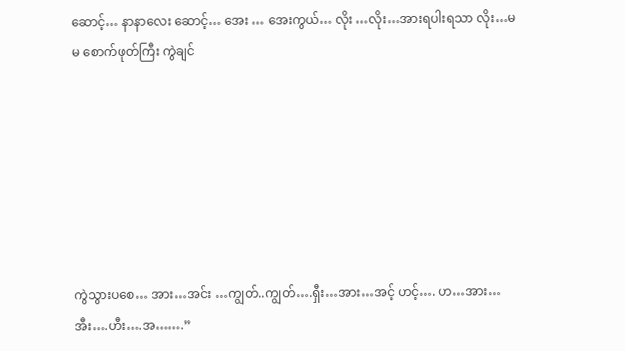ဆောင့်… နာနာလေး ဆောင့်… အေး … အေးကွယ်… လိုး …လိုး…အားရပါးရသာ လိုး…မမ စောက်ဖုတ်ကြီး ကွဲချင်







ကွဲသွားပစေ… အား…အင်း …ကျွတ်..ကျွတ်….ရှီး…အား…အင့် ဟင့်…. ဟ…အား…အီး….ဟီး….အ…….”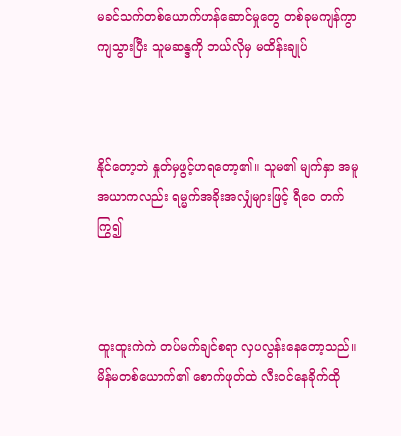မခင်သက်တစ်ယောက်ဟန်ဆောင်မှုတွေ တစ်ခုမကျန်ကွာကျသွားပြီး သူမဆန္ဒကို ဘယ်လိုမှ မထိန်းချုပ်



နိုင်တော့ဘဲ နှုတ်မှဖွင့်ဟရတော့၏။ သူမ၏ မျက်နှာ အမူအယာကလည်း ရမ္မက်အခိုးအလျှံများဖြင့် ရီဝေ တက်ကြွ၍



ထူးထူးကဲကဲ တပ်မက်ချင်စရာ လှပလွန်းနေတော့သည်။ မိန်မတစ်ယောက်၏ စောက်ဖုတ်ထဲ လီးဝင်နေခိုက်ထို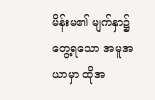မိန်းမ၏ မျက်နှာ၌ တွေ့ရသော အမူအယာမှာ ထိုအ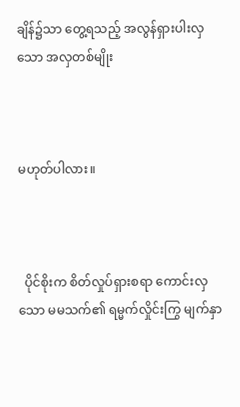ချိန်၌သာ တွေ့ရသည့် အလွန်ရှားပါးလှသော အလှတစ်မျိုး



မဟုတ်ပါလား။



  ပိုင်စိုးက စိတ်လှုပ်ရှားစရာ ကောင်းလှသော မမသက်၏ ရမ္မက်လှိုင်းကြွ မျက်နှာ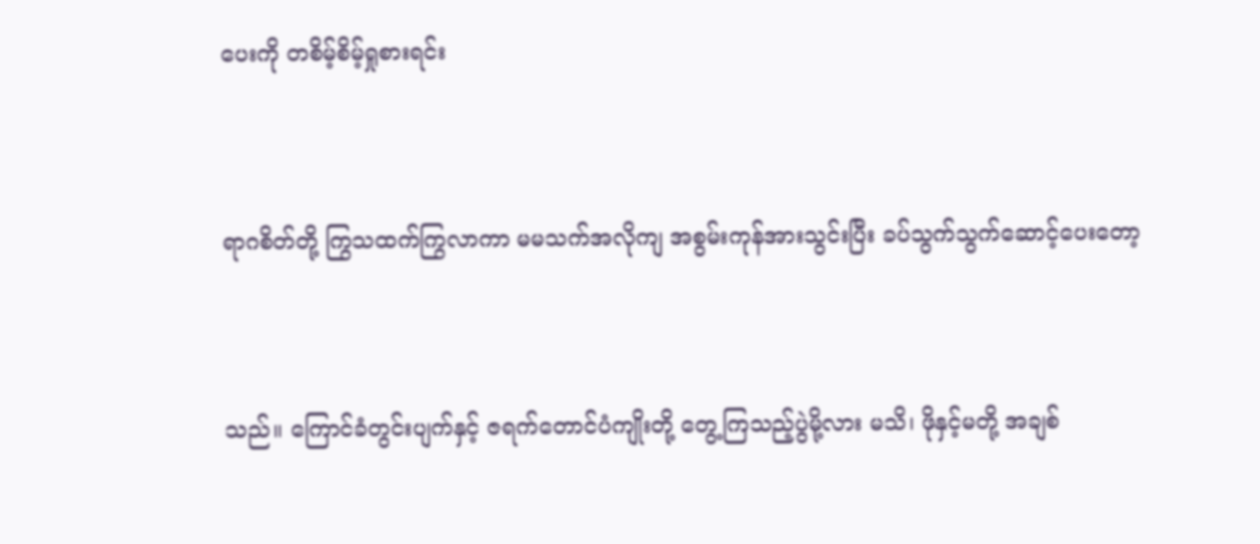ပေးကို တစိမ့်စိမ့်ရှုစားရင်း



ရာဂစိတ်တို့ ကြွသထက်ကြွလာကာ မမသက်အလိုကျ အစွမ်းကုန်အားသွင်းပြီး ခပ်သွက်သွက်ဆောင့်ပေးတော့



သည်။ ကြောင်ခံတွင်းပျက်နှင့် ဇရက်တောင်ပံကျိုးတို့ တွေ့ကြသည့်ပွဲမို့လား မသိ၊ ဖိုနှင့်မတို့ အချစ်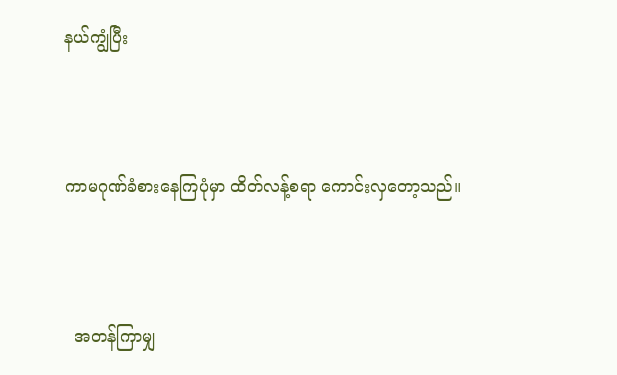နယ်ကျွံပြီး



ကာမဂုဏ်ခံစားနေကြပုံမှာ ထိတ်လန့်စရာ ကောင်းလှတော့သည်။



  အတန်ကြာမျှ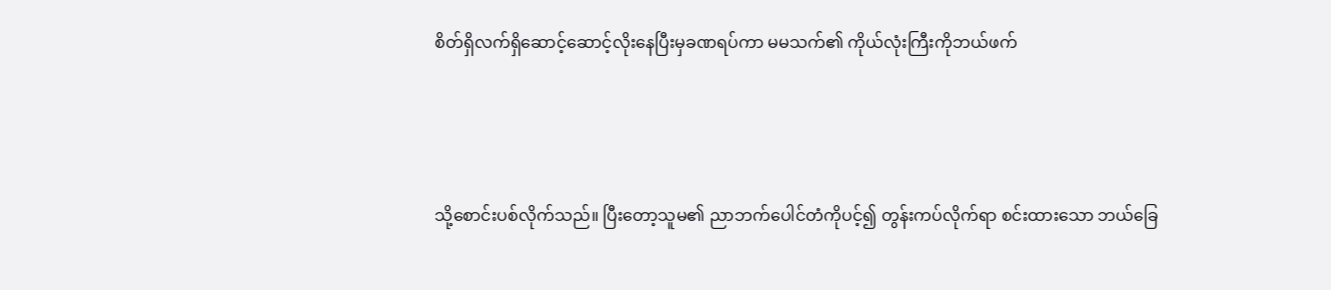စိတ်ရှိလက်ရှိဆောင့်ဆောင့်လိုးနေပြီးမှခဏရပ်ကာ မမသက်၏ ကိုယ်လုံးကြီးကိုဘယ်ဖက်



သို့စောင်းပစ်လိုက်သည်။ ပြီးတော့သူမ၏ ညာဘက်ပေါင်တံကိုပင့်၍ တွန်းကပ်လိုက်ရာ စင်းထားသော ဘယ်ခြေ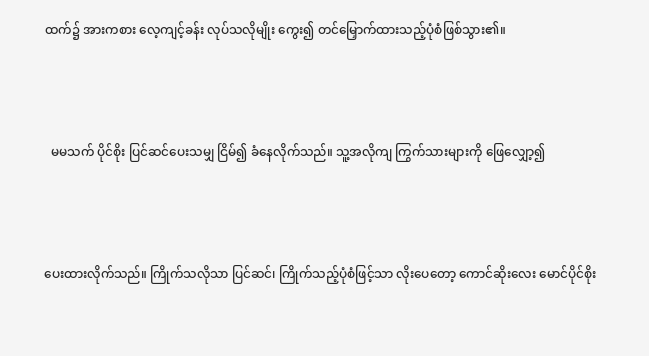ထက်၌ အားကစား လေ့ကျင့်ခန်း လုပ်သလိုမျိုး ကွေး၍ တင်မြှောက်ထားသည့်ပုံစံဖြစ်သွား၏။



  မမသက် ပိုင်စိုး ပြင်ဆင်ပေးသမျှ ငြိမ်၍ ခံနေလိုက်သည်။ သူ့အလိုကျ ကြွက်သားများကို ဖြေလျှော့၍



ပေးထားလိုက်သည်။ ကြိုက်သလိုသာ ပြင်ဆင်၊ ကြိုက်သည့်ပုံစံဖြင့်သာ လိုးပေတော့ ကောင်ဆိုးလေး မောင်ပိုင်စိုး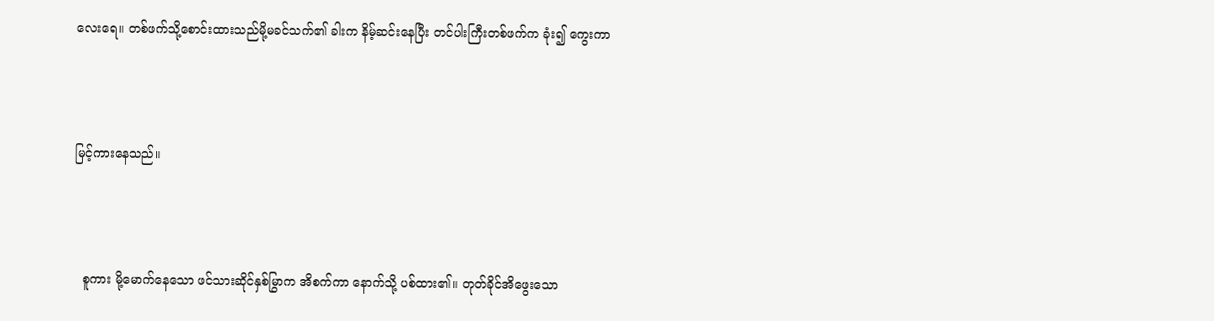လေးရေ။ တစ်ဖက်သို့စောင်းထားသည်မို့မခင်သက်၏ ခါးက နိမ့်ဆင်းနေပြီး တင်ပါးကြီးတစ်ဖက်က ခုံး၍ ကွေးကာ



မြင့်ကားနေသည်။



  စူကား မို့မောက်နေသော ဖင်သားဆိုင်နှစ်မြွာက အိစက်ကာ နောက်သို့ ပစ်ထား၏။ တုတ်ခိုင်အိဖွေးသော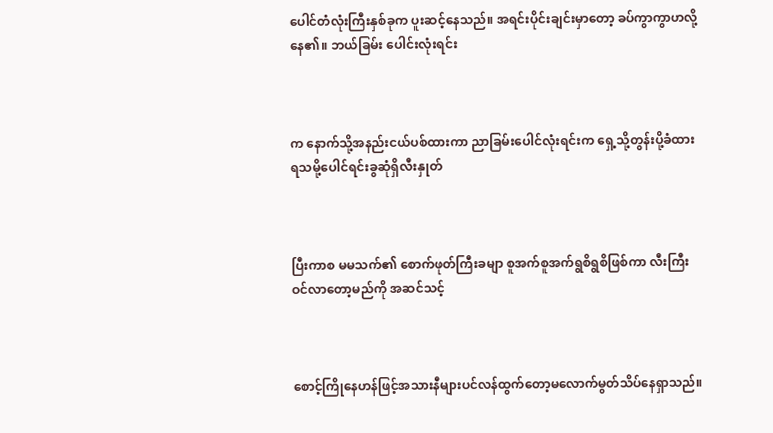ပေါင်တံလုံးကြီးနှစ်ခုက ပူးဆင့်နေသည်။ အရင်းပိုင်းချင်းမှာတော့ ခပ်ကွာကွာဟလို့နေ၏။ ဘယ်ခြမ်း ပေါင်းလုံးရင်း



က နောက်သို့အနည်းငယ်ပစ်ထားကာ ညာခြမ်းပေါင်လုံးရင်းက ရှေ့သို့တွန်းပို့ခံထားရသမို့ပေါင်ရင်းခွဆုံရှိလီးနှုတ်



ပြီးကာစ မမသက်၏ စောက်ဖုတ်ကြီးခမျာ စူအက်စူအက်ရွစိရွစိဖြစ်ကာ လီးကြီးဝင်လာတော့မည်ကို အဆင်သင့်



စောင့်ကြိုနေဟန်ဖြင့်အသားနီများပင်လန်ထွက်တော့မလောက်မွတ်သိပ်နေရှာသည်။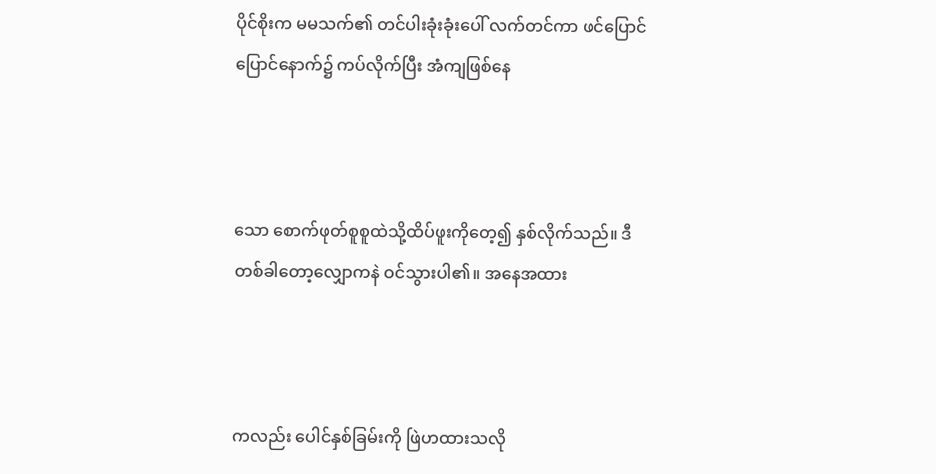ပိုင်စိုးက မမသက်၏ တင်ပါးခုံးခုံးပေါ် လက်တင်ကာ ဖင်ပြောင်ပြောင်နောက်၌ ကပ်လိုက်ပြီး အံကျဖြစ်နေ



သော စောက်ဖုတ်စူစူထဲသို့ထိပ်ဖူးကိုတေ့၍ နှစ်လိုက်သည်။ ဒီတစ်ခါတော့လျှောကနဲ ဝင်သွားပါ၏။ အနေအထား



ကလည်း ပေါင်နှစ်ခြမ်းကို ဖြဲဟထားသလို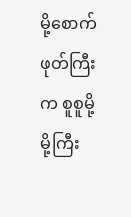မို့စောက်ဖုတ်ကြီးက စူစူမို့မို့ကြီး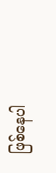ဖြစ်နေပါ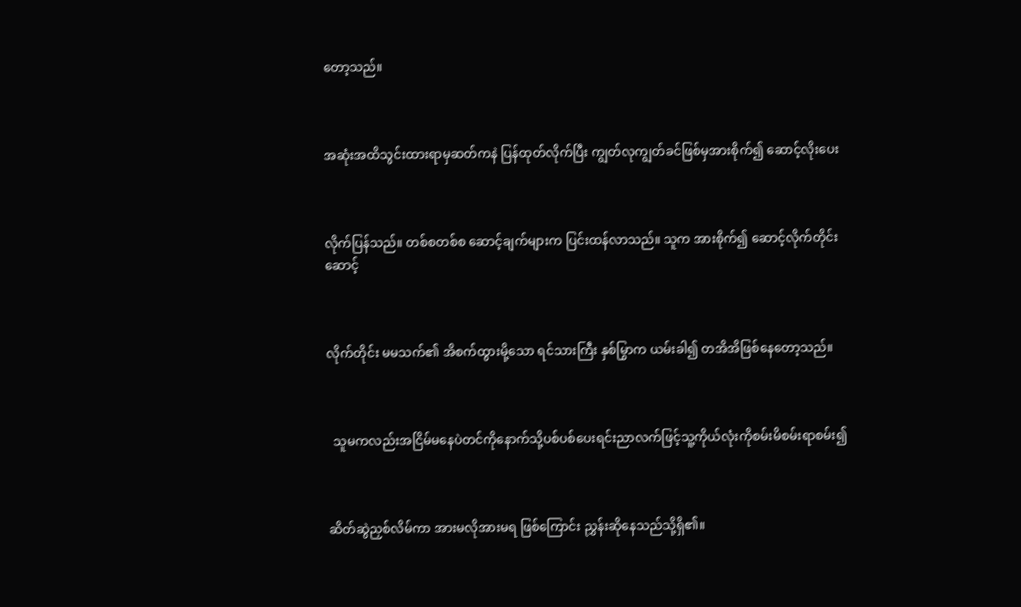တော့သည်။



အဆုံးအထိသွင်းထားရာမှဆတ်ကနဲ ပြန်ထုတ်လိုက်ပြီး ကျွတ်လုကျွတ်ခင်ဖြစ်မှအားစိုက်၍ ဆောင့်လိုးပေး



လိုက်ပြန်သည်။ တစ်စတစ်စ ဆောင့်ချက်များက ပြင်းထန်လာသည်။ သူက အားစိုက်၍ ဆောင့်လိုက်တိုင်း ဆောင့်



လိုက်တိုင်း မမသက်၏ အိစက်ထွားမို့သော ရင်သားကြီး နှစ်မြွာက ယမ်းခါ၍ တအိအိဖြစ်နေတော့သည်။



  သူမကလည်းအငြိမ်မနေပဲတင်ကိုနောက်သို့ပစ်ပစ်ပေးရင်းညာလက်ဖြင့်သူ့ကိုယ်လုံးကိုစမ်းမိစမ်းရာစမ်း၍



ဆိတ်ဆွဲညှစ်လိမ်ကာ အားမလိုအားမရ ဖြစ်ကြောင်း ညွှန်းဆိုနေသည်သို့ရှိ၏။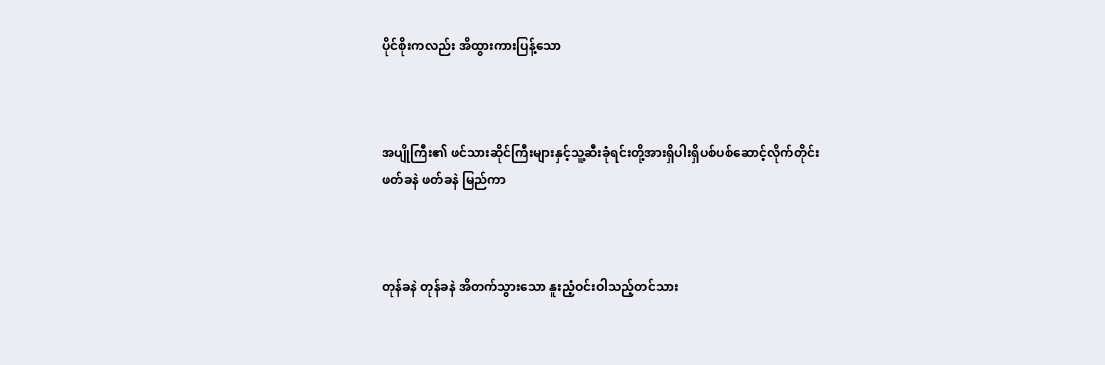ပိုင်စိုးကလည်း အိထွားကားပြန့်သော



အပျိုကြီး၏ ဖင်သားဆိုင်ကြီးများနှင့်သူ့ဆီးခုံရင်းတို့အားရှိပါးရှိပစ်ပစ်ဆောင့်လိုက်တိုင်း ဖတ်ခနဲ ဖတ်ခနဲ မြည်ကာ



တုန်ခနဲ တုန်ခနဲ အိတက်သွားသော နူးညံ့ဝင်းဝါသည့်တင်သား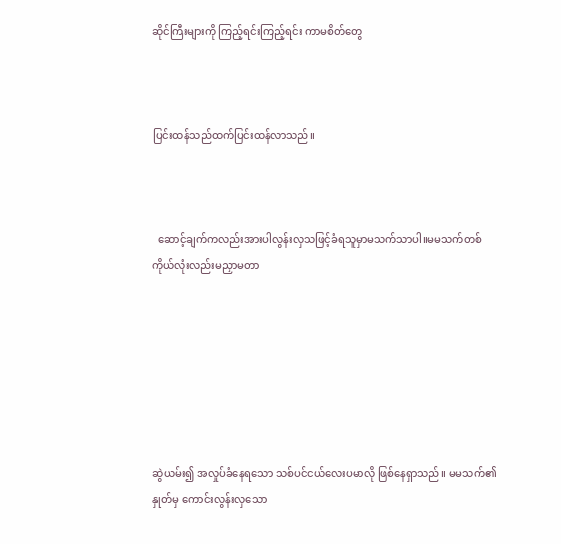ဆိုင်ကြီးများကို ကြည့်ရင်းကြည့်ရင်း ကာမစိတ်တွေ



ပြင်းထန်သည်ထက်ပြင်းထန်လာသည်။



  ဆောင့်ချက်ကလည်းအားပါလွန်းလှသဖြင့်ခံရသူမှာမသက်သာပါ။မမသက်တစ်ကိုယ်လုံးလည်းမညှာမတာ







ဆွဲယမ်း၍ အလှုပ်ခံနေရသော သစ်ပင်ငယ်လေးပမာလို ဖြစ်နေရှာသည်။ မမသက်၏ နှုတ်မှ ကောင်းလွန်းလှသော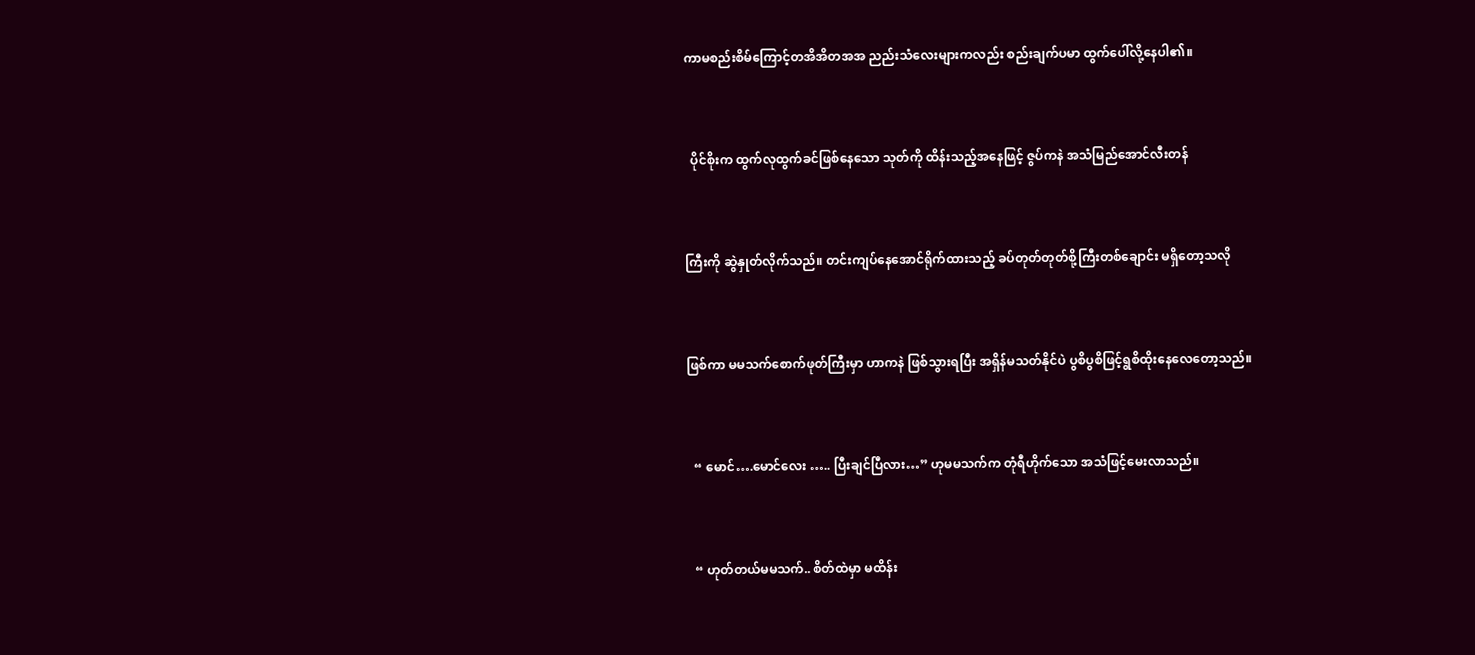ကာမစည်းစိမ်ကြောင့်တအိအိတအအ ညည်းသံလေးများကလည်း စည်းချက်ပမာ ထွက်ပေါ်လို့နေပါ၏။



  ပိုင်စိုးက ထွက်လုထွက်ခင်ဖြစ်နေသော သုတ်ကို ထိန်းသည့်အနေဖြင့် ဇွပ်ကနဲ အသံမြည်အောင်လီးတန်



ကြီးကို ဆွဲနှုတ်လိုက်သည်။ တင်းကျပ်နေအောင်ရိုက်ထားသည့် ခပ်တုတ်တုတ်စို့ကြီးတစ်ချောင်း မရှိတော့သလို



ဖြစ်ကာ မမသက်စောက်ဖုတ်ကြီးမှာ ဟာကနဲ ဖြစ်သွားရပြီး အရှိန်မသတ်နိုင်ပဲ ပွစိပွစိဖြင့်ရွစိထိုးနေလေတော့သည်။



  “ မောင်….မောင်လေး ….. ပြီးချင်ပြီလား…” ဟုမမသက်က တုံရီဟိုက်သော အသံဖြင့်မေးလာသည်။



  “ ဟုတ်တယ်မမသက်.. စိတ်ထဲမှာ မထိန်း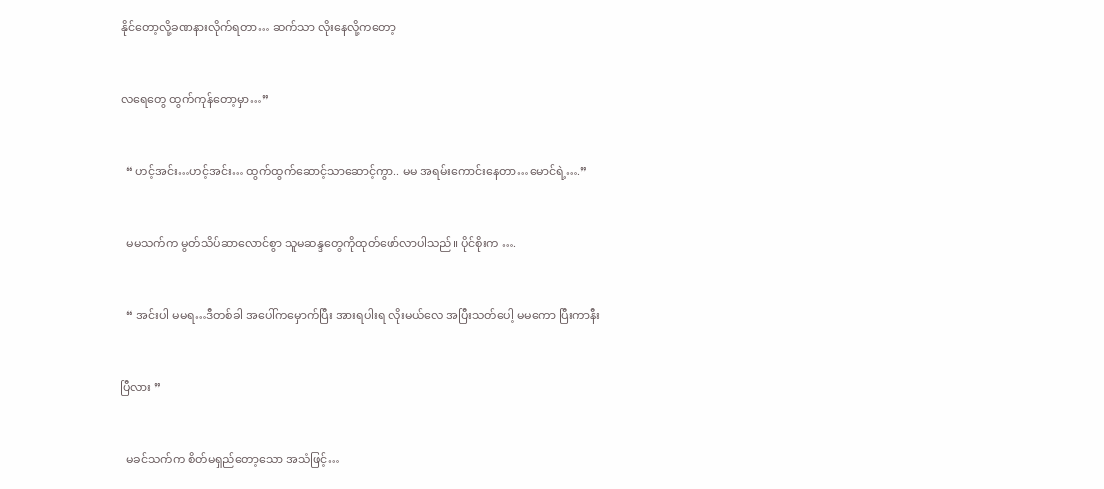နိုင်တော့လို့ခဏနားလိုက်ရတာ… ဆက်သာ လိုးနေလို့ကတော့



လရေတွေ ထွက်ကုန်တော့မှာ…”



  “ ဟင့်အင်း…ဟင့်အင်း… ထွက်ထွက်ဆောင့်သာဆောင့်ကွာ.. မမ အရမ်းကောင်းနေတာ…မောင်ရဲ့….”



  မမသက်က မွတ်သိပ်ဆာလောင်စွာ သူမဆန္ဒတွေကိုထုတ်ဖော်လာပါသည်။ ပိုင်စိုးက ….



  “ အင်းပါ မမရ…ဒီတစ်ခါ အပေါ်ကမှောက်ပြီး အားရပါးရ လိုးမယ်လေ အပြီးသတ်ပေါ့ မမကော ပြီးကာနီး



ပြီလား ”



  မခင်သက်က စိတ်မရှည်တော့သော အသံဖြင့်…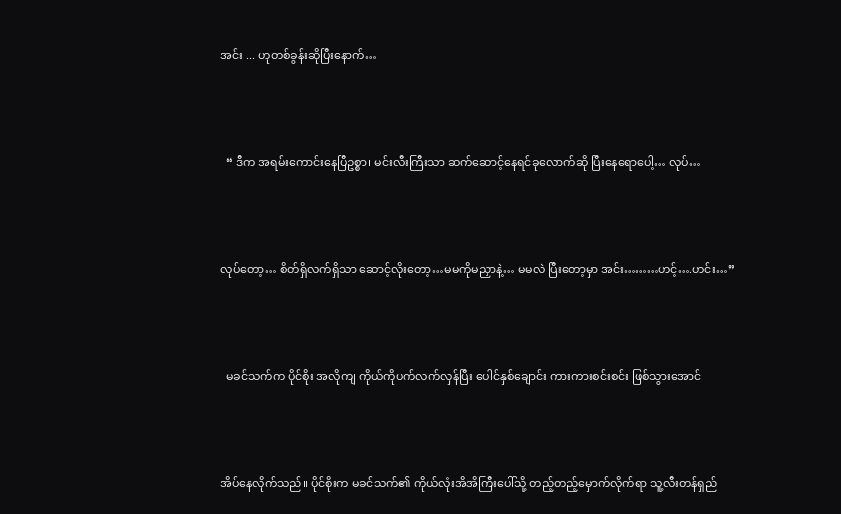အင်း ... ဟုတစ်ခွန်းဆိုပြီးနောက်…



  “ ဒီက အရမ်းကောင်းနေပြီဥစ္စာ၊ မင်းလီးကြီးသာ ဆက်ဆောင့်နေရင်ခုလောက်ဆို ပြီးနေရောပေါ့… လုပ်…



လုပ်တော့… စိတ်ရှိလက်ရှိသာ ဆောင့်လိုးတော့…မမကိုမညှာနဲ့… မမလဲ ပြီးတော့မှာ အင်း………ဟင့်….ဟင်း…”



  မခင်သက်က ပိုင်စိုး အလိုကျ ကိုယ်ကိုပက်လက်လှန်ပြီး ပေါင်နှစ်ချောင်း ကားကားစင်းစင်း ဖြစ်သွားအောင်



အိပ်နေလိုက်သည်။ ပိုင်စိုးက မခင်သက်၏ ကိုယ်လုံးအိအိကြီးပေါ်သို့ တည့်တည့်မှောက်လိုက်ရာ သူ့လီးတန်ရှည်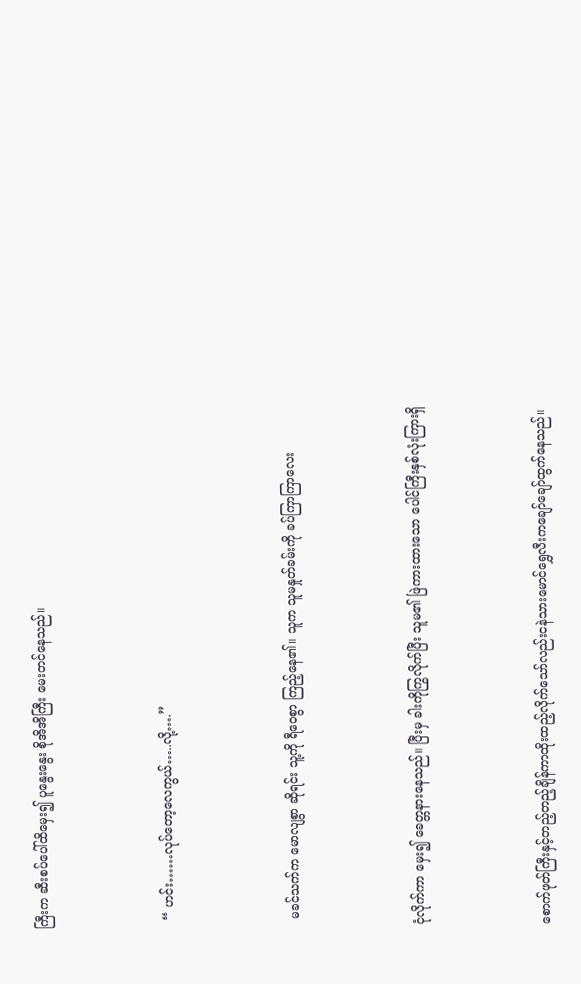ကြီးက ဆီးစပ်ပေါ်ထိမှေး၍ ပူနွေးနွေး စိုအိအိကြီး မေးတင်နေသည်။



  “ ဟင်း……လုပ်တော့လေကွယ်…..လို့….”



  မခင်သက်က မောလျစွာ ဆိုရင်း သူ့ကို ရီဝေစွာ ကြည့်နေ၏။ သူက သူမနှုတ်ခမ်းကို ခပ်ကြာကြာလေး



ငုံလိုက်ကာ မှေး၍ ခေတ္တနားနေသည်။ ပြီးမှ ခါးကိုကြွလိုက်ပြီး သူမ၏ ဖြဲကားထားသော ပေါင်ကြီးနှစ်လုံးကြားရှိ



စောက်ဖုတ်ကြီးနှင့်တည့်တည့်ချိန်ကာထိုးထည့်လိုက်သော်လည်းငနဲသားမောင်ရွှေလီးကချော်ချော်ထွက်နေသည်။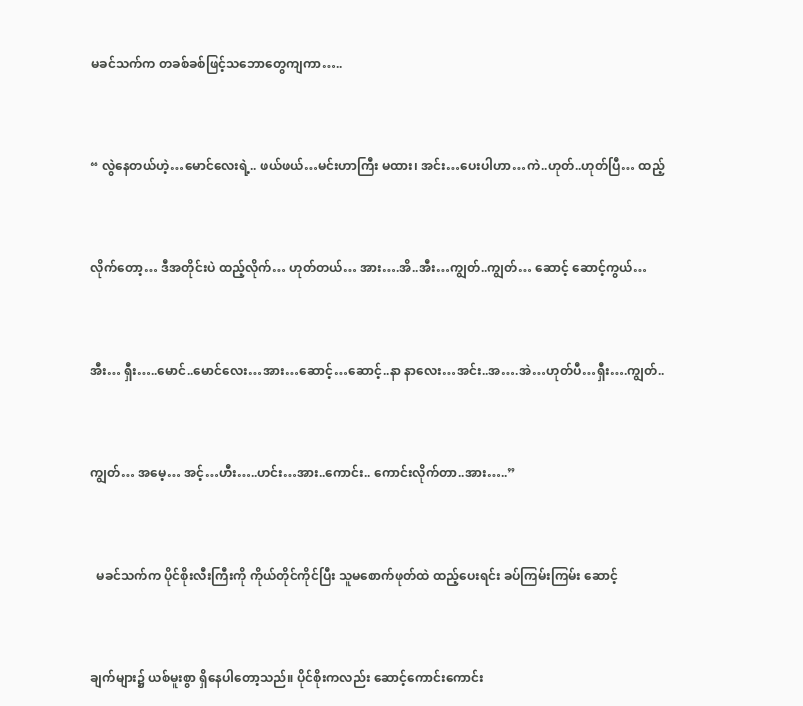မခင်သက်က တခစ်ခစ်ဖြင့်သဘောတွေကျကာ…..



“ လွဲနေတယ်ဟဲ့…မောင်လေးရဲ့.. ဖယ်ဖယ်…မင်းဟာကြီး မထား၊ အင်း…ပေးပါဟာ…ကဲ..ဟုတ်..ဟုတ်ပြီ… ထည့်



လိုက်တော့… ဒီအတိုင်းပဲ ထည့်လိုက်… ဟုတ်တယ်… အား….အိ..အီး…ကျွတ်..ကျွတ်… ဆောင့် ဆောင့်ကွယ်…



အီး… ရှီး…..မောင်..မောင်လေး…အား…ဆောင့်…ဆောင့်..နာ နာလေး…အင်း..အ….အဲ…ဟုတ်ပီ…ရှီး….ကျွတ်..



ကျွတ်… အမေ့… အင့်…ဟီး…..ဟင်း…အား..ကောင်း.. ကောင်းလိုက်တာ..အား…..”



  မခင်သက်က ပိုင်စိုးလီးကြီးကို ကိုယ်တိုင်ကိုင်ပြီး သူမစောက်ဖုတ်ထဲ ထည့်ပေးရင်း ခပ်ကြမ်းကြမ်း ဆောင့်



ချက်များ၌ ယစ်မူးစွာ ရှိနေပါတော့သည်။ ပိုင်စိုးကလည်း ဆောင့်ကောင်းကောင်း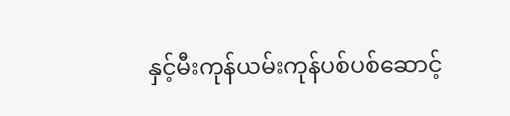နှင့်မီးကုန်ယမ်းကုန်ပစ်ပစ်ဆောင့်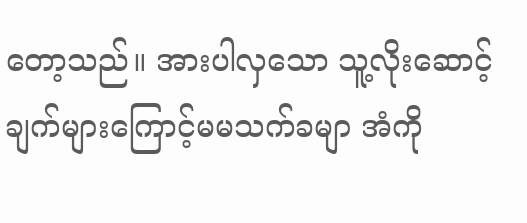တော့သည်။ အားပါလှသော သူ့လိုးဆောင့်ချက်များကြောင့်မမသက်ခမျာ အံကို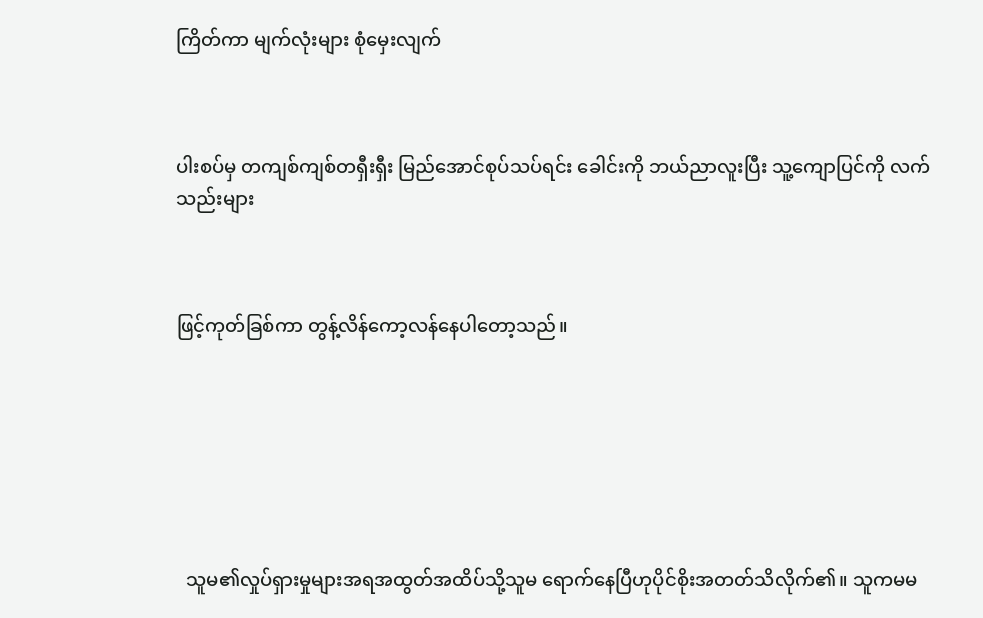ကြိတ်ကာ မျက်လုံးများ စုံမှေးလျက်



ပါးစပ်မှ တကျစ်ကျစ်တရှီးရှီး မြည်အောင်စုပ်သပ်ရင်း ခေါင်းကို ဘယ်ညာလူးပြီး သူ့ကျောပြင်ကို လက်သည်းများ



ဖြင့်ကုတ်ခြစ်ကာ တွန့်လိန်ကော့လန်နေပါတော့သည်။







  သူမ၏လှုပ်ရှားမှုများအရအထွတ်အထိပ်သို့သူမ ရောက်နေပြီဟုပိုင်စိုးအတတ်သိလိုက်၏။ သူကမမ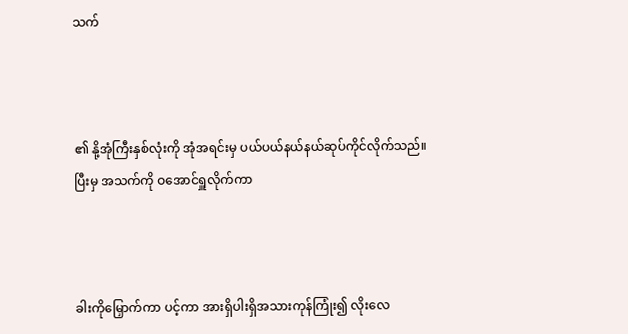သက်



၏ နို့အုံကြီးနှစ်လုံးကို အုံအရင်းမှ ပယ်ပယ်နယ်နယ်ဆုပ်ကိုင်လိုက်သည်။ ပြီးမှ အသက်ကို ဝအောင်ရှူလိုက်ကာ



ခါးကိုမြှောက်ကာ ပင့်ကာ အားရှိပါးရှိအသားကုန်ကြုံး၍ လိုးလေ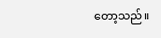တော့သည်။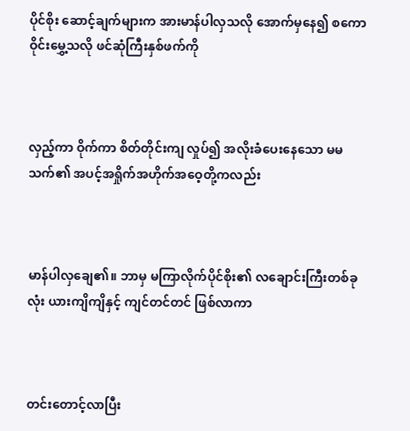ပိုင်စိုး ဆောင့်ချက်များက အားမာန်ပါလှသလို အောက်မှနေ၍ စကောဝိုင်းမွှေ့သလို ဖင်ဆုံကြီးနှစ်ဖက်ကို



လှည့်ကာ ဝိုက်ကာ စိတ်တိုင်းကျ လှုပ်၍ အလိုးခံပေးနေသော မမသက်၏ အပင့်အရှိုက်အဟိုက်အဝေ့တို့ကလည်း



မာန်ပါလှချေ၏။ ဘာမှ မကြာလိုက်ပိုင်စိုး၏ လချောင်းကြီးတစ်ခုလုံး ယားကျိကျိနှင့် ကျင်တင်တင် ဖြစ်လာကာ



တင်းတောင့်လာပြီး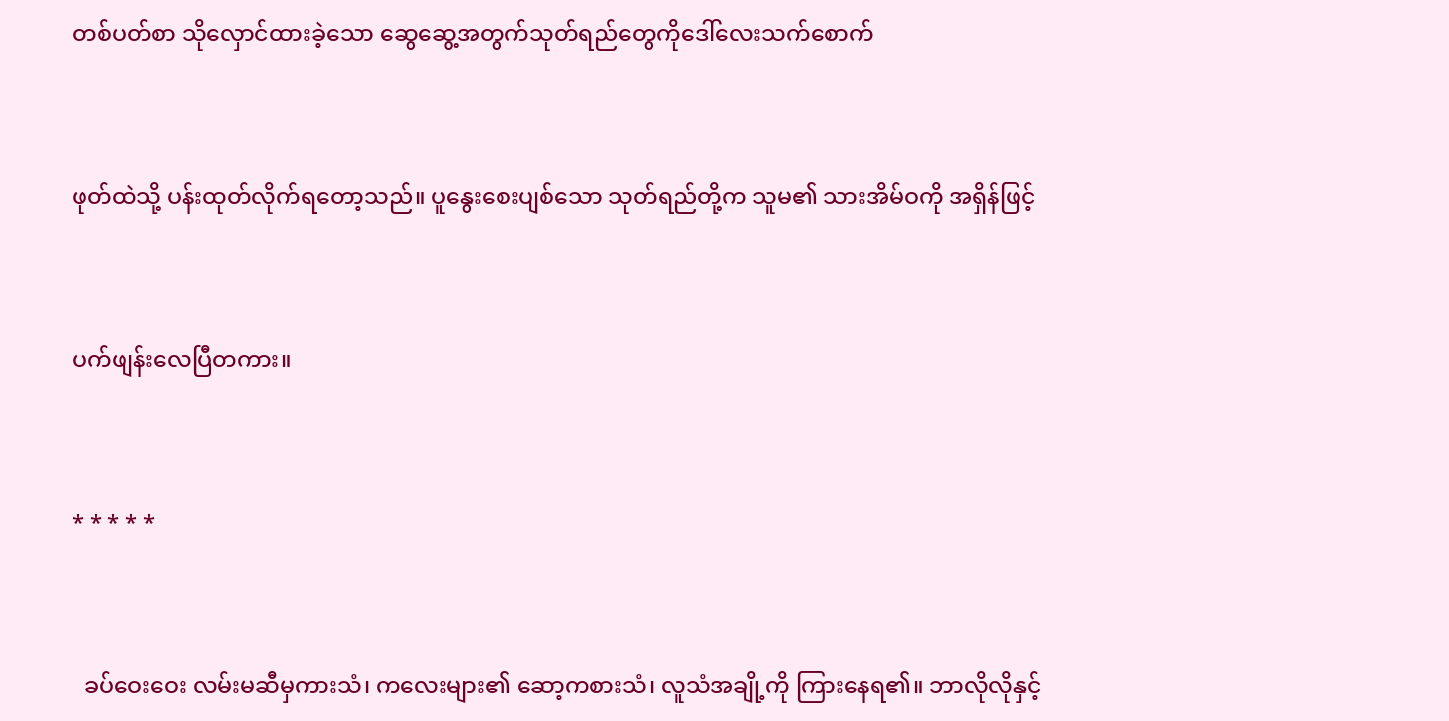တစ်ပတ်စာ သိုလှောင်ထားခဲ့သော ဆွေဆွေ့အတွက်သုတ်ရည်တွေကိုဒေါ်လေးသက်စောက်



ဖုတ်ထဲသို့ ပန်းထုတ်လိုက်ရတော့သည်။ ပူနွေးစေးပျစ်သော သုတ်ရည်တို့က သူမ၏ သားအိမ်ဝကို အရှိန်ဖြင့်



ပက်ဖျန်းလေပြီတကား။



* * * * *



  ခပ်ဝေးဝေး လမ်းမဆီမှကားသံ၊ ကလေးများ၏ ဆော့ကစားသံ၊ လူသံအချို့ကို ကြားနေရ၏။ ဘာလိုလိုနှင့်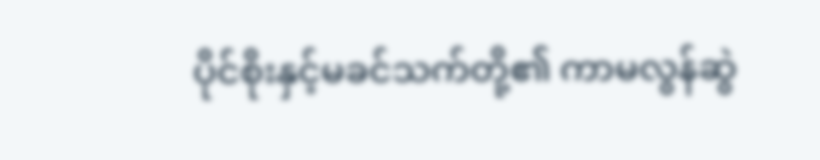ပိုင်စိုးနှင့်မခင်သက်တို့၏ ကာမလွန်ဆွဲ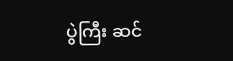ပွဲကြီး ဆင်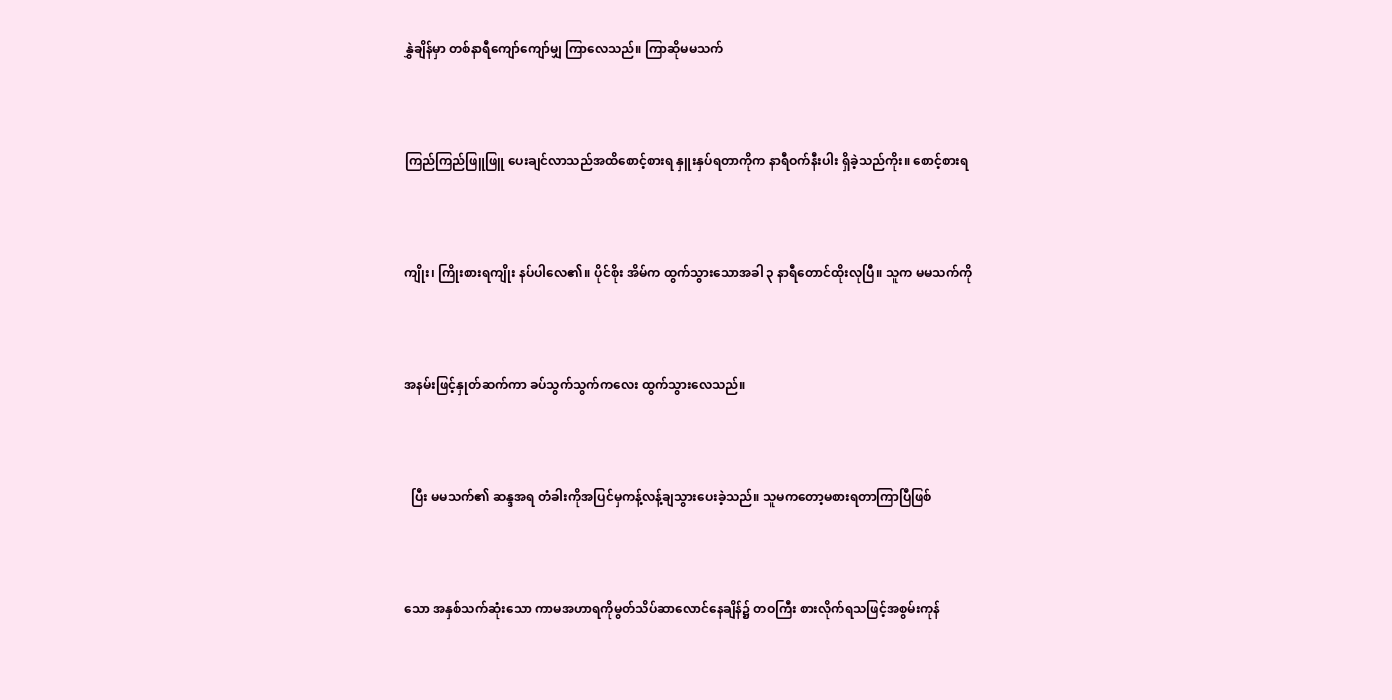နွှဲချိန်မှာ တစ်နာရီကျော်ကျော်မျှ ကြာလေသည်။ ကြာဆိုမမသက်



ကြည်ကြည်ဖြူဖြူ ပေးချင်လာသည်အထိစောင့်စားရ နှူးနှပ်ရတာကိုက နာရီဝက်နီးပါး ရှိခဲ့သည်ကိုး။ စောင့်စားရ



ကျိုး၊ ကြိုးစားရကျိုး နပ်ပါလေ၏။ ပိုင်စိုး အိမ်က ထွက်သွားသောအခါ ၃ နာရီတောင်ထိုးလုပြီ။ သူက မမသက်ကို



အနမ်းဖြင့်နှုတ်ဆက်ကာ ခပ်သွက်သွက်ကလေး ထွက်သွားလေသည်။



  ပြီး မမသက်၏ ဆန္ဒအရ တံခါးကိုအပြင်မှကန့်လန့်ချသွားပေးခဲ့သည်။ သူမကတော့မစားရတာကြာပြီဖြစ်



သော အနှစ်သက်ဆုံးသော ကာမအဟာရကိုမွတ်သိပ်ဆာလောင်နေချိန်၌ တဝကြီး စားလိုက်ရသဖြင့်အစွမ်းကုန်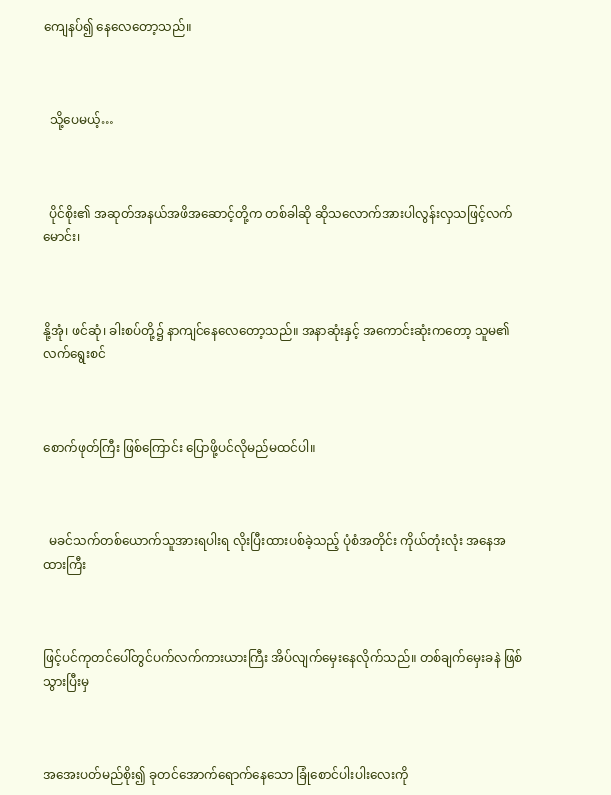ကျေနပ်၍ နေလေတော့သည်။



  သို့ပေမယ့်…



  ပိုင်စိုး၏ အဆုတ်အနယ်အဖိအဆောင့်တို့က တစ်ခါဆို ဆိုသလောက်အားပါလွန်းလှသဖြင့်လက်မောင်း၊



နို့အုံ၊ ဖင်ဆုံ၊ ခါးစပ်တို့၌ နာကျင်နေလေတော့သည်။ အနာဆုံးနှင့် အကောင်းဆုံးကတော့ သူမ၏ လက်ရွေးစင်



စောက်ဖုတ်ကြီး ဖြစ်ကြောင်း ပြောဖို့ပင်လိုမည်မထင်ပါ။



  မခင်သက်တစ်ယောက်သူအားရပါးရ လိုးပြီးထားပစ်ခဲ့သည့် ပုံစံအတိုင်း ကိုယ်တုံးလုံး အနေအထားကြီး



ဖြင့်ပင်ကုတင်ပေါ်တွင်ပက်လက်ကားယားကြီး အိပ်လျက်မှေးနေလိုက်သည်။ တစ်ချက်မှေးခနဲ ဖြစ်သွားပြီးမှ



အအေးပတ်မည်စိုး၍ ခုတင်အောက်ရောက်နေသော ခြုံစောင်ပါးပါးလေးကို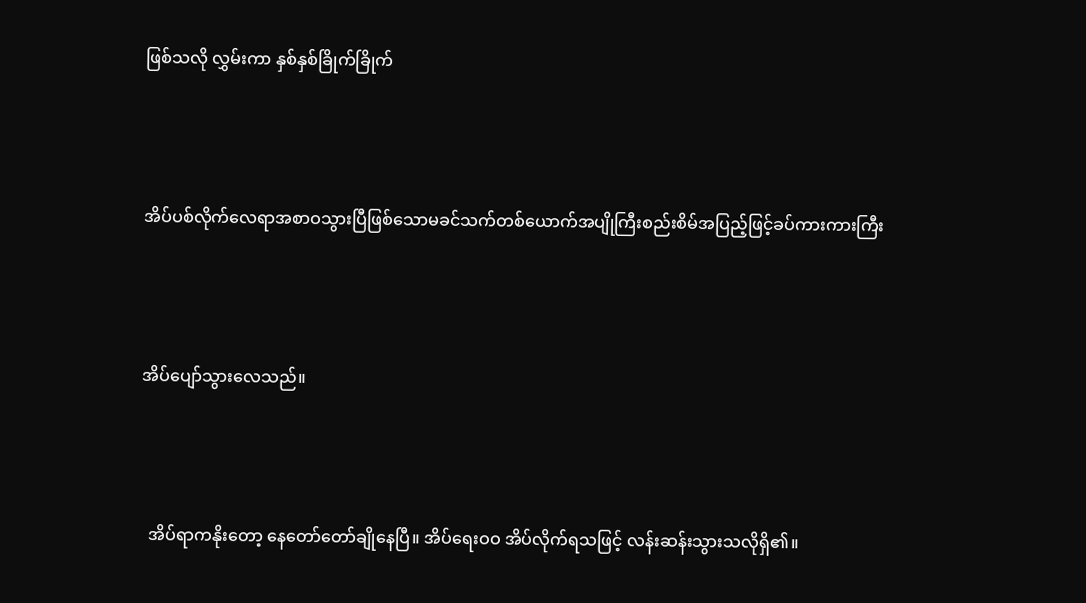ဖြစ်သလို လွှမ်းကာ နှစ်နှစ်ခြိုက်ခြိုက်



အိပ်ပစ်လိုက်လေရာအစာဝသွားပြီဖြစ်သောမခင်သက်တစ်ယောက်အပျိုကြီးစည်းစိမ်အပြည့်ဖြင့်ခပ်ကားကားကြီး



အိပ်ပျော်သွားလေသည်။



  အိပ်ရာကနိုးတော့ နေတော်တော်ချိုနေပြီ။ အိပ်ရေးဝဝ အိပ်လိုက်ရသဖြင့် လန်းဆန်းသွားသလိုရှိ၏။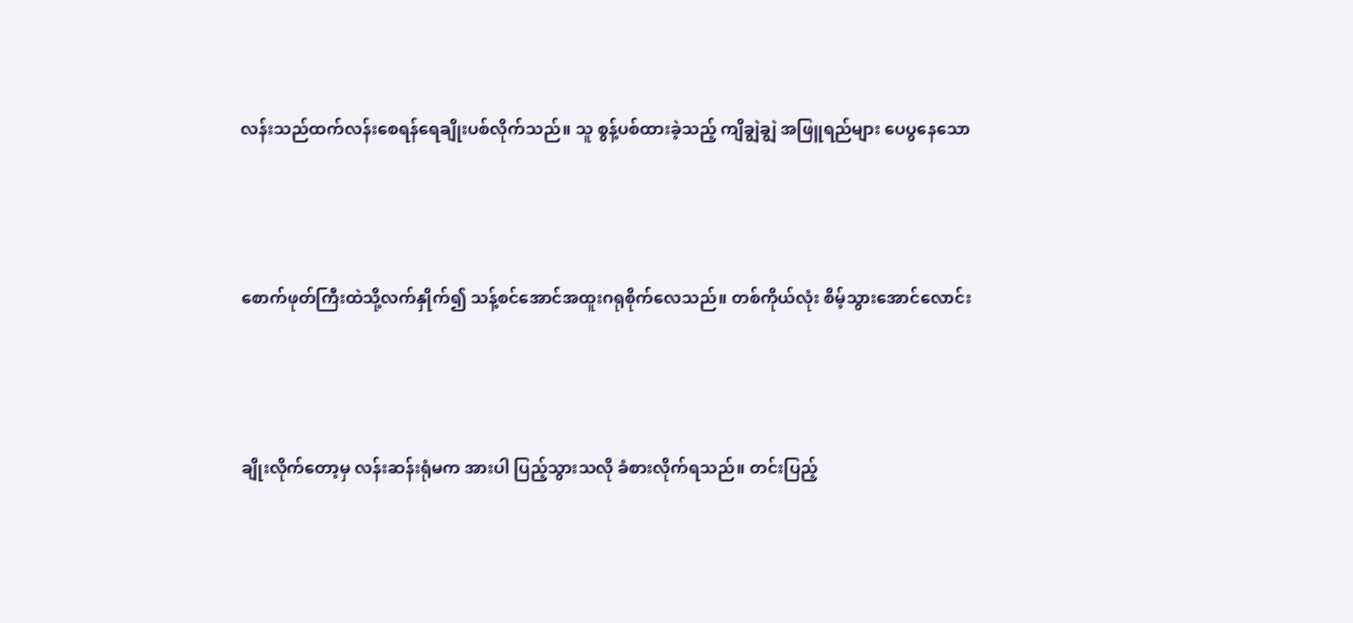လန်းသည်ထက်လန်းစေရန်ရေချိုးပစ်လိုက်သည်။ သူ စွန့်ပစ်ထားခဲ့သည့် ကျိချွဲချွဲ အဖြူရည်များ ပေပွနေသော



စောက်ဖုတ်ကြီးထဲသို့လက်နှိုက်၍ သန့်စင်အောင်အထူးဂရုစိုက်လေသည်။ တစ်ကိုယ်လုံး စိမ့်သွားအောင်လောင်း



ချိုးလိုက်တော့မှ လန်းဆန်းရုံမက အားပါ ပြည့်သွားသလို ခံစားလိုက်ရသည်။ တင်းပြည့်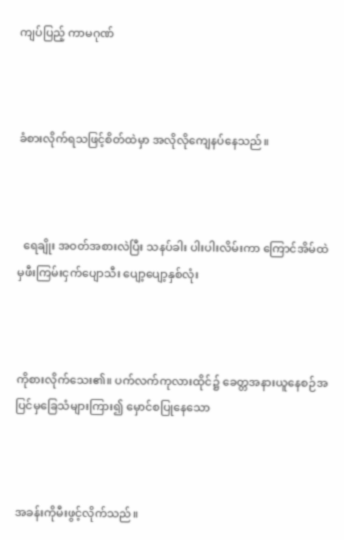ကျပ်ပြည့် ကာမဂုဏ်



ခံစားလိုက်ရသဖြင့်စိတ်ထဲမှာ အလိုလိုကျေနပ်နေသည်။



  ရေချိုး အဝတ်အစားလဲပြီး သနပ်ခါး ပါးပါးလိမ်းကာ ကြောင်အိမ်ထဲမှဖီးကြမ်းငှက်ပျောသီး ပျော့ပျော့နှစ်လုံး



ကိုစားလိုက်သေး၏။ ပက်လက်ကုလားထိုင်၌ ခေတ္တအနားယူနေစဉ်အပြင်မှခြေသံများကြား၍ မှောင်စပြုနေသော



အခန်းကိုမီးဖွင့်လိုက်သည်။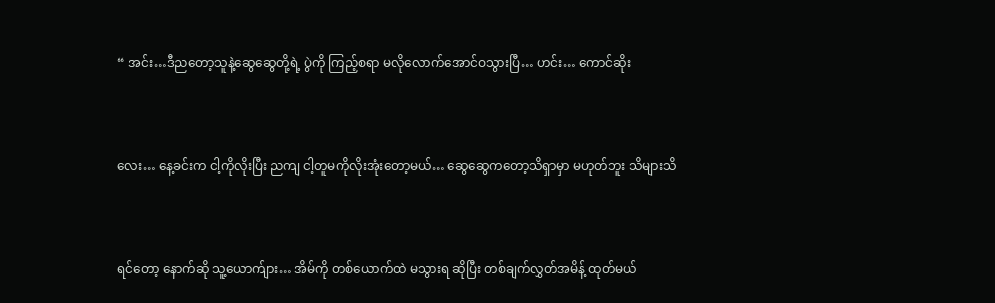“ အင်း…ဒီညတော့သူနဲ့ဆွေဆွေတို့ရဲ့ ပွဲကို ကြည့်စရာ မလိုလောက်အောင်ဝသွားပြီ… ဟင်း… ကောင်ဆိုး



လေး… နေ့ခင်းက ငါ့ကိုလိုးပြီး ညကျ ငါ့တူမကိုလိုးအုံးတော့မယ်… ဆွေဆွေကတော့သိရှာမှာ မဟုတ်ဘူး သိများသိ



ရင်တော့ နောက်ဆို သူ့ယောက်ျား… အိမ်ကို တစ်ယောက်ထဲ မသွားရ ဆိုပြီး တစ်ချက်လွှတ်အမိန့် ထုတ်မယ်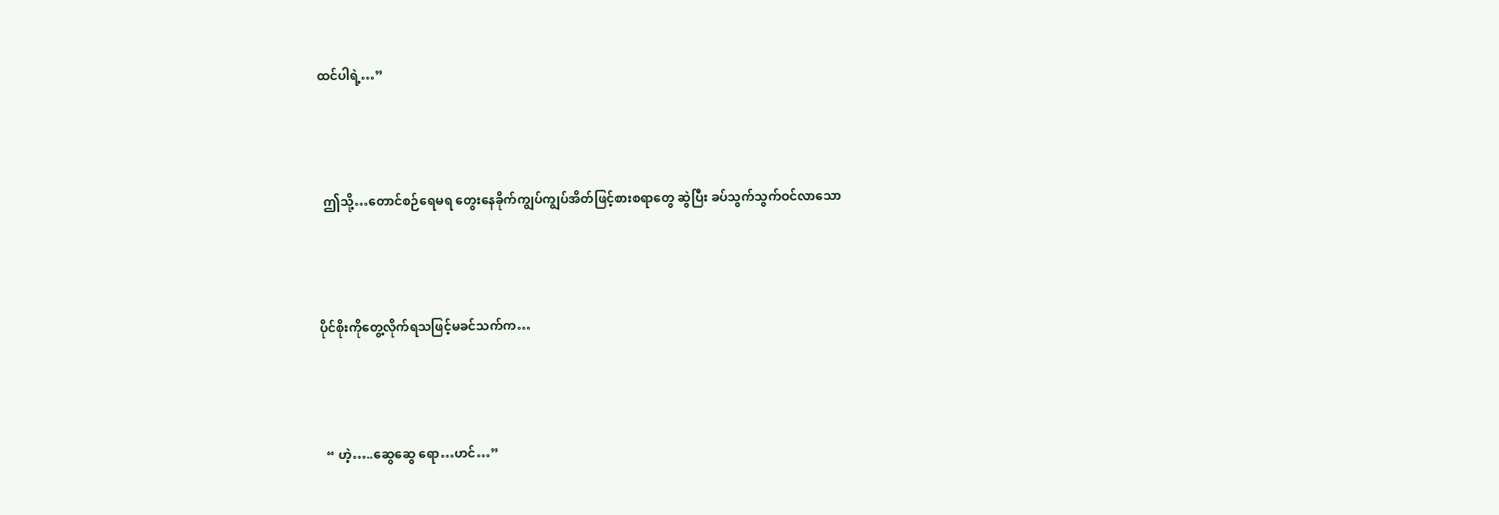ထင်ပါရဲ့…”



  ဤသို့…တောင်စဉ်ရေမရ တွေးနေခိုက်ကျွပ်ကျွပ်အိတ်ဖြင့်စားစရာတွေ ဆွဲပြီး ခပ်သွက်သွက်ဝင်လာသော



ပိုင်စိုးကိုတွေ့လိုက်ရသဖြင့်မခင်သက်က…



  “ ဟဲ့…..ဆွေဆွေ ရော…ဟင်…”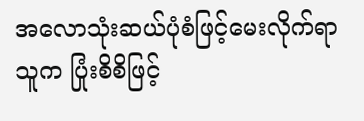အလောသုံးဆယ်ပုံစံဖြင့်မေးလိုက်ရာ သူက ပြုံးစိစိဖြင့်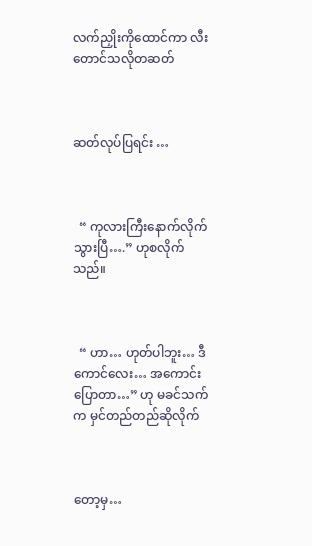လက်ညှိုးကိုထောင်ကာ လီးတောင်သလိုတဆတ်



ဆတ်လုပ်ပြရင်း …



  “ ကုလားကြီးနောက်လိုက်သွားပြီ….” ဟုစလိုက်သည်။



  “ ဟာ… ဟုတ်ပါဘူး… ဒီကောင်လေး… အကောင်းပြောတာ…” ဟု မခင်သက်က မှင်တည်တည်ဆိုလိုက်



တော့မှ…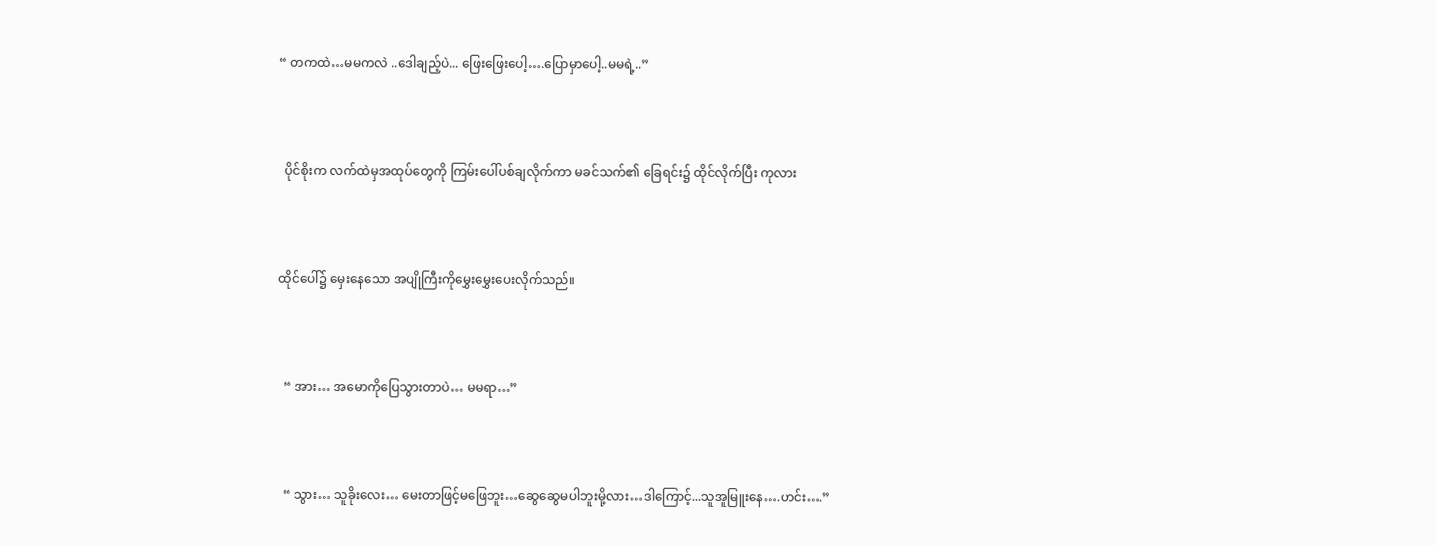“ တကထဲ…မမကလဲ ..ဒေါချည့်ပဲ... ဖြေးဖြေးပေါ့….ပြောမှာပေါ့..မမရဲ့..”



  ပိုင်စိုးက လက်ထဲမှအထုပ်တွေကို ကြမ်းပေါ်ပစ်ချလိုက်ကာ မခင်သက်၏ ခြေရင်း၌ ထိုင်လိုက်ပြီး ကုလား



ထိုင်ပေါ်၌ မှေးနေသော အပျိုကြီးကိုမွှေးမွှေးပေးလိုက်သည်။



  “ အား… အမောကိုပြေသွားတာပဲ… မမရာ…”



  “ သွား… သူခိုးလေး… မေးတာဖြင့်မဖြေဘူး…ဆွေဆွေမပါဘူးမို့လား…ဒါကြောင့်...သူအူမြူးနေ….ဟင်း….”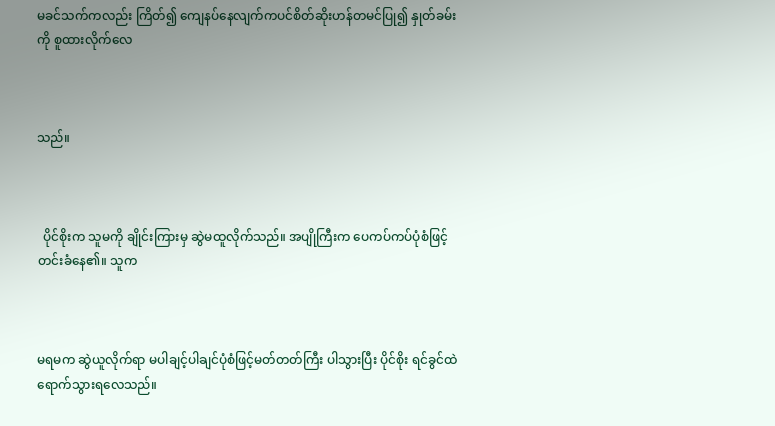မခင်သက်ကလည်း ကြိတ်၍ ကျေနပ်နေလျက်ကပင်စိတ်ဆိုးဟန်တမင်ပြု၍ နှုတ်ခမ်းကို စူထားလိုက်လေ



သည်။



  ပိုင်စိုးက သူမကို ချိုင်းကြားမှ ဆွဲမထူလိုက်သည်။ အပျိုကြီးက ပေကပ်ကပ်ပုံစံဖြင့် တင်းခံနေ၏။ သူက



မရမက ဆွဲယူလိုက်ရာ မပါချင့်ပါချင်ပုံစံဖြင့်မတ်တတ်ကြီး ပါသွားပြီး ပိုင်စိုး ရင်ခွင်ထဲ ရောက်သွားရလေသည်။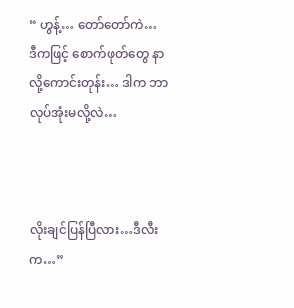“ ဟွန့်… တော်တော်ကဲ… ဒီကဖြင့် စောက်ဖုတ်တွေ နာလို့ကောင်းတုန်း… ဒါက ဘာလုပ်အုံးမလို့လဲ…



လိုးချင်ပြန်ပြီလား…ဒီလီးက…”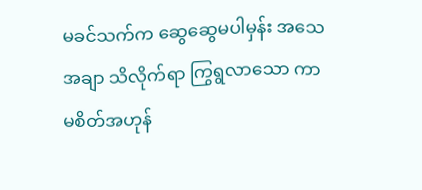မခင်သက်က ဆွေဆွေမပါမှန်း အသေအချာ သိလိုက်ရာ ကြွရွလာသော ကာမစိတ်အဟုန်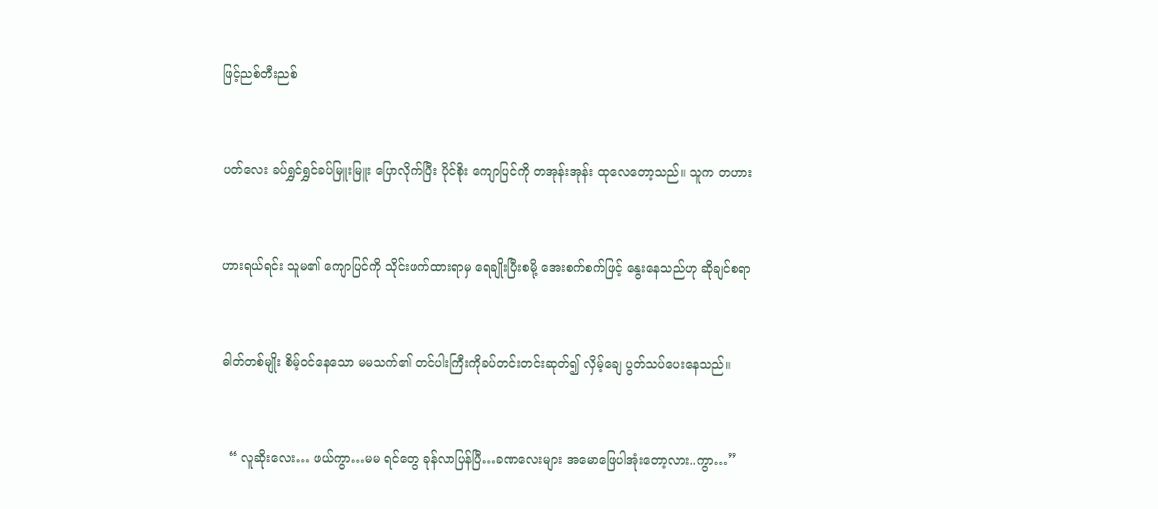ဖြင့်ညစ်တီးညစ်



ပတ်လေး ခပ်ရွှင်ရွှင်ခပ်မြူးမြူး ပြောလိုက်ပြီး ပိုင်စိုး ကျောပြင်ကို တအုန်းအုန်း ထုလေတော့သည်။ သူက တဟား



ဟားရယ်ရင်း သူမ၏ ကျောပြင်ကို သိုင်းဖက်ထားရာမှ ရေချိုးပြီးစမို့ အေးစက်စက်ဖြင့် နွေးနေသည်ဟု ဆိုချင်စရာ



ဓါတ်တစ်မျိုး စိမ့်ဝင်နေသော မမသက်၏ တင်ပါးကြီးကိုခပ်တင်းတင်းဆုတ်၍ လှိမ့်ချေ ပွတ်သပ်ပေးနေသည်။



  “ လူဆိုးလေး… ဖယ်ကွာ…မမ ရင်တွေ ခုန်လာပြန်ပြီ…ခဏလေးများ အမောဖြေပါအုံးတော့လား..ကွာ…”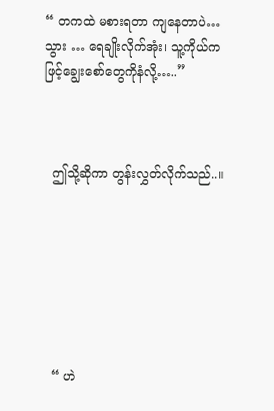“ တကထဲ မစားရတာ ကျနေတာပဲ…သွား … ရေချိုးလိုက်အုံး၊ သူ့ကိုယ်ကဖြင့်ချွေးစော်တွေကိုနံလို့…..”



  ဤသို့ဆိုကာ တွန်းလွှတ်လိုက်သည်..။







  “ ဟဲ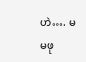ဟဲ…. မမဖု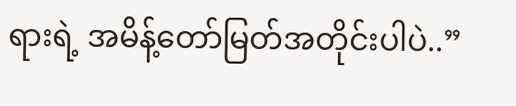ရားရဲ့ အမိန့်တော်မြတ်အတိုင်းပါပဲ..”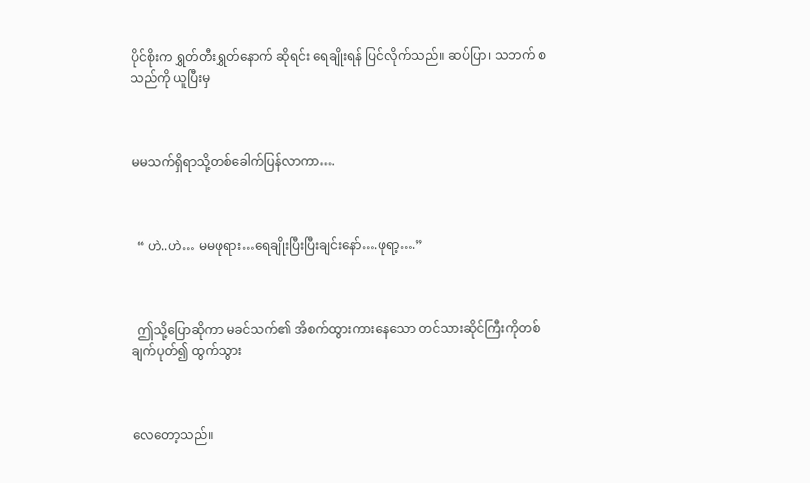ပိုင်စိုးက ရွှတ်တီးရွှတ်နောက် ဆိုရင်း ရေချိုးရန် ပြင်လိုက်သည်။ ဆပ်ပြာ၊ သဘက် စသည်ကို ယူပြီးမှ



မမသက်ရှိရာသို့တစ်ခေါက်ပြန်လာကာ….



  “ ဟဲ..ဟဲ… မမဖုရား…ရေချိုးပြီးပြီးချင်းနော်….ဖုရာ့….”



  ဤသို့ပြောဆိုကာ မခင်သက်၏ အိစက်ထွားကားနေသော တင်သားဆိုင်ကြီးကိုတစ်ချက်ပုတ်၍ ထွက်သွား



လေတော့သည်။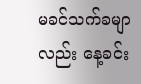မခင်သက်ခမျာလည်း နေ့ခင်း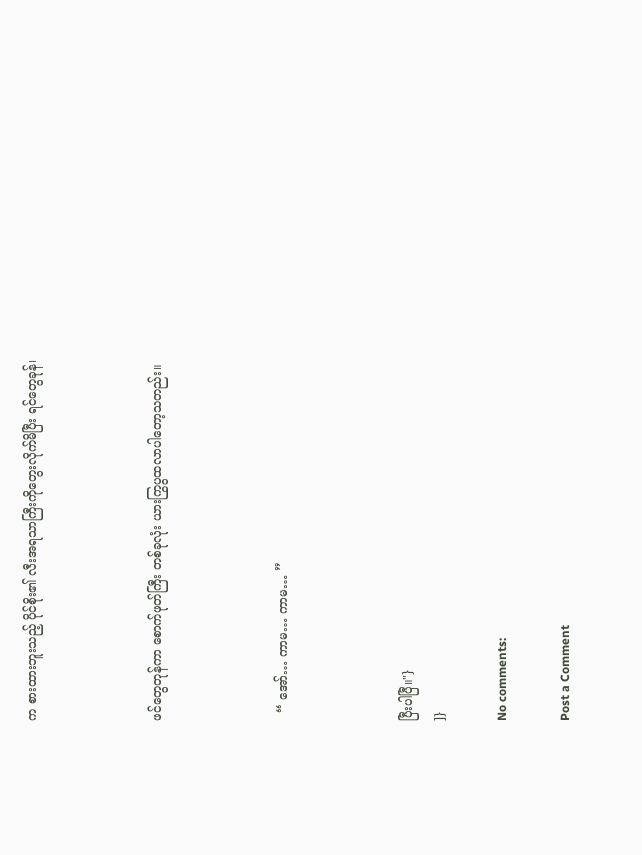က စားထားဘူးသည့် ပိုင်စိုး၏ လီးအရသာကြီးကိုတွေးလိုက်မိပြီး ရင်တွေခုန်၊



ဖင်တွေတုန်ကာ စောက်ဖုတ်ကြီး တစ်ခုလုံး ယားကြွပွထလာပါတော့သတည်း။



  “ အော်… ကာမ… ကာမ… ”



ပြီးပါပြီ။"}
]}

No comments:

Post a Comment